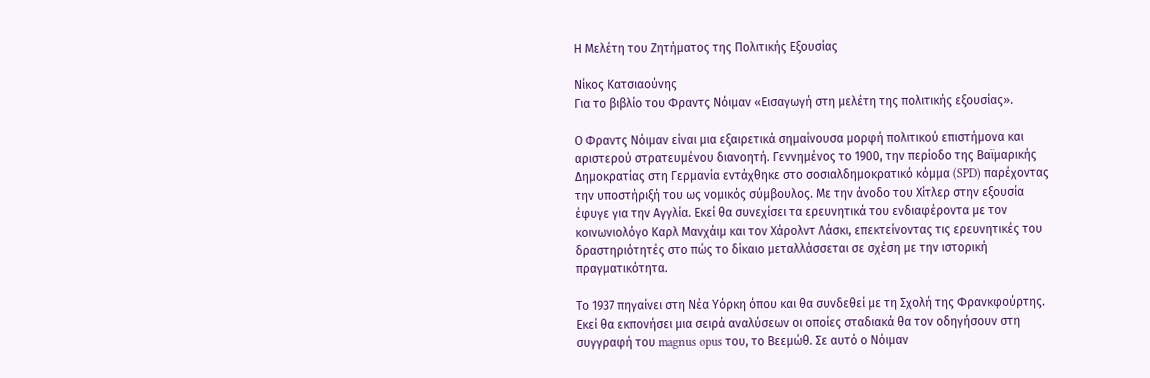Η Μελέτη του Ζητήματος της Πολιτικής Εξουσίας

Νίκος Κατσιαούνης
Για το βιβλίο του Φραντς Νόιμαν «Εισαγωγή στη μελέτη της πολιτικής εξουσίας».

Ο Φραντς Νόιμαν είναι μια εξαιρετικά σημαίνουσα μορφή πολιτικού επιστήμονα και αριστερού στρατευμένου διανοητή. Γεννημένος το 1900, την περίοδο της Βαϊμαρικής Δημοκρατίας στη Γερμανία εντάχθηκε στο σοσιαλδημοκρατικό κόμμα (SPD) παρέχοντας την υποστήριξή του ως νομικός σύμβουλος. Με την άνοδο του Χίτλερ στην εξουσία έφυγε για την Αγγλία. Εκεί θα συνεχίσει τα ερευνητικά του ενδιαφέροντα με τον κοινωνιολόγο Καρλ Μανχάιμ και τον Χάρολντ Λάσκι, επεκτείνοντας τις ερευνητικές του δραστηριότητές στο πώς το δίκαιο μεταλλάσσεται σε σχέση με την ιστορική πραγματικότητα.

Το 1937 πηγαίνει στη Νέα Υόρκη όπου και θα συνδεθεί με τη Σχολή της Φρανκφούρτης. Εκεί θα εκπονήσει μια σειρά αναλύσεων οι οποίες σταδιακά θα τον οδηγήσουν στη συγγραφή του magnus opus του, το Βεεμώθ. Σε αυτό ο Νόιμαν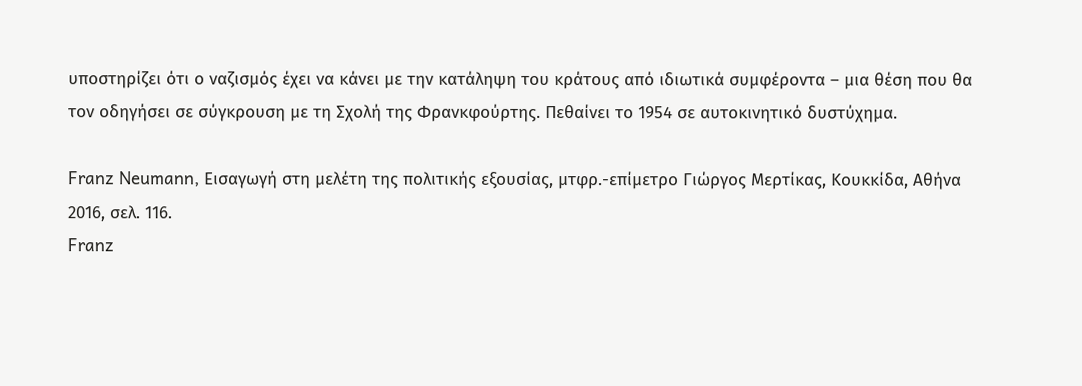υποστηρίζει ότι ο ναζισμός έχει να κάνει με την κατάληψη του κράτους από ιδιωτικά συμφέροντα – μια θέση που θα τον οδηγήσει σε σύγκρουση με τη Σχολή της Φρανκφούρτης. Πεθαίνει το 1954 σε αυτοκινητικό δυστύχημα.

Franz Neumann, Εισαγωγή στη μελέτη της πολιτικής εξουσίας, μτφρ.-επίμετρο Γιώργος Μερτίκας, Κουκκίδα, Αθήνα 2016, σελ. 116.
Franz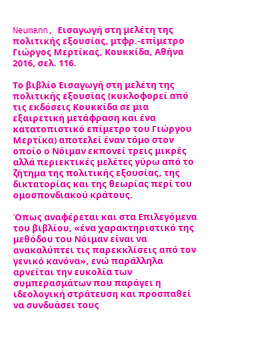Neumann, Εισαγωγή στη μελέτη της πολιτικής εξουσίας, μτφρ.-επίμετρο Γιώργος Μερτίκας, Κουκκίδα, Αθήνα 2016, σελ. 116.

Το βιβλίο Εισαγωγή στη μελέτη της πολιτικής εξουσίας (κυκλοφορεί από τις εκδόσεις Κουκκίδα σε μια εξαιρετική μετάφραση και ένα κατατοπιστικό επίμετρο του Γιώργου Μερτίκα) αποτελεί έναν τόμο στον οποίο ο Νόιμαν εκπονεί τρεις μικρές αλλά περιεκτικές μελέτες γύρω από το ζήτημα της πολιτικής εξουσίας, της δικτατορίας και της θεωρίας περί του ομοσπονδιακού κράτους.

Όπως αναφέρεται και στα Επιλεγόμενα του βιβλίου, «ένα χαρακτηριστικό της μεθόδου του Νόιμαν είναι να ανακαλύπτει τις παρεκκλίσεις από τον γενικό κανόνα», ενώ παράλληλα αρνείται την ευκολία των συμπερασμάτων που παράγει η ιδεολογική στράτευση και προσπαθεί να συνδυάσει τους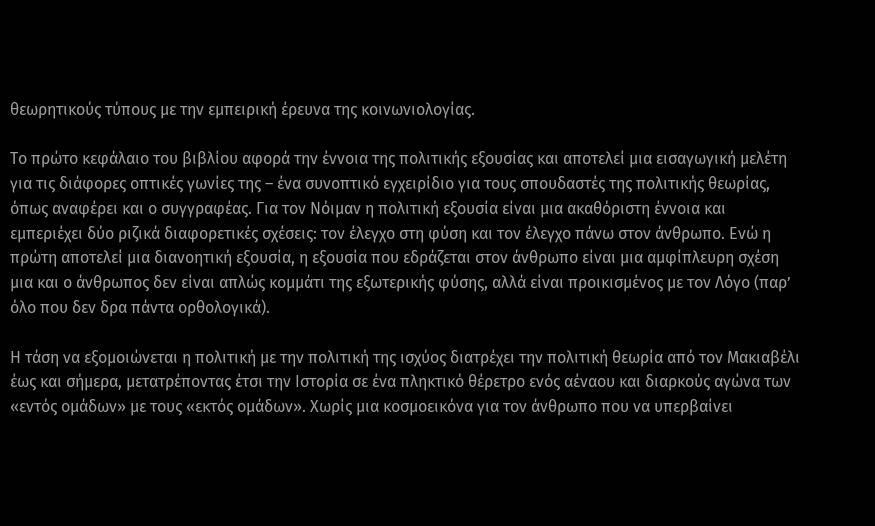θεωρητικούς τύπους με την εμπειρική έρευνα της κοινωνιολογίας.

Το πρώτο κεφάλαιο του βιβλίου αφορά την έννοια της πολιτικής εξουσίας και αποτελεί μια εισαγωγική μελέτη για τις διάφορες οπτικές γωνίες της – ένα συνοπτικό εγχειρίδιο για τους σπουδαστές της πολιτικής θεωρίας, όπως αναφέρει και ο συγγραφέας. Για τον Νόιμαν η πολιτική εξουσία είναι μια ακαθόριστη έννοια και εμπεριέχει δύο ριζικά διαφορετικές σχέσεις: τον έλεγχο στη φύση και τον έλεγχο πάνω στον άνθρωπο. Ενώ η πρώτη αποτελεί μια διανοητική εξουσία, η εξουσία που εδράζεται στον άνθρωπο είναι μια αμφίπλευρη σχέση μια και ο άνθρωπος δεν είναι απλώς κομμάτι της εξωτερικής φύσης, αλλά είναι προικισμένος με τον Λόγο (παρ’ όλο που δεν δρα πάντα ορθολογικά).

Η τάση να εξομοιώνεται η πολιτική με την πολιτική της ισχύος διατρέχει την πολιτική θεωρία από τον Μακιαβέλι έως και σήμερα, μετατρέποντας έτσι την Ιστορία σε ένα πληκτικό θέρετρο ενός αέναου και διαρκούς αγώνα των «εντός ομάδων» με τους «εκτός ομάδων». Χωρίς μια κοσμοεικόνα για τον άνθρωπο που να υπερβαίνει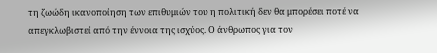τη ζωώδη ικανοποίηση των επιθυμιών του η πολιτική δεν θα μπορέσει ποτέ να απεγκλωβιστεί από την έννοια της ισχύος. Ο άνθρωπος για τον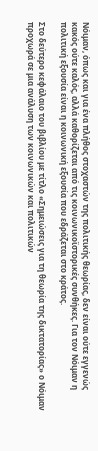Νόιμαν, όπως και για ένα πλήθος στοχαστών της πολιτικής θεωρίας, δεν είναι ούτε εγγενώς κακός ούτε καλός, αλλά καθορίζεται από τις κοινωνικοϊστορικές συνθήκες. Για τον Νόιμαν η πολιτική εξουσία είναι η κοινωνική εξουσία που εδράζεται στο κράτος.

Στο δεύτερο κεφάλαιο του βιβλίου με τίτλο «Σημειώσεις για τη θεωρία της δικτατορίας» ο Νόιμαν προχωρά σε μια ανάλυση των κοινωνικών και πολιτικών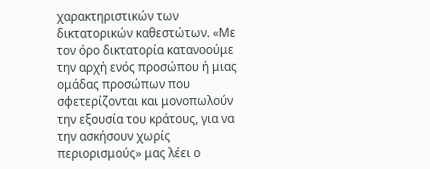χαρακτηριστικών των δικτατορικών καθεστώτων. «Με τον όρο δικτατορία κατανοούμε την αρχή ενός προσώπου ή μιας ομάδας προσώπων που σφετερίζονται και μονοπωλούν την εξουσία του κράτους, για να την ασκήσουν χωρίς περιορισμούς» μας λέει ο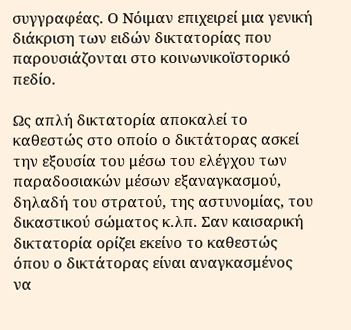συγγραφέας. Ο Νόιμαν επιχειρεί μια γενική διάκριση των ειδών δικτατορίας που παρουσιάζονται στο κοινωνικοϊστορικό πεδίο.

Ως απλή δικτατορία αποκαλεί το καθεστώς στο οποίο ο δικτάτορας ασκεί την εξουσία του μέσω του ελέγχου των παραδοσιακών μέσων εξαναγκασμού, δηλαδή του στρατού, της αστυνομίας, του δικαστικού σώματος κ.λπ. Σαν καισαρική δικτατορία ορίζει εκείνο το καθεστώς όπου ο δικτάτορας είναι αναγκασμένος να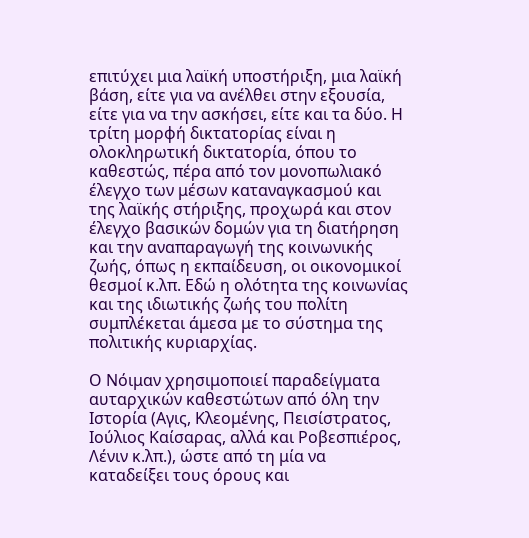επιτύχει μια λαϊκή υποστήριξη, μια λαϊκή βάση, είτε για να ανέλθει στην εξουσία, είτε για να την ασκήσει, είτε και τα δύο. Η τρίτη μορφή δικτατορίας είναι η ολοκληρωτική δικτατορία, όπου το καθεστώς, πέρα από τον μονοπωλιακό έλεγχο των μέσων καταναγκασμού και της λαϊκής στήριξης, προχωρά και στον έλεγχο βασικών δομών για τη διατήρηση και την αναπαραγωγή της κοινωνικής ζωής, όπως η εκπαίδευση, οι οικονομικοί θεσμοί κ.λπ. Εδώ η ολότητα της κοινωνίας και της ιδιωτικής ζωής του πολίτη συμπλέκεται άμεσα με το σύστημα της πολιτικής κυριαρχίας.

Ο Νόιμαν χρησιμοποιεί παραδείγματα αυταρχικών καθεστώτων από όλη την Ιστορία (Αγις, Κλεομένης, Πεισίστρατος, Ιούλιος Καίσαρας, αλλά και Ροβεσπιέρος, Λένιν κ.λπ.), ώστε από τη μία να καταδείξει τους όρους και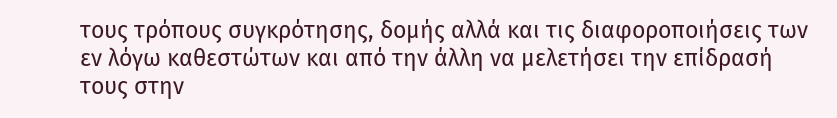τους τρόπους συγκρότησης, δομής αλλά και τις διαφοροποιήσεις των εν λόγω καθεστώτων και από την άλλη να μελετήσει την επίδρασή τους στην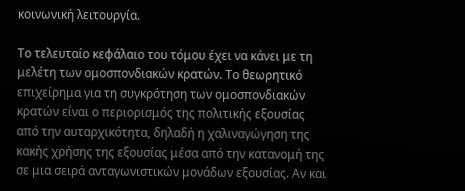κοινωνική λειτουργία.

Το τελευταίο κεφάλαιο του τόμου έχει να κάνει με τη μελέτη των ομοσπονδιακών κρατών. Το θεωρητικό επιχείρημα για τη συγκρότηση των ομοσπονδιακών κρατών είναι ο περιορισμός της πολιτικής εξουσίας από την αυταρχικότητα, δηλαδή η χαλιναγώγηση της κακής χρήσης της εξουσίας μέσα από την κατανομή της σε μια σειρά ανταγωνιστικών μονάδων εξουσίας. Αν και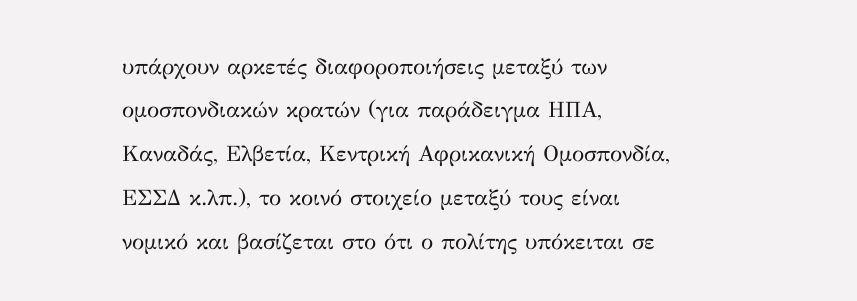υπάρχουν αρκετές διαφοροποιήσεις μεταξύ των ομοσπονδιακών κρατών (για παράδειγμα ΗΠΑ, Καναδάς, Ελβετία, Κεντρική Αφρικανική Ομοσπονδία, ΕΣΣΔ κ.λπ.), το κοινό στοιχείο μεταξύ τους είναι νομικό και βασίζεται στο ότι ο πολίτης υπόκειται σε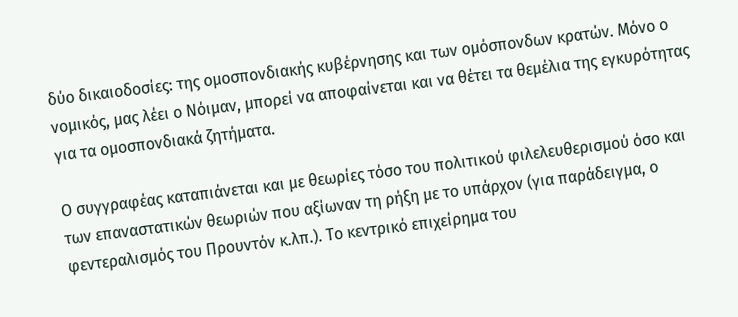δύο δικαιοδοσίες: της ομοσπονδιακής κυβέρνησης και των ομόσπονδων κρατών. Μόνο ο νομικός, μας λέει ο Νόιμαν, μπορεί να αποφαίνεται και να θέτει τα θεμέλια της εγκυρότητας για τα ομοσπονδιακά ζητήματα.

Ο συγγραφέας καταπιάνεται και με θεωρίες τόσο του πολιτικού φιλελευθερισμού όσο και των επαναστατικών θεωριών που αξίωναν τη ρήξη με το υπάρχον (για παράδειγμα, ο φεντεραλισμός του Προυντόν κ.λπ.). Το κεντρικό επιχείρημα του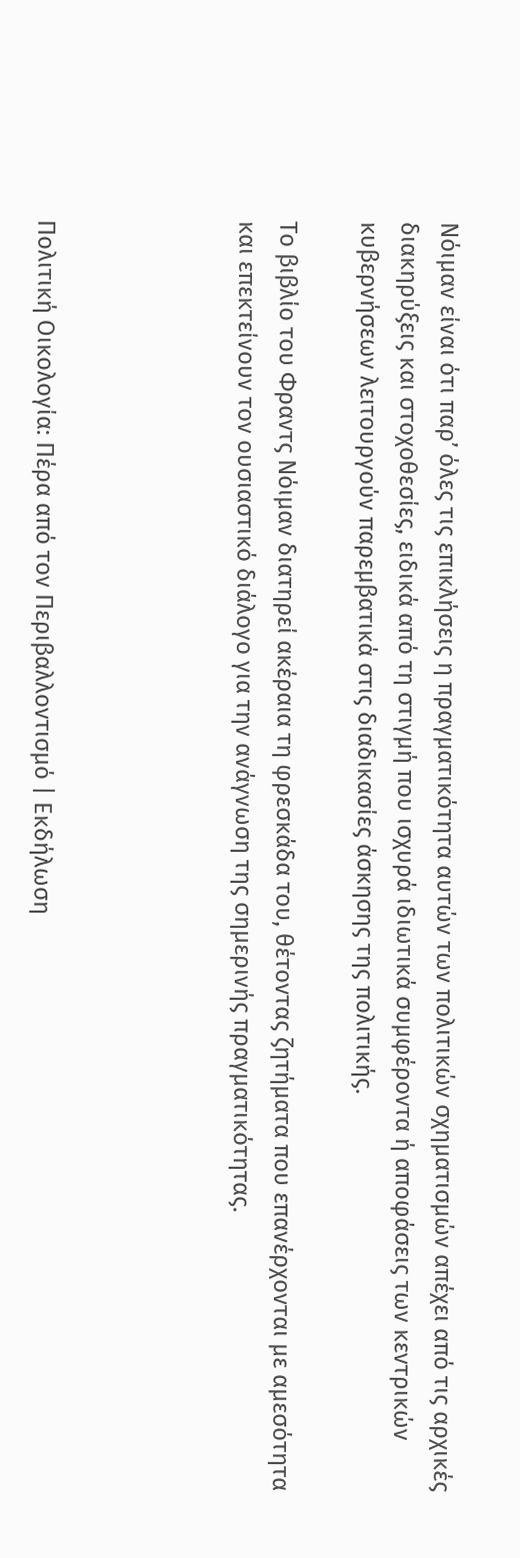Νόιμαν είναι ότι παρ’ όλες τις επικλήσεις η πραγματικότητα αυτών των πολιτικών σχηματισμών απέχει από τις αρχικές διακηρύξεις και στοχοθεσίες, ειδικά από τη στιγμή που ισχυρά ιδιωτικά συμφέροντα ή αποφάσεις των κεντρικών κυβερνήσεων λειτουργούν παρεμβατικά στις διαδικασίες άσκησης της πολιτικής.

Το βιβλίο του Φραντς Νόιμαν διατηρεί ακέραια τη φρεσκάδα του, θέτοντας ζητήματα που επανέρχονται με αμεσότητα και επεκτείνουν τον ουσιαστικό διάλογο για την ανάγνωση της σημερινής πραγματικότητας.




Πολιτική Οικολογία: Πέρα από τον Περιβαλλοντισμό | Εκδήλωση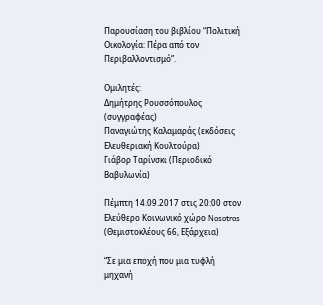Παρουσίαση του βιβλίου “Πολιτική Οικολογία: Πέρα από τον Περιβαλλοντισμό”.

Ομιλητές:
Δημήτρης Ρουσσόπουλος (συγγραφέας)
Παναγιώτης Καλαμαράς (εκδόσεις Ελευθεριακή Κουλτούρα)
Γιάβορ Ταρίνσκι (Περιοδικό Βαβυλωνία)

Πέμπτη 14.09.2017 στις 20:00 στον Ελεύθερο Κοινωνικό χώρο Nosotros (Θεμιστοκλέους 66, Εξάρχεια)

“Σε μια εποχή που μια τυφλή μηχανή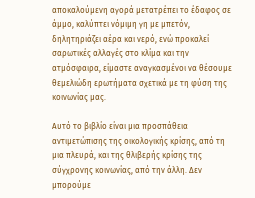αποκαλούμενη αγορά μετατρέπει το έδαφος σε άμμο, καλύπτει νόμιμη γη με μπετόν, δηλητηριάζει αέρα και νερό, ενώ προκαλεί σαρωτικές αλλαγές στο κλίμα και την ατμόσφαιρα, είμαστε αναγκασμένοι να θέσουμε θεμελιώδη ερωτήματα σχετικά με τη φύση της κοινωνίας μας.

Αυτό το βιβλίο είναι μια προσπάθεια αντιμετώπισης της οικολογικής κρίσης, από τη μια πλευρά, και της θλιβερής κρίσης της σύγχρονης κοινωνίας, από την άλλη. Δεν μπορούμε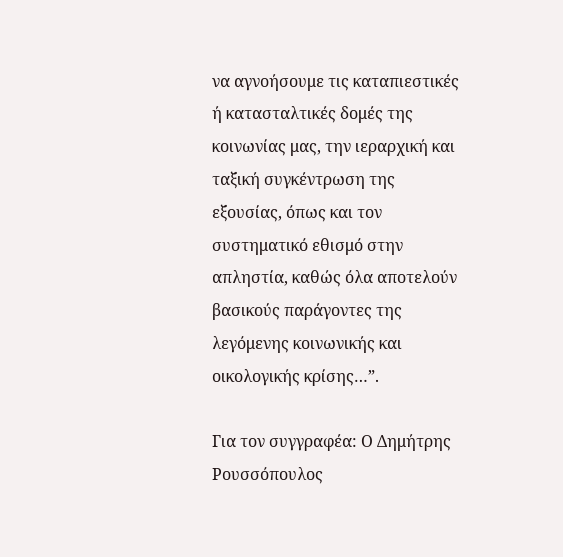να αγνοήσουμε τις καταπιεστικές ή κατασταλτικές δομές της κοινωνίας μας, την ιεραρχική και ταξική συγκέντρωση της εξουσίας, όπως και τον συστηματικό εθισμό στην απληστία, καθώς όλα αποτελούν βασικούς παράγοντες της λεγόμενης κοινωνικής και οικολογικής κρίσης…”.

Για τον συγγραφέα: Ο Δημήτρης Ρουσσόπουλος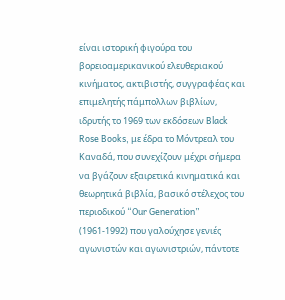είναι ιστορική φιγούρα του βορειοαμερικανικού ελευθεριακού κινήματος, ακτιβιστής, συγγραφέας και επιμελητής πάμπολλων βιβλίων, ιδρυτής το 1969 των εκδόσεων Black Rose Books, με έδρα το Μόντρεαλ του Καναδά, που συνεχίζουν μέχρι σήμερα να βγάζουν εξαιρετικά κινηματικά και θεωρητικά βιβλία, βασικό στέλεχος του περιοδικού “Our Generation” (1961-1992) που γαλούχησε γενιές αγωνιστών και αγωνιστριών, πάντοτε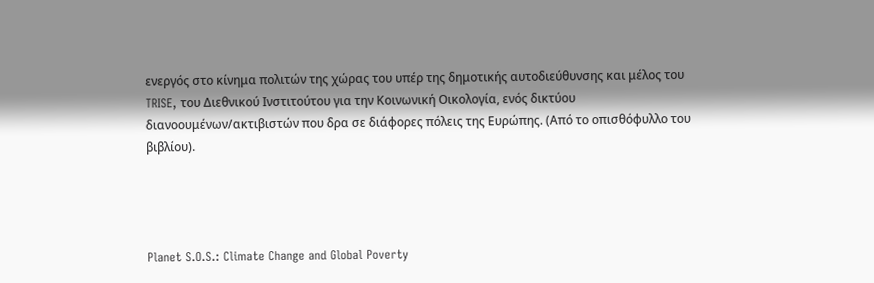ενεργός στο κίνημα πολιτών της χώρας του υπέρ της δημοτικής αυτοδιεύθυνσης και μέλος του TRISE, του Διεθνικού Ινστιτούτου για την Κοινωνική Οικολογία, ενός δικτύου διανοουμένων/ακτιβιστών που δρα σε διάφορες πόλεις της Ευρώπης. (Από το οπισθόφυλλο του βιβλίου).




Planet S.O.S.: Climate Change and Global Poverty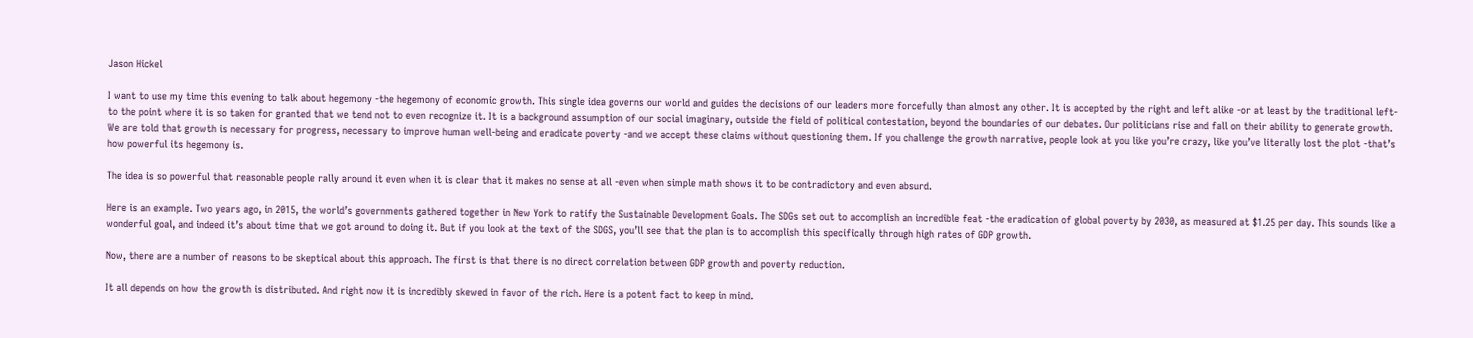Jason Hickel

I want to use my time this evening to talk about hegemony -the hegemony of economic growth. This single idea governs our world and guides the decisions of our leaders more forcefully than almost any other. It is accepted by the right and left alike -or at least by the traditional left- to the point where it is so taken for granted that we tend not to even recognize it. It is a background assumption of our social imaginary, outside the field of political contestation, beyond the boundaries of our debates. Our politicians rise and fall on their ability to generate growth. We are told that growth is necessary for progress, necessary to improve human well-being and eradicate poverty -and we accept these claims without questioning them. If you challenge the growth narrative, people look at you like you’re crazy, like you’ve literally lost the plot -that’s how powerful its hegemony is.

The idea is so powerful that reasonable people rally around it even when it is clear that it makes no sense at all -even when simple math shows it to be contradictory and even absurd.

Here is an example. Two years ago, in 2015, the world’s governments gathered together in New York to ratify the Sustainable Development Goals. The SDGs set out to accomplish an incredible feat -the eradication of global poverty by 2030, as measured at $1.25 per day. This sounds like a wonderful goal, and indeed it’s about time that we got around to doing it. But if you look at the text of the SDGS, you’ll see that the plan is to accomplish this specifically through high rates of GDP growth.

Now, there are a number of reasons to be skeptical about this approach. The first is that there is no direct correlation between GDP growth and poverty reduction.

It all depends on how the growth is distributed. And right now it is incredibly skewed in favor of the rich. Here is a potent fact to keep in mind.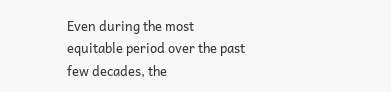Even during the most equitable period over the past few decades, the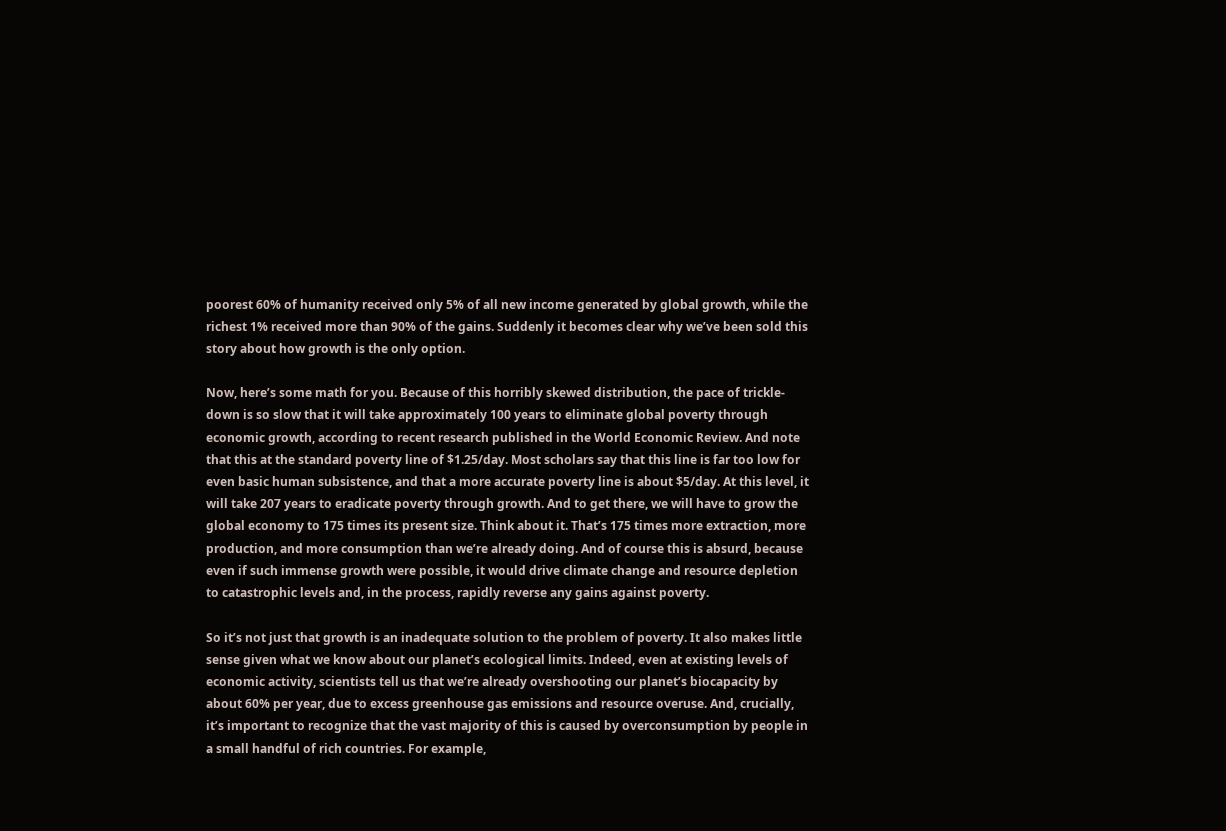poorest 60% of humanity received only 5% of all new income generated by global growth, while the richest 1% received more than 90% of the gains. Suddenly it becomes clear why we’ve been sold this story about how growth is the only option.

Now, here’s some math for you. Because of this horribly skewed distribution, the pace of trickle-down is so slow that it will take approximately 100 years to eliminate global poverty through economic growth, according to recent research published in the World Economic Review. And note that this at the standard poverty line of $1.25/day. Most scholars say that this line is far too low for even basic human subsistence, and that a more accurate poverty line is about $5/day. At this level, it will take 207 years to eradicate poverty through growth. And to get there, we will have to grow the global economy to 175 times its present size. Think about it. That’s 175 times more extraction, more production, and more consumption than we’re already doing. And of course this is absurd, because even if such immense growth were possible, it would drive climate change and resource depletion to catastrophic levels and, in the process, rapidly reverse any gains against poverty.

So it’s not just that growth is an inadequate solution to the problem of poverty. It also makes little sense given what we know about our planet’s ecological limits. Indeed, even at existing levels of economic activity, scientists tell us that we’re already overshooting our planet’s biocapacity by about 60% per year, due to excess greenhouse gas emissions and resource overuse. And, crucially, it’s important to recognize that the vast majority of this is caused by overconsumption by people in a small handful of rich countries. For example,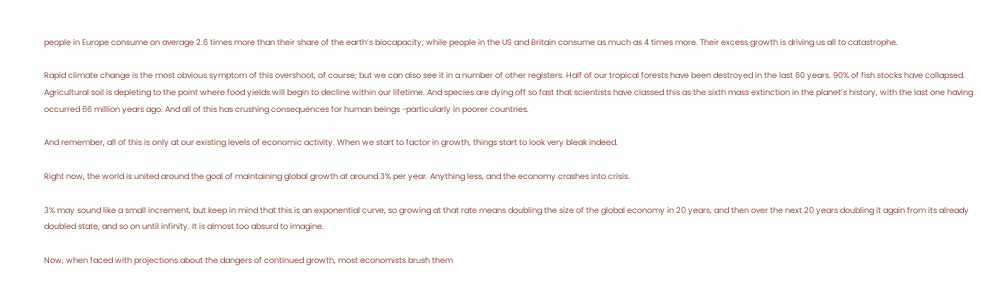people in Europe consume on average 2.6 times more than their share of the earth’s biocapacity, while people in the US and Britain consume as much as 4 times more. Their excess growth is driving us all to catastrophe.

Rapid climate change is the most obvious symptom of this overshoot, of course; but we can also see it in a number of other registers. Half of our tropical forests have been destroyed in the last 60 years. 90% of fish stocks have collapsed. Agricultural soil is depleting to the point where food yields will begin to decline within our lifetime. And species are dying off so fast that scientists have classed this as the sixth mass extinction in the planet’s history, with the last one having occurred 66 million years ago. And all of this has crushing consequences for human beings -particularly in poorer countries.

And remember, all of this is only at our existing levels of economic activity. When we start to factor in growth, things start to look very bleak indeed.

Right now, the world is united around the goal of maintaining global growth at around 3% per year. Anything less, and the economy crashes into crisis.

3% may sound like a small increment, but keep in mind that this is an exponential curve, so growing at that rate means doubling the size of the global economy in 20 years, and then over the next 20 years doubling it again from its already doubled state, and so on until infinity. It is almost too absurd to imagine.

Now, when faced with projections about the dangers of continued growth, most economists brush them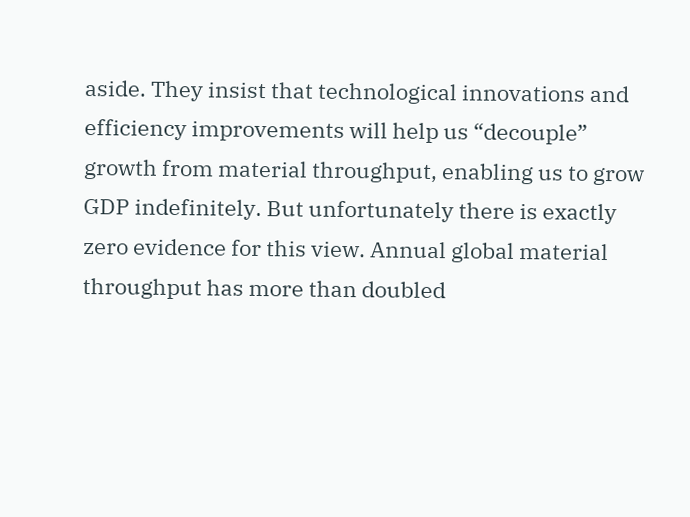aside. They insist that technological innovations and efficiency improvements will help us “decouple” growth from material throughput, enabling us to grow GDP indefinitely. But unfortunately there is exactly zero evidence for this view. Annual global material throughput has more than doubled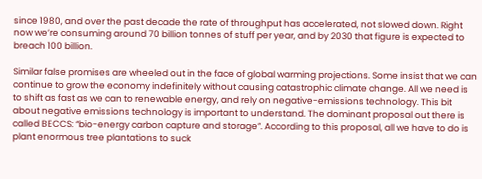since 1980, and over the past decade the rate of throughput has accelerated, not slowed down. Right now we’re consuming around 70 billion tonnes of stuff per year, and by 2030 that figure is expected to breach 100 billion.

Similar false promises are wheeled out in the face of global warming projections. Some insist that we can continue to grow the economy indefinitely without causing catastrophic climate change. All we need is to shift as fast as we can to renewable energy, and rely on negative-emissions technology. This bit about negative emissions technology is important to understand. The dominant proposal out there is called BECCS: “bio-energy carbon capture and storage”. According to this proposal, all we have to do is plant enormous tree plantations to suck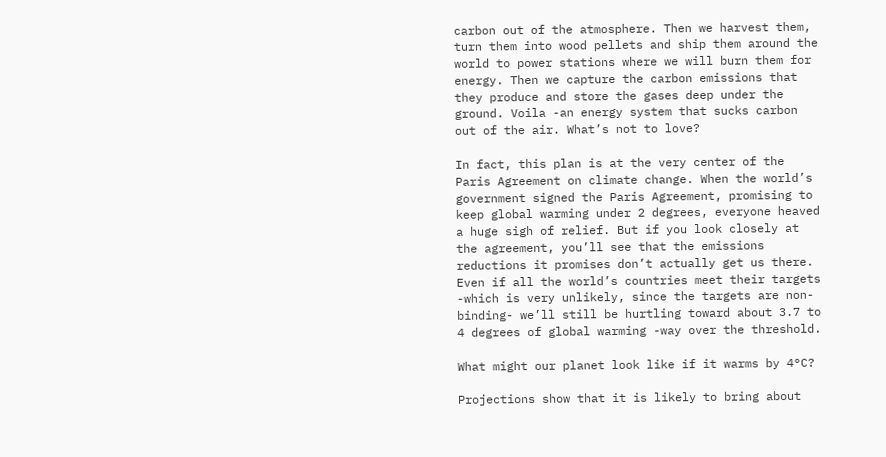carbon out of the atmosphere. Then we harvest them, turn them into wood pellets and ship them around the world to power stations where we will burn them for energy. Then we capture the carbon emissions that they produce and store the gases deep under the ground. Voila -an energy system that sucks carbon out of the air. What’s not to love?

In fact, this plan is at the very center of the Paris Agreement on climate change. When the world’s government signed the Paris Agreement, promising to keep global warming under 2 degrees, everyone heaved a huge sigh of relief. But if you look closely at the agreement, you’ll see that the emissions reductions it promises don’t actually get us there. Even if all the world’s countries meet their targets -which is very unlikely, since the targets are non-binding- we’ll still be hurtling toward about 3.7 to 4 degrees of global warming -way over the threshold.

What might our planet look like if it warms by 4°C?

Projections show that it is likely to bring about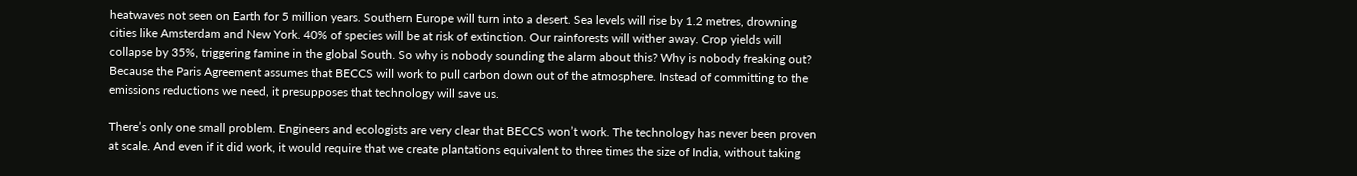heatwaves not seen on Earth for 5 million years. Southern Europe will turn into a desert. Sea levels will rise by 1.2 metres, drowning cities like Amsterdam and New York. 40% of species will be at risk of extinction. Our rainforests will wither away. Crop yields will collapse by 35%, triggering famine in the global South. So why is nobody sounding the alarm about this? Why is nobody freaking out? Because the Paris Agreement assumes that BECCS will work to pull carbon down out of the atmosphere. Instead of committing to the emissions reductions we need, it presupposes that technology will save us.

There’s only one small problem. Engineers and ecologists are very clear that BECCS won’t work. The technology has never been proven at scale. And even if it did work, it would require that we create plantations equivalent to three times the size of India, without taking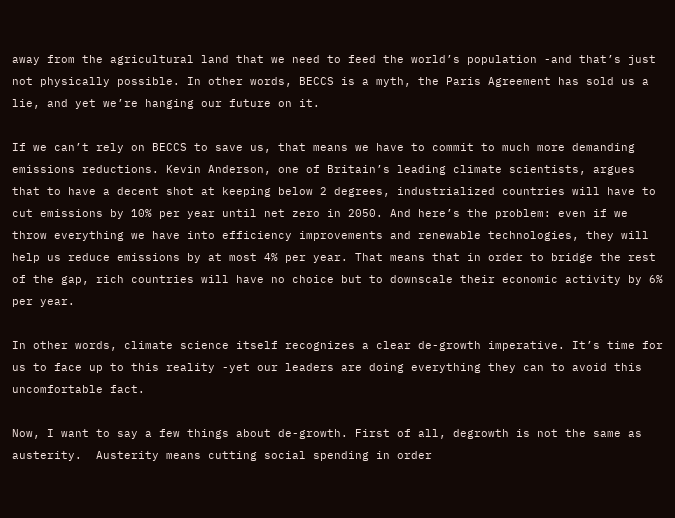away from the agricultural land that we need to feed the world’s population -and that’s just not physically possible. In other words, BECCS is a myth, the Paris Agreement has sold us a lie, and yet we’re hanging our future on it.

If we can’t rely on BECCS to save us, that means we have to commit to much more demanding emissions reductions. Kevin Anderson, one of Britain’s leading climate scientists, argues that to have a decent shot at keeping below 2 degrees, industrialized countries will have to cut emissions by 10% per year until net zero in 2050. And here’s the problem: even if we throw everything we have into efficiency improvements and renewable technologies, they will help us reduce emissions by at most 4% per year. That means that in order to bridge the rest of the gap, rich countries will have no choice but to downscale their economic activity by 6% per year.

In other words, climate science itself recognizes a clear de-growth imperative. It’s time for us to face up to this reality -yet our leaders are doing everything they can to avoid this uncomfortable fact.

Now, I want to say a few things about de-growth. First of all, degrowth is not the same as austerity.  Austerity means cutting social spending in order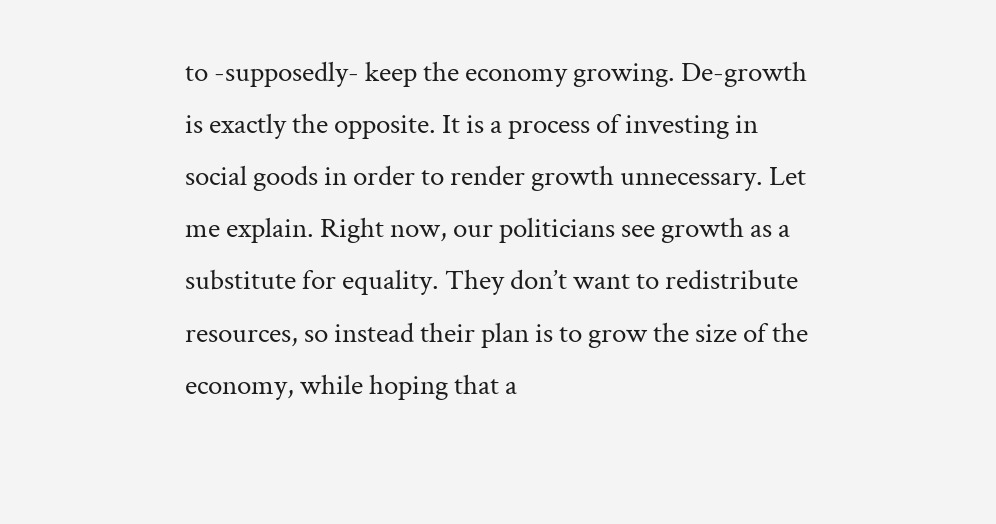to -supposedly- keep the economy growing. De-growth is exactly the opposite. It is a process of investing in social goods in order to render growth unnecessary. Let me explain. Right now, our politicians see growth as a substitute for equality. They don’t want to redistribute resources, so instead their plan is to grow the size of the economy, while hoping that a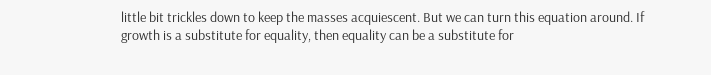little bit trickles down to keep the masses acquiescent. But we can turn this equation around. If growth is a substitute for equality, then equality can be a substitute for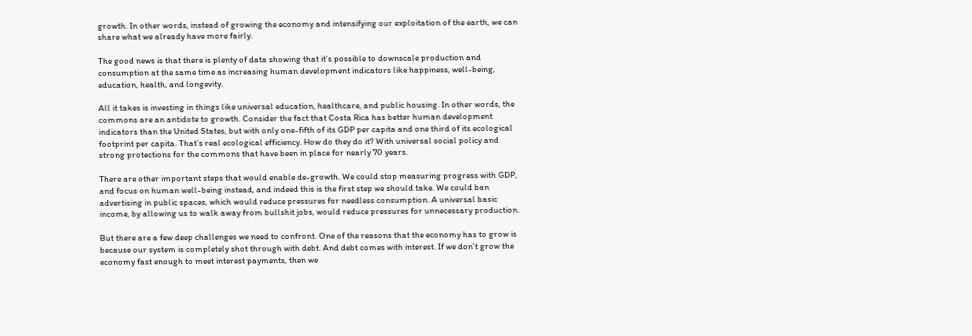growth. In other words, instead of growing the economy and intensifying our exploitation of the earth, we can share what we already have more fairly.

The good news is that there is plenty of data showing that it’s possible to downscale production and consumption at the same time as increasing human development indicators like happiness, well-being, education, health, and longevity.

All it takes is investing in things like universal education, healthcare, and public housing. In other words, the commons are an antidote to growth. Consider the fact that Costa Rica has better human development indicators than the United States, but with only one-fifth of its GDP per capita and one third of its ecological footprint per capita. That’s real ecological efficiency. How do they do it? With universal social policy and strong protections for the commons that have been in place for nearly 70 years.

There are other important steps that would enable de-growth. We could stop measuring progress with GDP, and focus on human well-being instead, and indeed this is the first step we should take. We could ban advertising in public spaces, which would reduce pressures for needless consumption. A universal basic income, by allowing us to walk away from bullshit jobs, would reduce pressures for unnecessary production.

But there are a few deep challenges we need to confront. One of the reasons that the economy has to grow is because our system is completely shot through with debt. And debt comes with interest. If we don’t grow the economy fast enough to meet interest payments, then we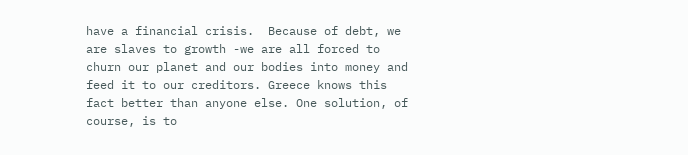have a financial crisis.  Because of debt, we are slaves to growth -we are all forced to churn our planet and our bodies into money and feed it to our creditors. Greece knows this fact better than anyone else. One solution, of course, is to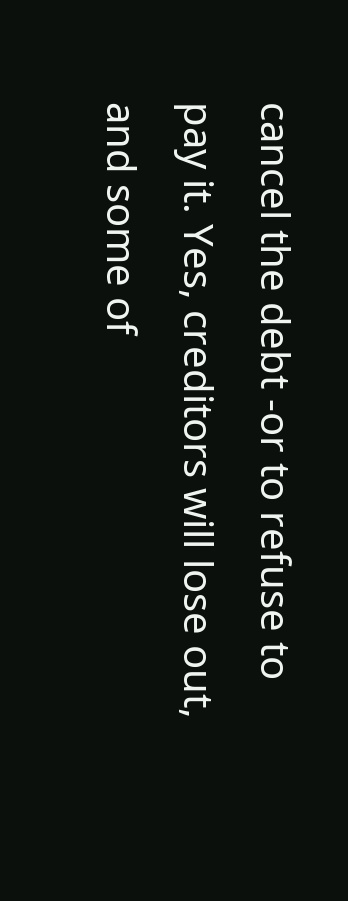cancel the debt -or to refuse to pay it. Yes, creditors will lose out, and some of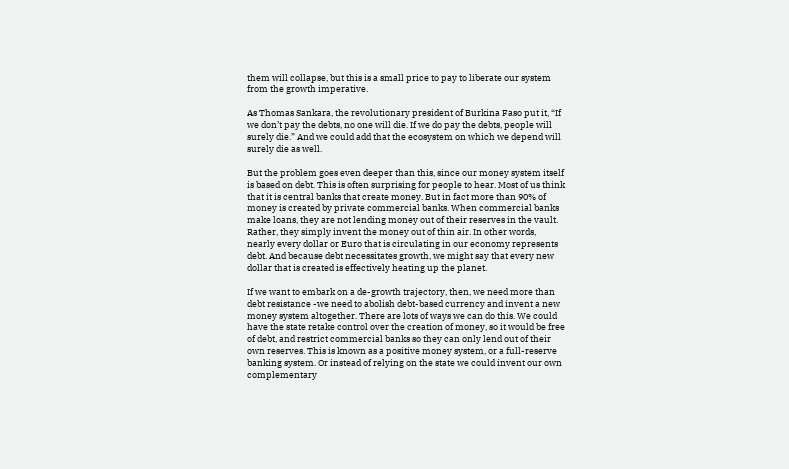them will collapse, but this is a small price to pay to liberate our system from the growth imperative.

As Thomas Sankara, the revolutionary president of Burkina Faso put it, “If we don’t pay the debts, no one will die. If we do pay the debts, people will surely die.” And we could add that the ecosystem on which we depend will surely die as well.

But the problem goes even deeper than this, since our money system itself is based on debt. This is often surprising for people to hear. Most of us think that it is central banks that create money. But in fact more than 90% of money is created by private commercial banks. When commercial banks make loans, they are not lending money out of their reserves in the vault. Rather, they simply invent the money out of thin air. In other words, nearly every dollar or Euro that is circulating in our economy represents debt. And because debt necessitates growth, we might say that every new dollar that is created is effectively heating up the planet.

If we want to embark on a de-growth trajectory, then, we need more than debt resistance -we need to abolish debt-based currency and invent a new money system altogether. There are lots of ways we can do this. We could have the state retake control over the creation of money, so it would be free of debt, and restrict commercial banks so they can only lend out of their own reserves. This is known as a positive money system, or a full-reserve banking system. Or instead of relying on the state we could invent our own complementary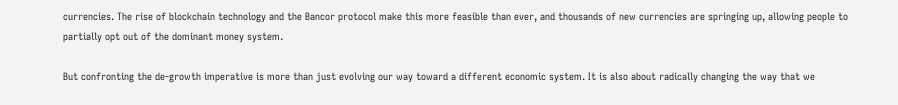currencies. The rise of blockchain technology and the Bancor protocol make this more feasible than ever, and thousands of new currencies are springing up, allowing people to partially opt out of the dominant money system.

But confronting the de-growth imperative is more than just evolving our way toward a different economic system. It is also about radically changing the way that we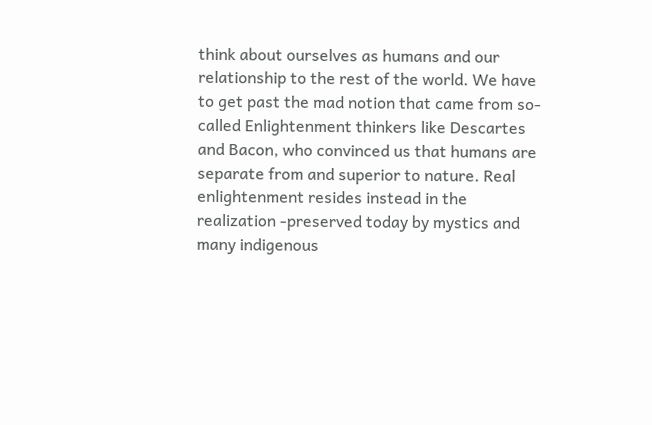think about ourselves as humans and our relationship to the rest of the world. We have to get past the mad notion that came from so-called Enlightenment thinkers like Descartes and Bacon, who convinced us that humans are separate from and superior to nature. Real enlightenment resides instead in the realization -preserved today by mystics and many indigenous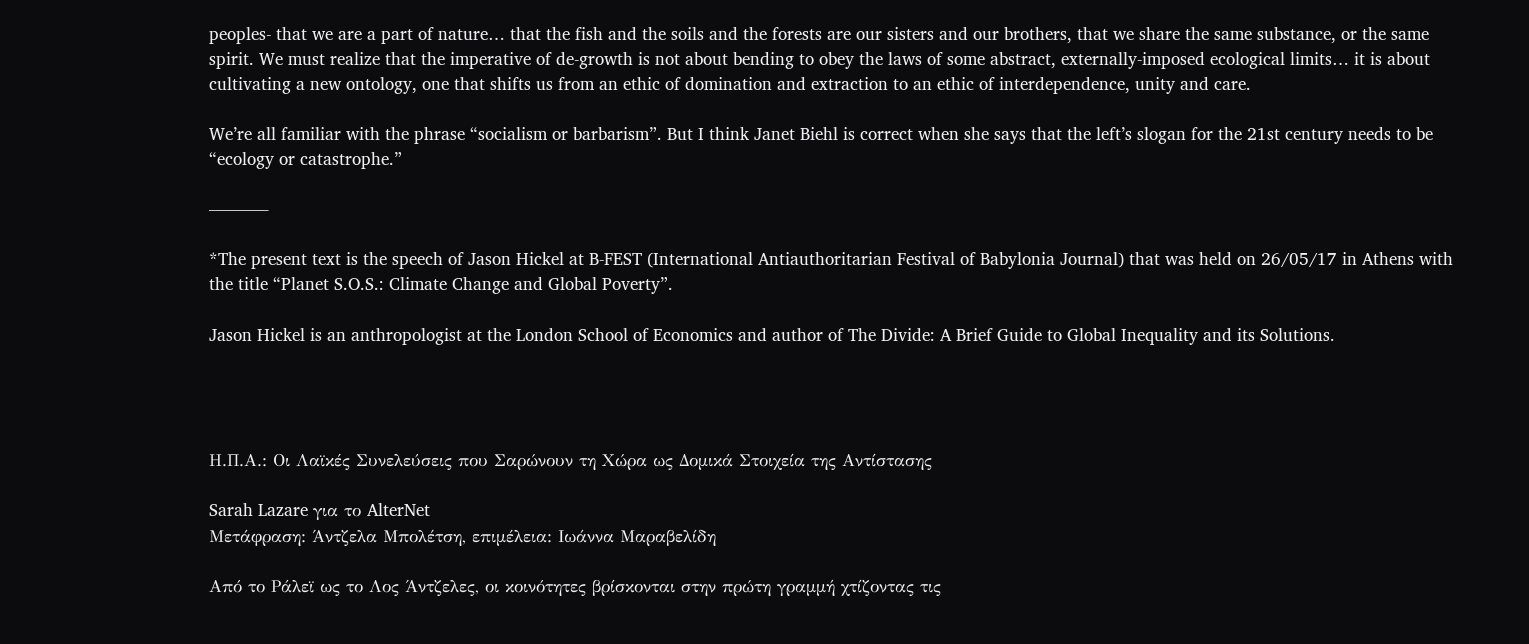peoples- that we are a part of nature… that the fish and the soils and the forests are our sisters and our brothers, that we share the same substance, or the same spirit. We must realize that the imperative of de-growth is not about bending to obey the laws of some abstract, externally-imposed ecological limits… it is about cultivating a new ontology, one that shifts us from an ethic of domination and extraction to an ethic of interdependence, unity and care.

We’re all familiar with the phrase “socialism or barbarism”. But I think Janet Biehl is correct when she says that the left’s slogan for the 21st century needs to be “ecology or catastrophe.”

———–

*The present text is the speech of Jason Hickel at B-FEST (International Antiauthoritarian Festival of Babylonia Journal) that was held on 26/05/17 in Athens with the title “Planet S.O.S.: Climate Change and Global Poverty”.

Jason Hickel is an anthropologist at the London School of Economics and author of The Divide: A Brief Guide to Global Inequality and its Solutions.




Η.Π.Α.: Οι Λαϊκές Συνελεύσεις που Σαρώνουν τη Χώρα ως Δομικά Στοιχεία της Αντίστασης

Sarah Lazare για το AlterNet
Μετάφραση: Άντζελα Μπολέτση, επιμέλεια: Ιωάννα Μαραβελίδη

Από το Ράλεϊ ως το Λος Άντζελες, οι κοινότητες βρίσκονται στην πρώτη γραμμή χτίζοντας τις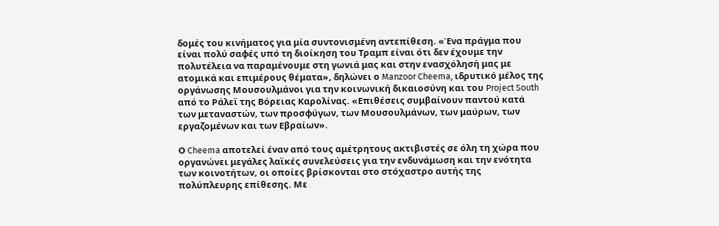δομές του κινήματος για μία συντονισμένη αντεπίθεση. «Ένα πράγμα που είναι πολύ σαφές υπό τη διοίκηση του Τραμπ είναι ότι δεν έχουμε την πολυτέλεια να παραμένουμε στη γωνιά μας και στην ενασχόλησή μας με ατομικά και επιμέρους θέματα», δηλώνει ο Manzoor Cheema, ιδρυτικό μέλος της οργάνωσης Μουσουλμάνοι για την κοινωνική δικαιοσύνη και του Project South από το Ράλεϊ της Βόρειας Καρολίνας. «Επιθέσεις συμβαίνουν παντού κατά των μεταναστών, των προσφύγων, των Μουσουλμάνων, των μαύρων, των εργαζομένων και των Εβραίων».

Ο Cheema αποτελεί έναν από τους αμέτρητους ακτιβιστές σε όλη τη χώρα που οργανώνει μεγάλες λαϊκές συνελεύσεις για την ενδυνάμωση και την ενότητα των κοινοτήτων, οι οποίες βρίσκονται στο στόχαστρο αυτής της πολύπλευρης επίθεσης. Με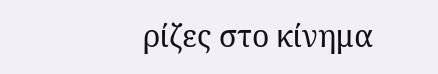ρίζες στο κίνημα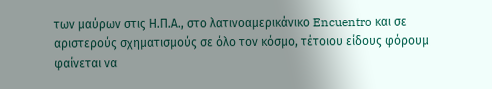των μαύρων στις Η.Π.Α., στο λατινοαμερικάνικο Encuentro και σε αριστερούς σχηματισμούς σε όλο τον κόσμο, τέτοιου είδους φόρουμ φαίνεται να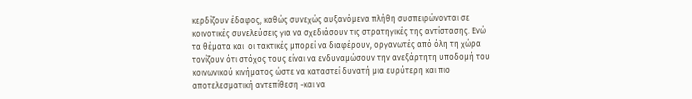κερδίζουν έδαφος, καθώς συνεχώς αυξανόμενα πλήθη συσπειρώνονται σε κοινοτικές συνελεύσεις για να σχεδιάσουν τις στρατηγικές της αντίστασης. Ενώ τα θέματα και  οι τακτικές μπορεί να διαφέρουν, οργανωτές από όλη τη χώρα τονίζουν ότι στόχος τους είναι να ενδυναμώσουν την ανεξάρτητη υποδομή του κοινωνικού κινήματος ώστε να καταστεί δυνατή μια ευρύτερη και πιο αποτελεσματική αντεπίθεση -και να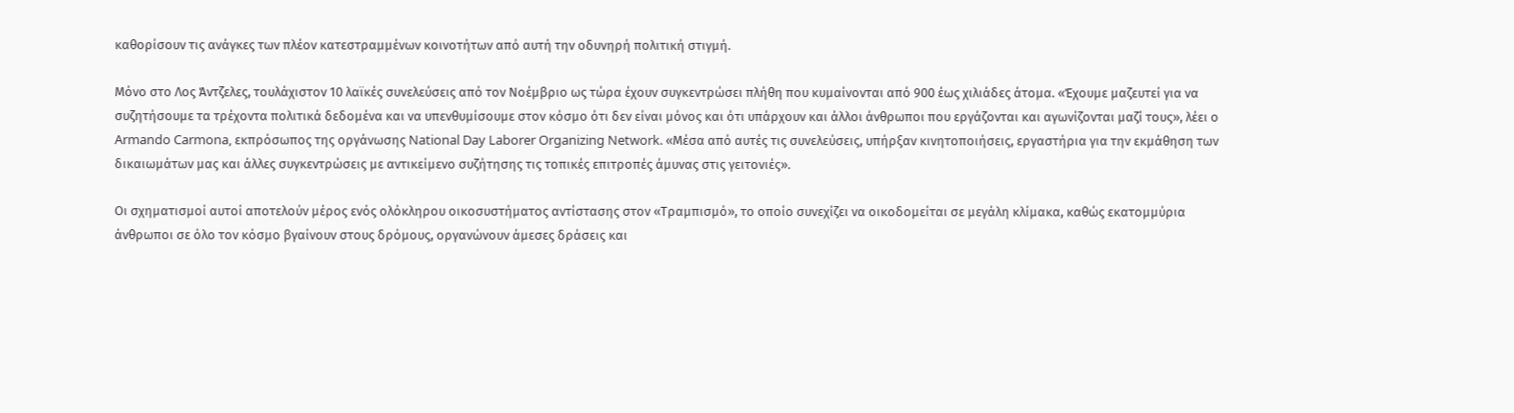καθορίσουν τις ανάγκες των πλέον κατεστραμμένων κοινοτήτων από αυτή την οδυνηρή πολιτική στιγμή.

Μόνο στο Λος Άντζελες, τουλάχιστον 10 λαϊκές συνελεύσεις από τον Νοέμβριο ως τώρα έχουν συγκεντρώσει πλήθη που κυμαίνονται από 900 έως χιλιάδες άτομα. «Έχουμε μαζευτεί για να συζητήσουμε τα τρέχοντα πολιτικά δεδομένα και να υπενθυμίσουμε στον κόσμο ότι δεν είναι μόνος και ότι υπάρχουν και άλλοι άνθρωποι που εργάζονται και αγωνίζονται μαζί τους», λέει ο Armando Carmona, εκπρόσωπος της οργάνωσης National Day Laborer Organizing Network. «Μέσα από αυτές τις συνελεύσεις, υπήρξαν κινητοποιήσεις, εργαστήρια για την εκμάθηση των δικαιωμάτων μας και άλλες συγκεντρώσεις με αντικείμενο συζήτησης τις τοπικές επιτροπές άμυνας στις γειτονιές».

Οι σχηματισμοί αυτοί αποτελούν μέρος ενός ολόκληρου οικοσυστήματος αντίστασης στον «Τραμπισμό», το οποίο συνεχίζει να οικοδομείται σε μεγάλη κλίμακα, καθώς εκατομμύρια άνθρωποι σε όλο τον κόσμο βγαίνουν στους δρόμους, οργανώνουν άμεσες δράσεις και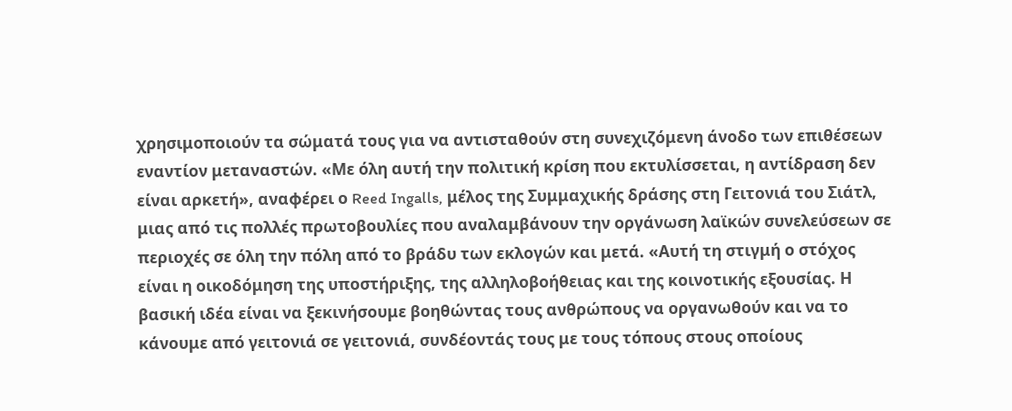χρησιμοποιούν τα σώματά τους για να αντισταθούν στη συνεχιζόμενη άνοδο των επιθέσεων εναντίον μεταναστών. «Με όλη αυτή την πολιτική κρίση που εκτυλίσσεται, η αντίδραση δεν είναι αρκετή», αναφέρει ο Reed Ingalls, μέλος της Συμμαχικής δράσης στη Γειτονιά του Σιάτλ, μιας από τις πολλές πρωτοβουλίες που αναλαμβάνουν την οργάνωση λαϊκών συνελεύσεων σε περιοχές σε όλη την πόλη από το βράδυ των εκλογών και μετά. «Αυτή τη στιγμή ο στόχος είναι η οικοδόμηση της υποστήριξης, της αλληλοβοήθειας και της κοινοτικής εξουσίας. Η βασική ιδέα είναι να ξεκινήσουμε βοηθώντας τους ανθρώπους να οργανωθούν και να το κάνουμε από γειτονιά σε γειτονιά, συνδέοντάς τους με τους τόπους στους οποίους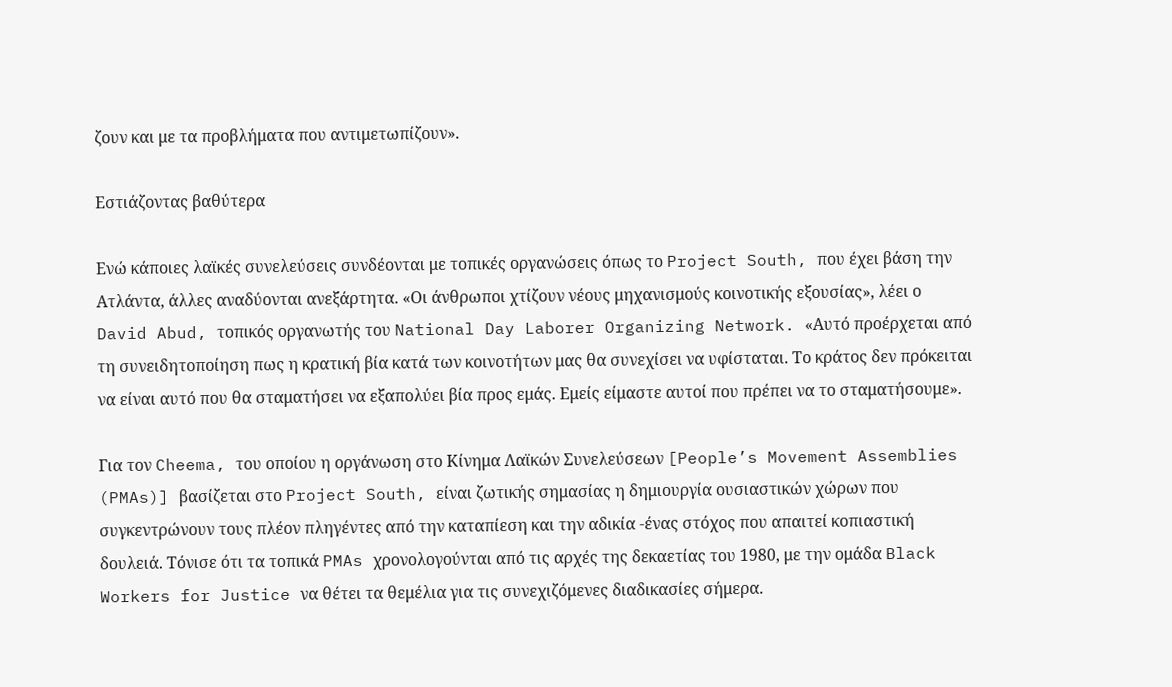ζουν και με τα προβλήματα που αντιμετωπίζουν».

Εστιάζοντας βαθύτερα

Ενώ κάποιες λαϊκές συνελεύσεις συνδέονται με τοπικές οργανώσεις όπως το Project South, που έχει βάση την Ατλάντα, άλλες αναδύονται ανεξάρτητα. «Οι άνθρωποι χτίζουν νέους μηχανισμούς κοινoτικής εξουσίας», λέει ο David Abud, τοπικός οργανωτής του National Day Laborer Organizing Network. «Αυτό προέρχεται από τη συνειδητοποίηση πως η κρατική βία κατά των κοινοτήτων μας θα συνεχίσει να υφίσταται. Το κράτος δεν πρόκειται να είναι αυτό που θα σταματήσει να εξαπολύει βία προς εμάς. Εμείς είμαστε αυτοί που πρέπει να το σταματήσουμε».

Για τον Cheema, του οποίου η οργάνωση στο Κίνημα Λαϊκών Συνελεύσεων [People’s Movement Assemblies (PMAs)] βασίζεται στο Project South, είναι ζωτικής σημασίας η δημιουργία ουσιαστικών χώρων που συγκεντρώνουν τους πλέον πληγέντες από την καταπίεση και την αδικία -ένας στόχος που απαιτεί κοπιαστική δουλειά. Τόνισε ότι τα τοπικά PMAs χρονολογούνται από τις αρχές της δεκαετίας του 1980, με την ομάδα Black Workers for Justice να θέτει τα θεμέλια για τις συνεχιζόμενες διαδικασίες σήμερα.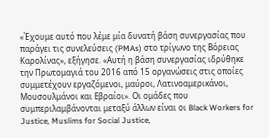«Έχουμε αυτό που λέμε μία δυνατή βάση συνεργασίας που παράγει τις συνελεύσεις (PMAs) στο τρίγωνο της Βόρειας Καρολίνας», εξήγησε. «Αυτή η βάση συνεργασίας ιδρύθηκε την Πρωτομαγιά του 2016 από 15 οργανώσεις στις οποίες συμμετέχουν εργαζόμενοι, μαύροι, Λατινοαμερικάνοι, Μουσουλμάνοι και Εβραίοι». Οι ομάδες που συμπεριλαμβάνονται μεταξύ άλλων είναι οι Black Workers for Justice, Muslims for Social Justice,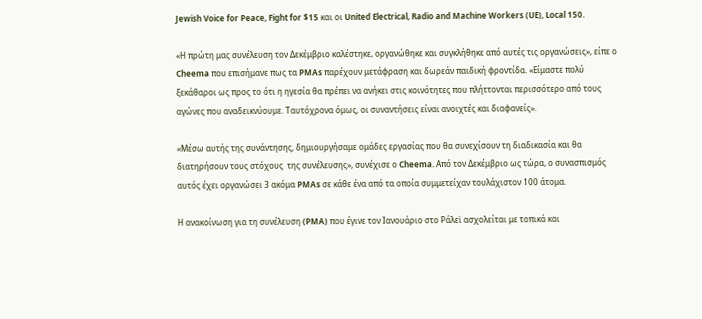Jewish Voice for Peace, Fight for $15 και οι United Electrical, Radio and Machine Workers (UE), Local 150.

«Η πρώτη μας συνέλευση τον Δεκέμβριο καλέστηκε, οργανώθηκε και συγκλήθηκε από αυτές τις οργανώσεις», είπε ο Cheema που επισήμανε πως τα PMAs παρέχουν μετάφραση και δωρεάν παιδική φροντίδα. «Είμαστε πολύ ξεκάθαροι ως προς το ότι η ηγεσία θα πρέπει να ανήκει στις κοινότητες που πλήττονται περισσότερο από τους αγώνες που αναδεικνύουμε. Ταυτόχρονα όμως, οι συναντήσεις είναι ανοιχτές και διαφανείς».

«Μέσω αυτής της συνάντησης, δημιουργήσαμε ομάδες εργασίας που θα συνεχίσουν τη διαδικασία και θα διατηρήσουν τους στόχους  της συνέλευσης», συνέχισε ο Cheema. Από τον Δεκέμβριο ως τώρα, ο συνασπισμός αυτός έχει οργανώσει 3 ακόμα PMAs σε κάθε ένα από τα οποία συμμετείχαν τουλάχιστον 100 άτομα.

Η ανακοίνωση για τη συνέλευση (PMA) που έγινε τον Ιανουάριο στο Ράλεϊ ασχολείται με τοπικά και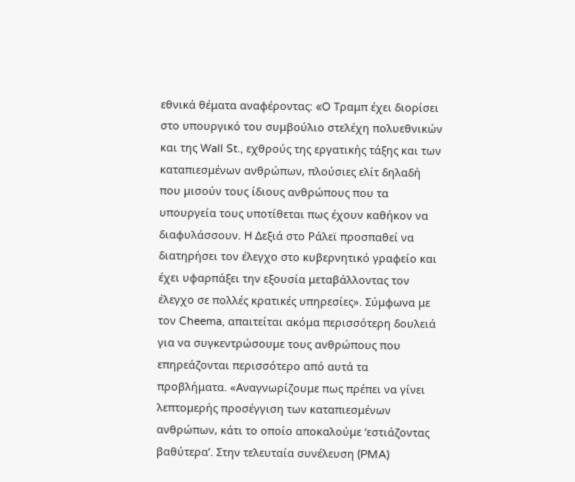εθνικά θέματα αναφέροντας: «O Τραμπ έχει διορίσει στο υπουργικό του συμβούλιο στελέχη πολυεθνικών και της Wall St., εχθρούς της εργατικής τάξης και των καταπιεσμένων ανθρώπων, πλούσιες ελίτ δηλαδή που μισούν τους ίδιους ανθρώπους που τα υπουργεία τους υποτίθεται πως έχουν καθήκον να διαφυλάσσουν. H Δεξιά στο Ράλεϊ προσπαθεί να διατηρήσει τον έλεγχο στο κυβερνητικό γραφείο και έχει υφαρπάξει την εξουσία μεταβάλλοντας τον έλεγχο σε πολλές κρατικές υπηρεσίες». Σύμφωνα με τον Cheema, απαιτείται ακόμα περισσότερη δουλειά για να συγκεντρώσουμε τους ανθρώπους που επηρεάζονται περισσότερο από αυτά τα προβλήματα. «Αναγνωρίζουμε πως πρέπει να γίνει λεπτομερής προσέγγιση των καταπιεσμένων ανθρώπων, κάτι το οποίο αποκαλούμε ‘εστιάζοντας βαθύτερα’. Στην τελευταία συνέλευση (PMA)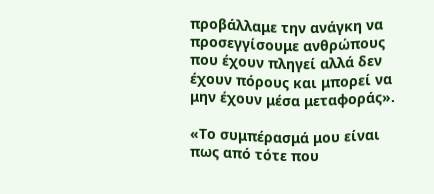προβάλλαμε την ανάγκη να προσεγγίσουμε ανθρώπους που έχουν πληγεί αλλά δεν έχουν πόρους και μπορεί να μην έχουν μέσα μεταφοράς».

«Το συμπέρασμά μου είναι πως από τότε που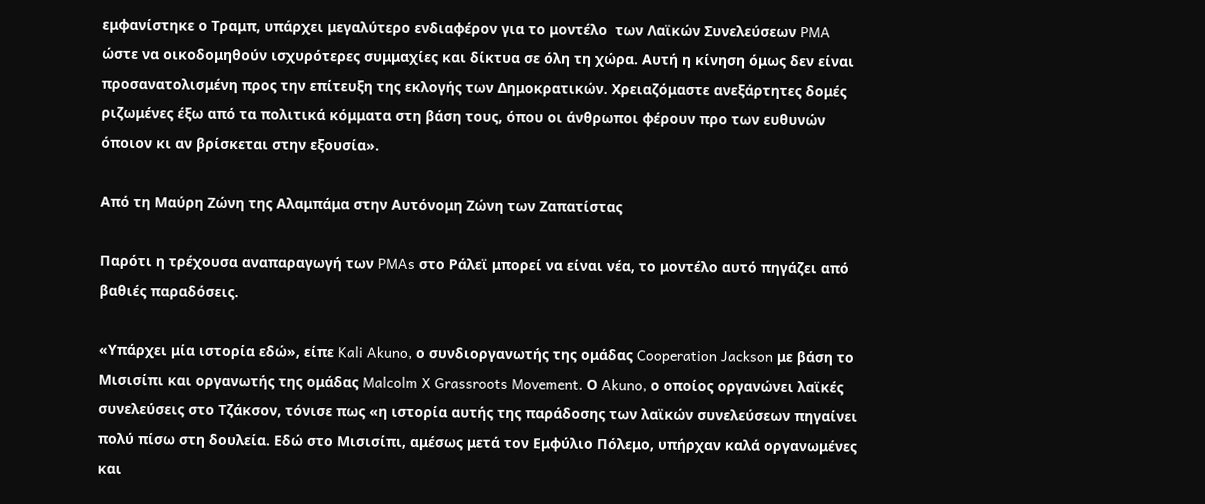εμφανίστηκε ο Τραμπ, υπάρχει μεγαλύτερο ενδιαφέρον για το μοντέλο  των Λαϊκών Συνελεύσεων PMA ώστε να οικοδομηθούν ισχυρότερες συμμαχίες και δίκτυα σε όλη τη χώρα. Αυτή η κίνηση όμως δεν είναι προσανατολισμένη προς την επίτευξη της εκλογής των Δημοκρατικών. Χρειαζόμαστε ανεξάρτητες δομές ριζωμένες έξω από τα πολιτικά κόμματα στη βάση τους, όπου οι άνθρωποι φέρουν προ των ευθυνών όποιον κι αν βρίσκεται στην εξουσία».

Από τη Μαύρη Ζώνη της Αλαμπάμα στην Αυτόνομη Ζώνη των Ζαπατίστας

Παρότι η τρέχουσα αναπαραγωγή των PMAs στο Ράλεϊ μπορεί να είναι νέα, το μοντέλο αυτό πηγάζει από βαθιές παραδόσεις.

«Υπάρχει μία ιστορία εδώ», είπε Kali Akuno, ο συνδιοργανωτής της ομάδας Cooperation Jackson με βάση το Μισισίπι και οργανωτής της ομάδας Malcolm X Grassroots Movement. Ο Akuno, ο οποίος οργανώνει λαϊκές συνελεύσεις στο Τζάκσον, τόνισε πως «η ιστορία αυτής της παράδοσης των λαϊκών συνελεύσεων πηγαίνει πολύ πίσω στη δουλεία. Εδώ στο Μισισίπι, αμέσως μετά τον Εμφύλιο Πόλεμο, υπήρχαν καλά οργανωμένες και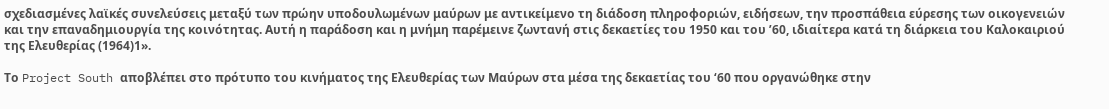σχεδιασμένες λαϊκές συνελεύσεις μεταξύ των πρώην υποδουλωμένων μαύρων με αντικείμενο τη διάδοση πληροφοριών, ειδήσεων, την προσπάθεια εύρεσης των οικογενειών και την επαναδημιουργία της κοινότητας. Αυτή η παράδοση και η μνήμη παρέμεινε ζωντανή στις δεκαετίες του 1950 και του ’60, ιδιαίτερα κατά τη διάρκεια του Καλοκαιριού της Ελευθερίας (1964)1».

Το Project South αποβλέπει στο πρότυπο του κινήματος της Ελευθερίας των Μαύρων στα μέσα της δεκαετίας του ‘60 που οργανώθηκε στην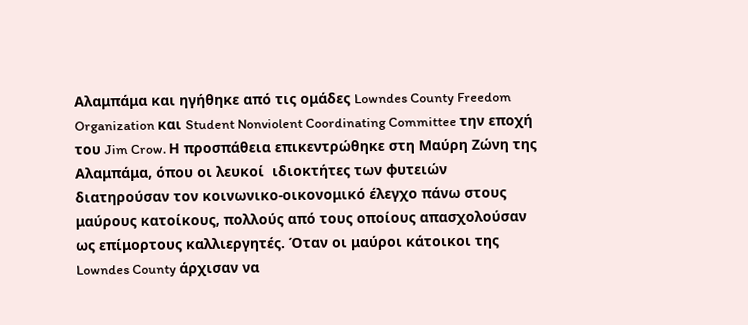Αλαμπάμα και ηγήθηκε από τις ομάδες Lowndes County Freedom Organization και Student Nonviolent Coordinating Committee την εποχή του Jim Crow. Η προσπάθεια επικεντρώθηκε στη Μαύρη Ζώνη της Αλαμπάμα, όπου οι λευκοί  ιδιοκτήτες των φυτειών διατηρούσαν τον κοινωνικο-οικονομικό έλεγχο πάνω στους μαύρους κατοίκους, πολλούς από τους οποίους απασχολούσαν ως επίμορτους καλλιεργητές. Όταν οι μαύροι κάτοικοι της Lowndes County άρχισαν να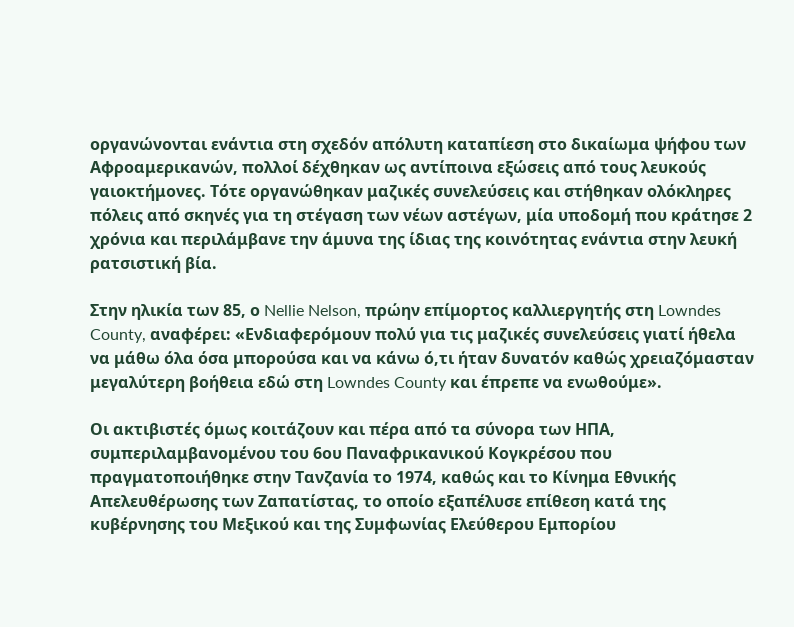οργανώνονται ενάντια στη σχεδόν απόλυτη καταπίεση στο δικαίωμα ψήφου των Αφροαμερικανών, πολλοί δέχθηκαν ως αντίποινα εξώσεις από τους λευκούς γαιοκτήμονες. Τότε οργανώθηκαν μαζικές συνελεύσεις και στήθηκαν ολόκληρες πόλεις από σκηνές για τη στέγαση των νέων αστέγων, μία υποδομή που κράτησε 2 χρόνια και περιλάμβανε την άμυνα της ίδιας της κοινότητας ενάντια στην λευκή ρατσιστική βία.

Στην ηλικία των 85, ο Nellie Nelson, πρώην επίμορτος καλλιεργητής στη Lowndes County, αναφέρει: «Ενδιαφερόμουν πολύ για τις μαζικές συνελεύσεις γιατί ήθελα να μάθω όλα όσα μπορούσα και να κάνω ό,τι ήταν δυνατόν καθώς χρειαζόμασταν μεγαλύτερη βοήθεια εδώ στη Lowndes County και έπρεπε να ενωθούμε».

Οι ακτιβιστές όμως κοιτάζουν και πέρα από τα σύνορα των ΗΠΑ, συμπεριλαμβανομένου του 6ου Παναφρικανικού Κογκρέσου που πραγματοποιήθηκε στην Τανζανία το 1974, καθώς και το Κίνημα Εθνικής Απελευθέρωσης των Ζαπατίστας, το οποίο εξαπέλυσε επίθεση κατά της κυβέρνησης του Μεξικού και της Συμφωνίας Ελεύθερου Εμπορίου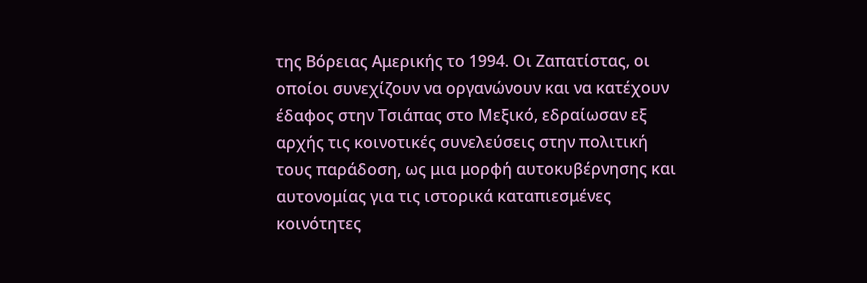της Βόρειας Αμερικής το 1994. Οι Ζαπατίστας, οι οποίοι συνεχίζουν να οργανώνουν και να κατέχουν έδαφος στην Τσιάπας στο Μεξικό, εδραίωσαν εξ αρχής τις κοινοτικές συνελεύσεις στην πολιτική τους παράδοση, ως μια μορφή αυτοκυβέρνησης και αυτονομίας για τις ιστορικά καταπιεσμένες κοινότητες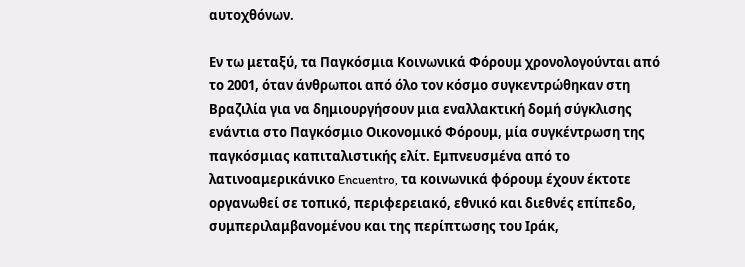αυτοχθόνων.

Εν τω μεταξύ, τα Παγκόσμια Κοινωνικά Φόρουμ χρονολογούνται από το 2001, όταν άνθρωποι από όλο τον κόσμο συγκεντρώθηκαν στη Βραζιλία για να δημιουργήσουν μια εναλλακτική δομή σύγκλισης ενάντια στο Παγκόσμιο Οικονομικό Φόρουμ, μία συγκέντρωση της παγκόσμιας καπιταλιστικής ελίτ. Εμπνευσμένα από το λατινοαμερικάνικο Encuentro, τα κοινωνικά φόρουμ έχουν έκτοτε οργανωθεί σε τοπικό, περιφερειακό, εθνικό και διεθνές επίπεδο, συμπεριλαμβανομένου και της περίπτωσης του Ιράκ,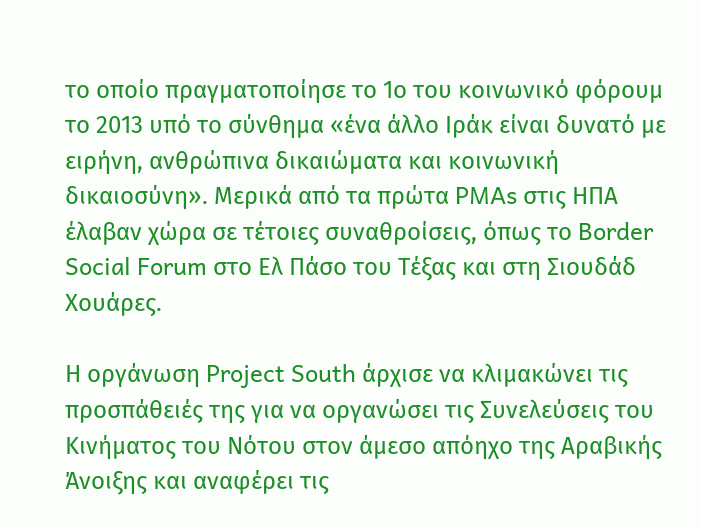το οποίο πραγματοποίησε το 1ο του κοινωνικό φόρουμ το 2013 υπό το σύνθημα «ένα άλλο Ιράκ είναι δυνατό με ειρήνη, ανθρώπινα δικαιώματα και κοινωνική δικαιοσύνη». Μερικά από τα πρώτα PMAs στις ΗΠΑ έλαβαν χώρα σε τέτοιες συναθροίσεις, όπως το Border Social Forum στο Ελ Πάσο του Τέξας και στη Σιουδάδ Χουάρες.

Η οργάνωση Project South άρχισε να κλιμακώνει τις προσπάθειές της για να οργανώσει τις Συνελεύσεις του Κινήματος του Νότου στον άμεσο απόηχο της Αραβικής Άνοιξης και αναφέρει τις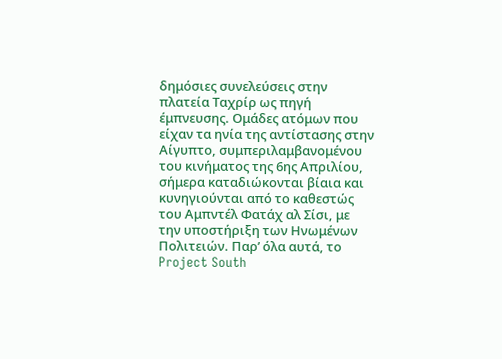δημόσιες συνελεύσεις στην πλατεία Ταχρίρ ως πηγή έμπνευσης. Ομάδες ατόμων που είχαν τα ηνία της αντίστασης στην Αίγυπτο, συμπεριλαμβανομένου του κινήματος της 6ης Απριλίου, σήμερα καταδιώκονται βίαια και κυνηγιούνται από το καθεστώς του Αμπντέλ Φατάχ αλ Σίσι, με την υποστήριξη των Ηνωμένων Πολιτειών. Παρ’ όλα αυτά, το Project South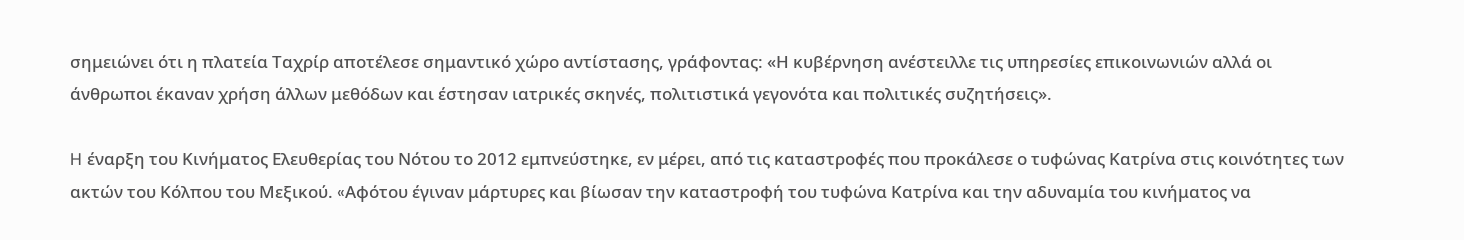σημειώνει ότι η πλατεία Ταχρίρ αποτέλεσε σημαντικό χώρο αντίστασης, γράφοντας: «Η κυβέρνηση ανέστειλλε τις υπηρεσίες επικοινωνιών αλλά οι άνθρωποι έκαναν χρήση άλλων μεθόδων και έστησαν ιατρικές σκηνές, πολιτιστικά γεγονότα και πολιτικές συζητήσεις».

H έναρξη του Κινήματος Ελευθερίας του Νότου το 2012 εμπνεύστηκε, εν μέρει, από τις καταστροφές που προκάλεσε ο τυφώνας Κατρίνα στις κοινότητες των ακτών του Κόλπου του Μεξικού. «Aφότου έγιναν μάρτυρες και βίωσαν την καταστροφή του τυφώνα Κατρίνα και την αδυναμία του κινήματος να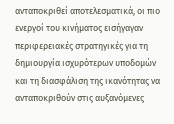ανταποκριθεί αποτελεσματικά, οι πιο ενεργοί του κινήματος εισήγαγαν περιφερειακές στρατηγικές για τη δημιουργία ισχυρότερων υποδομών και τη διασφάλιση της ικανότητας να ανταποκριθούν στις αυξανόμενες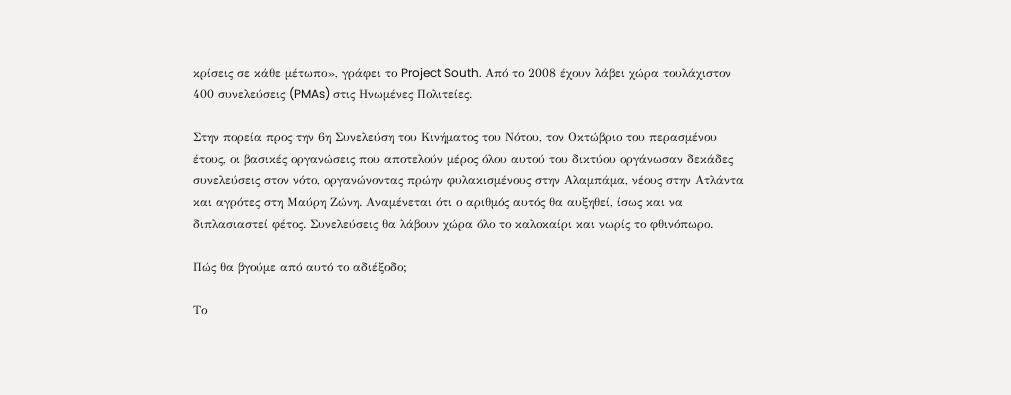κρίσεις σε κάθε μέτωπο», γράφει το Project South. Από το 2008 έχουν λάβει χώρα τουλάχιστον 400 συνελεύσεις (PMAs) στις Ηνωμένες Πολιτείες.

Στην πορεία προς την 6η Συνελεύση του Κινήματος του Νότου, τον Οκτώβριο του περασμένου έτους, οι βασικές οργανώσεις που αποτελούν μέρος όλου αυτού του δικτύου οργάνωσαν δεκάδες συνελεύσεις στον νότο, οργανώνοντας πρώην φυλακισμένους στην Αλαμπάμα, νέους στην Ατλάντα και αγρότες στη Μαύρη Ζώνη. Αναμένεται ότι ο αριθμός αυτός θα αυξηθεί, ίσως και να διπλασιαστεί φέτος. Συνελεύσεις θα λάβουν χώρα όλο το καλοκαίρι και νωρίς το φθινόπωρο.

Πώς θα βγούμε από αυτό το αδιέξοδο;

Το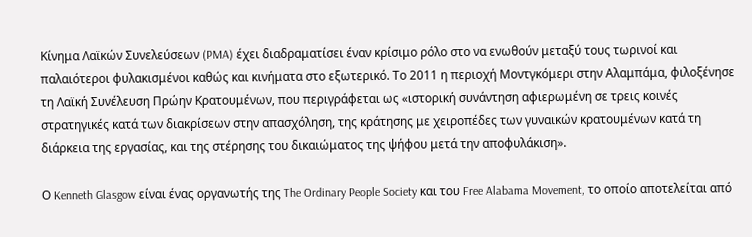Κίνημα Λαϊκών Συνελεύσεων (PMA) έχει διαδραματίσει έναν κρίσιμο ρόλο στο να ενωθούν μεταξύ τους τωρινοί και παλαιότεροι φυλακισμένοι καθώς και κινήματα στο εξωτερικό. Το 2011 η περιοχή Μοντγκόμερι στην Αλαμπάμα, φιλοξένησε τη Λαϊκή Συνέλευση Πρώην Κρατουμένων, που περιγράφεται ως «ιστορική συνάντηση αφιερωμένη σε τρεις κοινές στρατηγικές κατά των διακρίσεων στην απασχόληση, της κράτησης με χειροπέδες των γυναικών κρατουμένων κατά τη διάρκεια της εργασίας, και της στέρησης του δικαιώματος της ψήφου μετά την αποφυλάκιση».

Ο Kenneth Glasgow είναι ένας οργανωτής της The Ordinary People Society και του Free Alabama Movement, το οποίο αποτελείται από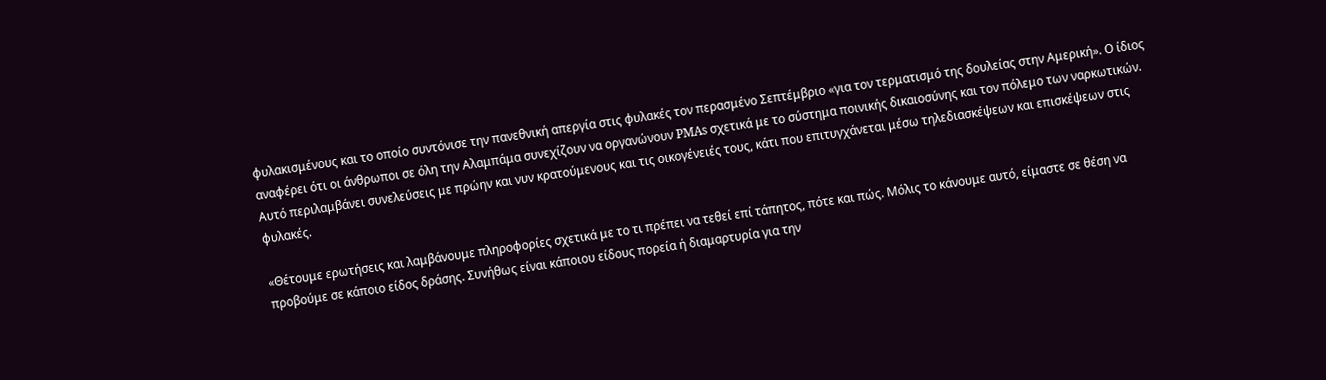φυλακισμένους και το οποίο συντόνισε την πανεθνική απεργία στις φυλακές τον περασμένο Σεπτέμβριο «για τον τερματισμό της δουλείας στην Αμερική». Ο ίδιος αναφέρει ότι οι άνθρωποι σε όλη την Αλαμπάμα συνεχίζουν να οργανώνουν PMAs σχετικά με το σύστημα ποινικής δικαιοσύνης και τον πόλεμο των ναρκωτικών. Αυτό περιλαμβάνει συνελεύσεις με πρώην και νυν κρατούμενους και τις οικογένειές τους, κάτι που επιτυγχάνεται μέσω τηλεδιασκέψεων και επισκέψεων στις φυλακές.

«Θέτουμε ερωτήσεις και λαμβάνουμε πληροφορίες σχετικά με το τι πρέπει να τεθεί επί τάπητος, πότε και πώς. Μόλις το κάνουμε αυτό, είμαστε σε θέση να προβούμε σε κάποιο είδος δράσης. Συνήθως είναι κάποιου είδους πορεία ή διαμαρτυρία για την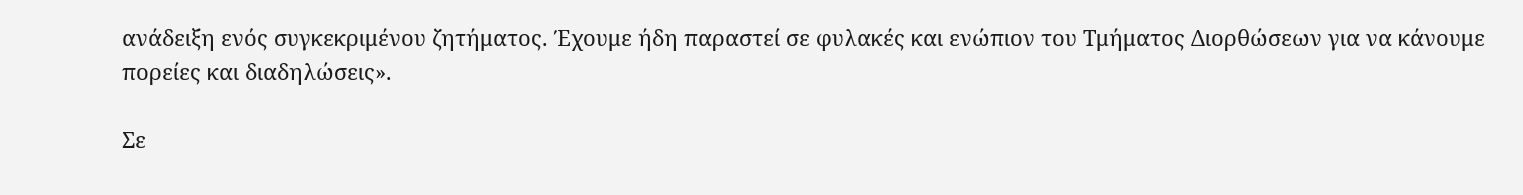ανάδειξη ενός συγκεκριμένου ζητήματος. Έχουμε ήδη παραστεί σε φυλακές και ενώπιον του Τμήματος Διορθώσεων για να κάνουμε πορείες και διαδηλώσεις».

Σε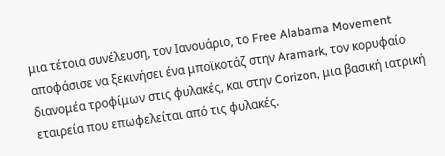μια τέτοια συνέλευση, τον Ιανουάριο, το Free Alabama Movement αποφάσισε να ξεκινήσει ένα μποϊκοτάζ στην Aramark, τον κορυφαίο διανομέα τροφίμων στις φυλακές, και στην Corizon, μια βασική ιατρική εταιρεία που επωφελείται από τις φυλακές.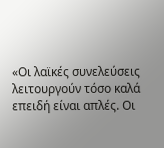«Οι λαϊκές συνελεύσεις λειτουργούν τόσο καλά επειδή είναι απλές. Οι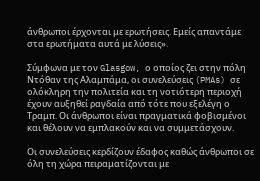άνθρωποι έρχονται με ερωτήσεις. Εμείς απαντάμε στα ερωτήματα αυτά με λύσεις».

Σύμφωνα με τoν Glasgow, ο οποίος ζει στην πόλη Ντόθαν της Αλαμπάμα, οι συνελεύσεις (PMAs) σε ολόκληρη την πολιτεία και τη νοτιότερη περιοχή έχουν αυξηθεί ραγδαία από τότε που εξελέγη ο Τραμπ. Οι άνθρωποι είναι πραγματικά φοβισμένοι και θέλουν να εμπλακούν και να συμμετάσχουν.

Οι συνελεύσεις κερδίζουν έδαφος καθώς άνθρωποι σε όλη τη χώρα πειραματίζονται με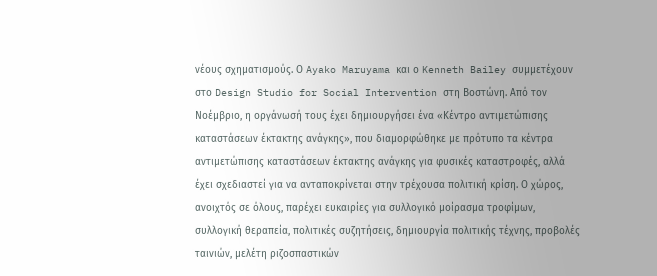νέους σχηματισμούς. Ο Ayako Maruyama και ο Kenneth Bailey συμμετέχουν στο Design Studio for Social Intervention στη Βοστώνη. Από τον Νοέμβριο, η οργάνωσή τους έχει δημιουργήσει ένα «Κέντρο αντιμετώπισης καταστάσεων έκτακτης ανάγκης», που διαμορφώθηκε με πρότυπο τα κέντρα αντιμετώπισης καταστάσεων έκτακτης ανάγκης για φυσικές καταστροφές, αλλά έχει σχεδιαστεί για να ανταποκρίνεται στην τρέχουσα πολιτική κρίση. Ο χώρος, ανοιχτός σε όλους, παρέχει ευκαιρίες για συλλογικό μοίρασμα τροφίμων, συλλογική θεραπεία, πολιτικές συζητήσεις, δημιουργία πολιτικής τέχνης, προβολές ταινιών, μελέτη ριζοσπαστικών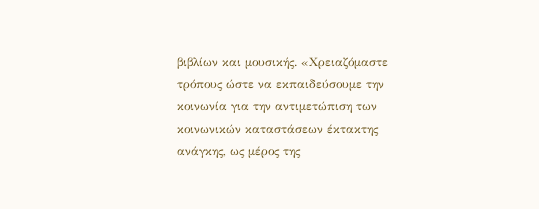βιβλίων και μουσικής. «Χρειαζόμαστε τρόπους ώστε να εκπαιδεύσουμε την κοινωνία για την αντιμετώπιση των κοινωνικών καταστάσεων έκτακτης ανάγκης, ως μέρος της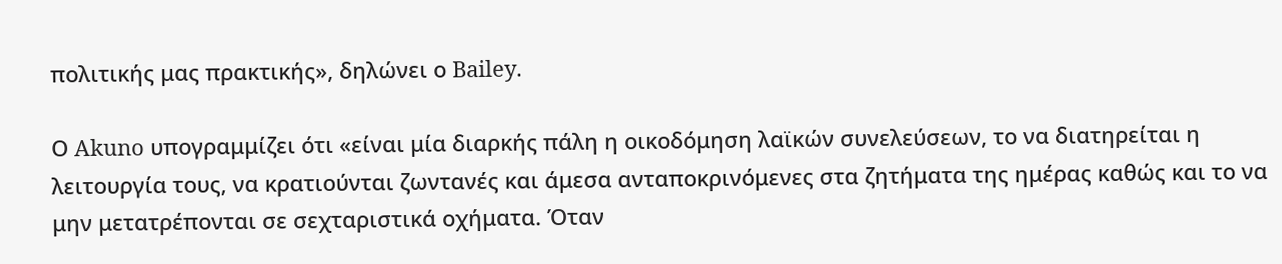πολιτικής μας πρακτικής», δηλώνει ο Bailey.

Ο Akuno υπογραμμίζει ότι «είναι μία διαρκής πάλη η οικοδόμηση λαϊκών συνελεύσεων, το να διατηρείται η λειτουργία τους, να κρατιούνται ζωντανές και άμεσα ανταποκρινόμενες στα ζητήματα της ημέρας καθώς και το να μην μετατρέπονται σε σεχταριστικά οχήματα. Όταν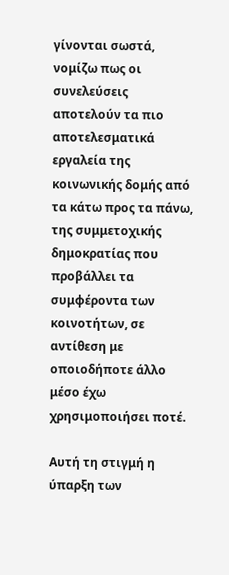γίνονται σωστά, νομίζω πως οι συνελεύσεις αποτελούν τα πιο αποτελεσματικά εργαλεία της κοινωνικής δομής από τα κάτω προς τα πάνω, της συμμετοχικής δημοκρατίας που προβάλλει τα συμφέροντα των κοινοτήτων, σε αντίθεση με οποιοδήποτε άλλο μέσο έχω χρησιμοποιήσει ποτέ.

Αυτή τη στιγμή η ύπαρξη των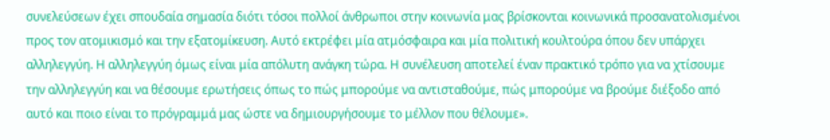συνελεύσεων έχει σπουδαία σημασία διότι τόσοι πολλοί άνθρωποι στην κοινωνία μας βρίσκονται κοινωνικά προσανατολισμένοι προς τον ατομικισμό και την εξατομίκευση. Αυτό εκτρέφει μία ατμόσφαιρα και μία πολιτική κουλτούρα όπου δεν υπάρχει αλληλεγγύη. Η αλληλεγγύη όμως είναι μία απόλυτη ανάγκη τώρα. Η συνέλευση αποτελεί έναν πρακτικό τρόπο για να χτίσουμε την αλληλεγγύη και να θέσουμε ερωτήσεις όπως το πώς μπορούμε να αντισταθούμε, πώς μπορούμε να βρούμε διέξοδο από αυτό και ποιο είναι το πρόγραμμά μας ώστε να δημιουργήσουμε το μέλλον που θέλουμε».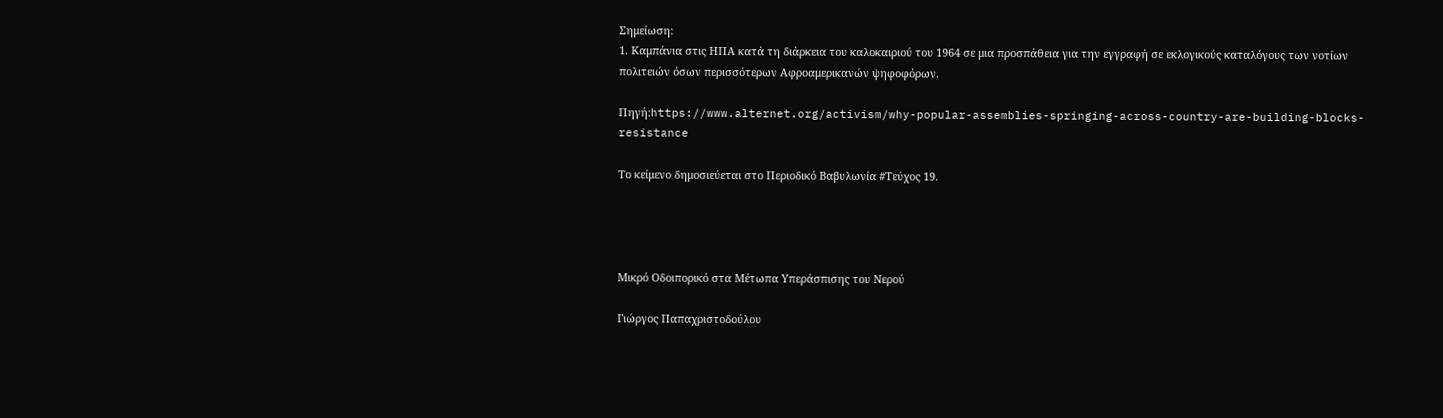Σημείωση:
1. Καμπάνια στις ΗΠΑ κατά τη διάρκεια του καλοκαιριού του 1964 σε μια προσπάθεια για την εγγραφή σε εκλογικούς καταλόγους των νοτίων πολιτειών όσων περισσότερων Αφροαμερικανών ψηφοφόρων.

Πηγή:https://www.alternet.org/activism/why-popular-assemblies-springing-across-country-are-building-blocks-resistance

Το κείμενο δημοσιεύεται στο Περιοδικό Βαβυλωνία #Τεύχος 19.




Μικρό Οδοιπορικό στα Μέτωπα Υπεράσπισης του Νερού

Γιώργος Παπαχριστοδούλου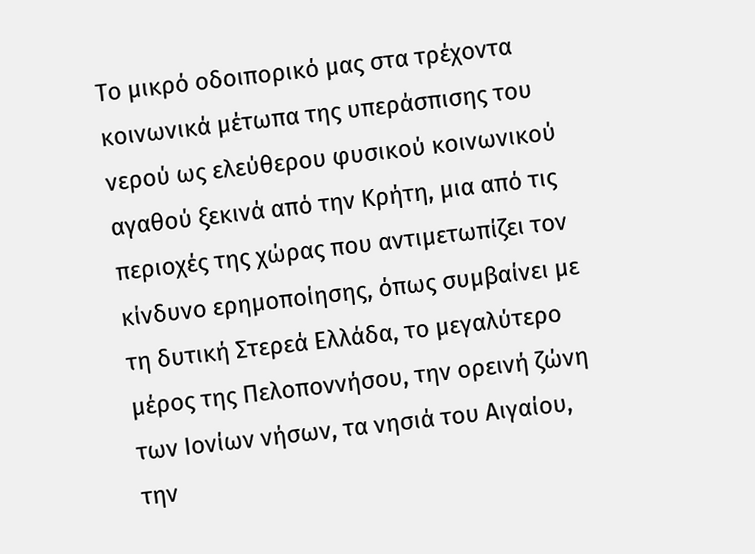Το μικρό οδοιπορικό μας στα τρέχοντα κοινωνικά μέτωπα της υπεράσπισης του νερού ως ελεύθερου φυσικού κοινωνικού αγαθού ξεκινά από την Κρήτη, μια από τις περιοχές της χώρας που αντιμετωπίζει τον κίνδυνο ερημοποίησης, όπως συμβαίνει με τη δυτική Στερεά Ελλάδα, το μεγαλύτερο μέρος της Πελοποννήσου, την ορεινή ζώνη των Ιονίων νήσων, τα νησιά του Αιγαίου, την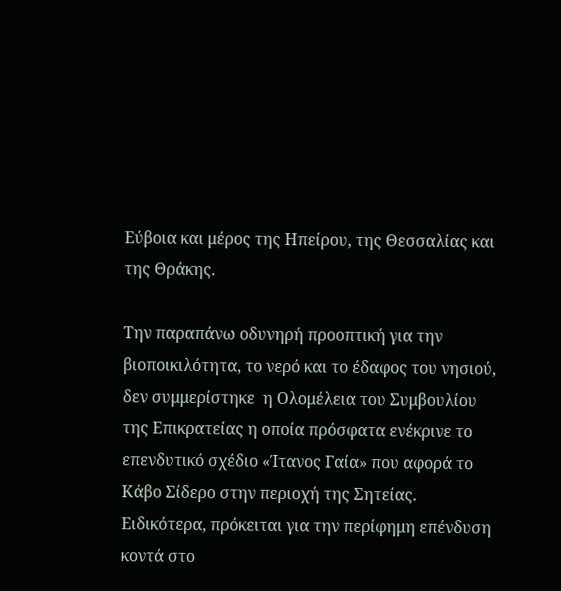Εύβοια και μέρος της Ηπείρου, της Θεσσαλίας και της Θράκης.

Την παραπάνω οδυνηρή προοπτική για την βιοποικιλότητα, το νερό και το έδαφος του νησιού, δεν συμμερίστηκε  η Ολομέλεια του Συμβουλίου της Επικρατείας η οποία πρόσφατα ενέκρινε το επενδυτικό σχέδιο «Ίτανος Γαία» που αφορά το Κάβο Σίδερο στην περιοχή της Σητείας. Ειδικότερα, πρόκειται για την περίφημη επένδυση κοντά στο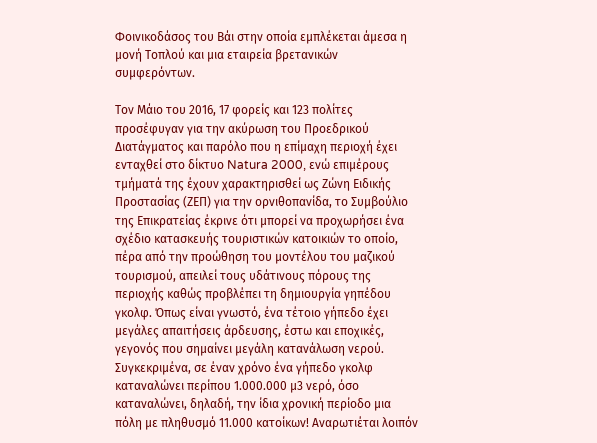Φοινικοδάσος του Βάι στην οποία εμπλέκεται άμεσα η μονή Τοπλού και μια εταιρεία βρετανικών συμφερόντων.

Τον Μάιο του 2016, 17 φορείς και 123 πολίτες προσέφυγαν για την ακύρωση του Προεδρικού Διατάγματος και παρόλο που η επίμαχη περιοχή έχει ενταχθεί στο δίκτυο Natura 2000, ενώ επιμέρους τμήματά της έχουν χαρακτηρισθεί ως Ζώνη Ειδικής Προστασίας (ΖΕΠ) για την ορνιθοπανίδα, το Συμβούλιο της Επικρατείας έκρινε ότι μπορεί να προχωρήσει ένα σχέδιο κατασκευής τουριστικών κατοικιών το οποίο, πέρα από την προώθηση του μοντέλου του μαζικού τουρισμού, απειλεί τους υδάτινους πόρους της περιοχής καθώς προβλέπει τη δημιουργία γηπέδου γκολφ. Όπως είναι γνωστό, ένα τέτοιο γήπεδο έχει μεγάλες απαιτήσεις άρδευσης, έστω και εποχικές, γεγονός που σημαίνει μεγάλη κατανάλωση νερού. Συγκεκριμένα, σε έναν χρόνο ένα γήπεδο γκολφ καταναλώνει περίπου 1.000.000 µ3 νερό, όσο καταναλώνει, δηλαδή, την ίδια χρονική περίοδο μια πόλη με πληθυσμό 11.000 κατοίκων! Αναρωτιέται λοιπόν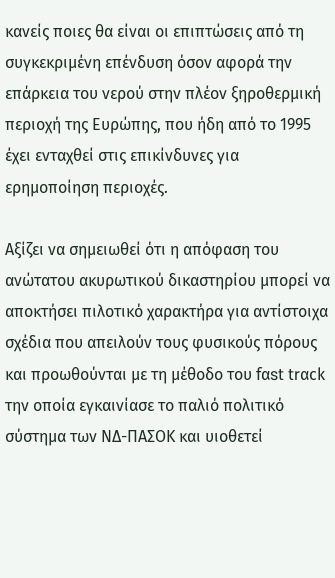κανείς ποιες θα είναι οι επιπτώσεις από τη συγκεκριμένη επένδυση όσον αφορά την επάρκεια του νερού στην πλέον ξηροθερμική περιοχή της Ευρώπης, που ήδη από το 1995 έχει ενταχθεί στις επικίνδυνες για ερημοποίηση περιοχές.

Αξίζει να σημειωθεί ότι η απόφαση του ανώτατου ακυρωτικού δικαστηρίου μπορεί να αποκτήσει πιλοτικό χαρακτήρα για αντίστοιχα σχέδια που απειλούν τους φυσικούς πόρους και προωθούνται με τη μέθοδο του fαst trαck την οποία εγκαινίασε το παλιό πολιτικό σύστημα των ΝΔ-ΠΑΣΟΚ και υιοθετεί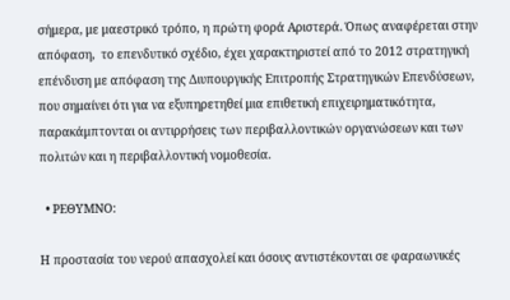σήμερα, με μαεστρικό τρόπο, η πρώτη φορά Αριστερά. Όπως αναφέρεται στην απόφαση,  το επενδυτικό σχέδιο, έχει χαρακτηριστεί από το 2012 στρατηγική επένδυση με απόφαση της Διυπουργικής Επιτροπής Στρατηγικών Επενδύσεων, που σημαίνει ότι για να εξυπηρετηθεί μια επιθετική επιχειρηματικότητα,  παρακάμπτονται οι αντιρρήσεις των περιβαλλοντικών οργανώσεων και των πολιτών και η περιβαλλοντική νομοθεσία.

  • ΡΕΘΥΜΝΟ:

Η προστασία του νερού απασχολεί και όσους αντιστέκονται σε φαραωνικές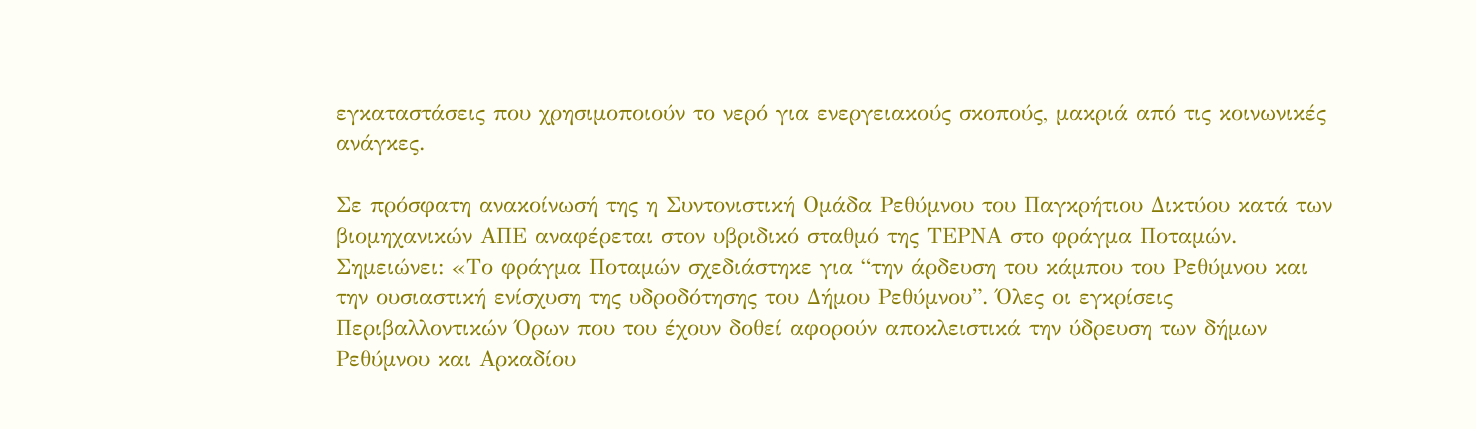εγκαταστάσεις που χρησιμοποιούν το νερό για ενεργειακούς σκοπούς, μακριά από τις κοινωνικές ανάγκες.

Σε πρόσφατη ανακοίνωσή της η Συντονιστική Ομάδα Ρεθύμνου του Παγκρήτιου Δικτύου κατά των βιομηχανικών ΑΠΕ αναφέρεται στον υβριδικό σταθμό της ΤΕΡΝΑ στο φράγμα Ποταμών. Σημειώνει: «Το φράγμα Ποταμών σχεδιάστηκε για “την άρδευση του κάμπου του Ρεθύμνου και την ουσιαστική ενίσχυση της υδροδότησης του Δήμου Ρεθύμνου”. Όλες οι εγκρίσεις Περιβαλλοντικών Όρων που του έχουν δοθεί αφορούν αποκλειστικά την ύδρευση των δήμων Ρεθύμνου και Αρκαδίου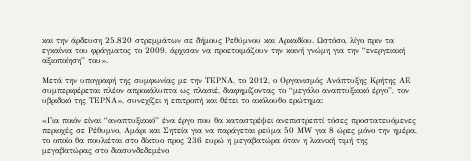και την άρδευση 25.820 στρεμμάτων σε δήμους Ρεθύμνου και Αρκαδίου. Ωστόσο, λίγο πριν τα εγκαίνια του φράγματος το 2009, άρχισαν να προετοιμάζουν την κοινή γνώμη για την “ενεργειακή αξιοποίηση” του».

Μετά την υπογραφή της συμφωνίας με την ΤΕΡΝΑ, το 2012, ο Οργανισμός Ανάπτυξης Κρήτης ΑΕ συμπεριφέρεται πλέον απροκάλυπτα ως πλασιέ, διαφημίζοντας το “μεγάλο αναπτυξιακό έργο”, τον υβριδικό της ΤΕΡΝΑ», συνεχίζει η επιτροπή και θέτει το ακόλουθο ερώτημα:

«Για ποιόν είναι “αναπτυξιακό” ένα έργο που θα καταστρέψει ανεπιστρεπτί τόσες προστατευόμενες περιοχές σε Ρέθυμνο, Αμάρι και Σητεία για να παράγεται ρεύμα 50 ΜW για 8 ώρες μόνο την ημέρα, το οποίο θα πουλιέται στο δίκτυο προς 236 ευρώ η μεγαβατώρα όταν η λιανική τιμή της μεγαβατώρας στο διασυνδεδεμένο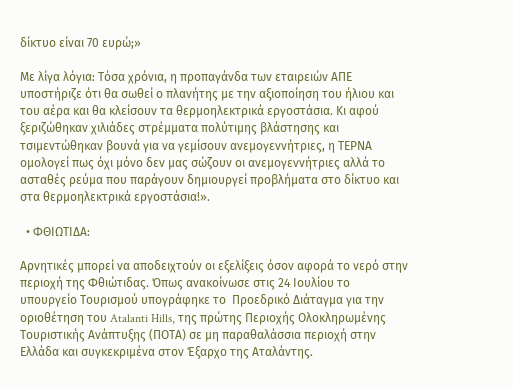δίκτυο είναι 70 ευρώ;»

Με λίγα λόγια: Τόσα χρόνια, η προπαγάνδα των εταιρειών ΑΠΕ υποστήριζε ότι θα σωθεί ο πλανήτης με την αξιοποίηση του ήλιου και του αέρα και θα κλείσουν τα θερμοηλεκτρικά εργοστάσια. Κι αφού ξεριζώθηκαν χιλιάδες στρέμματα πολύτιμης βλάστησης και τσιμεντώθηκαν βουνά για να γεμίσουν ανεμογεννήτριες, η ΤΕΡΝΑ ομολογεί πως όχι μόνο δεν μας σώζουν οι ανεμογεννήτριες αλλά το ασταθές ρεύμα που παράγουν δημιουργεί προβλήματα στο δίκτυο και στα θερμοηλεκτρικά εργοστάσια!».

  • ΦΘΙΩΤΙΔΑ:

Αρνητικές μπορεί να αποδειχτούν οι εξελίξεις όσον αφορά το νερό στην περιοχή της Φθιώτιδας. Όπως ανακοίνωσε στις 24 Ιουλίου το υπουργείο Τουρισμού υπογράφηκε το  Προεδρικό Διάταγμα για την οριοθέτηση του Atalanti Hills, της πρώτης Περιοχής Ολοκληρωμένης Τουριστικής Ανάπτυξης (ΠΟΤΑ) σε μη παραθαλάσσια περιοχή στην Ελλάδα και συγκεκριμένα στον Έξαρχο της Αταλάντης.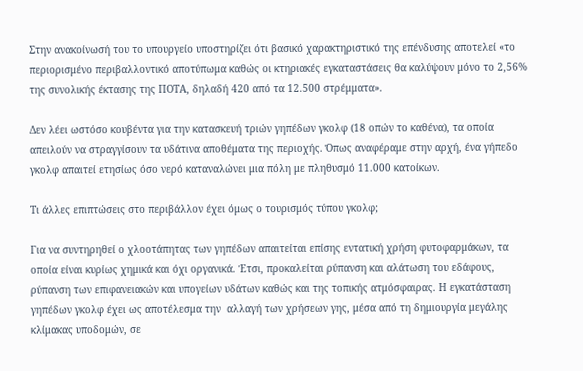Στην ανακοίνωσή του το υπουργείο υποστηρίζει ότι βασικό χαρακτηριστικό της επένδυσης αποτελεί «το περιορισμένο περιβαλλοντικό αποτύπωμα καθώς οι κτηριακές εγκαταστάσεις θα καλύψουν μόνο το 2,56% της συνολικής έκτασης της ΠΟΤΑ, δηλαδή 420 από τα 12.500 στρέμματα».

Δεν λέει ωστόσο κουβέντα για την κατασκευή τριών γηπέδων γκολφ (18 οπών το καθένα), τα οποία απειλούν να στραγγίσουν τα υδάτινα αποθέματα της περιοχής. Όπως αναφέραμε στην αρχή, ένα γήπεδο γκολφ απαιτεί ετησίως όσο νερό καταναλώνει μια πόλη με πληθυσμό 11.000 κατοίκων.

Τι άλλες επιπτώσεις στο περιβάλλον έχει όμως ο τουρισμός τύπου γκολφ;

Για να συντηρηθεί ο χλοοτάπητας των γηπέδων απαιτείται επίσης εντατική χρήση φυτοφαρμάκων, τα οποία είναι κυρίως χημικά και όχι οργανικά. Έτσι, προκαλείται ρύπανση και αλάτωση του εδάφους, ρύπανση των επιφανειακών και υπογείων υδάτων καθώς και της τοπικής ατμόσφαιρας. Η εγκατάσταση γηπέδων γκολφ έχει ως αποτέλεσμα την  αλλαγή των χρήσεων γης, μέσα από τη δημιουργία μεγάλης κλίμακας υποδομών, σε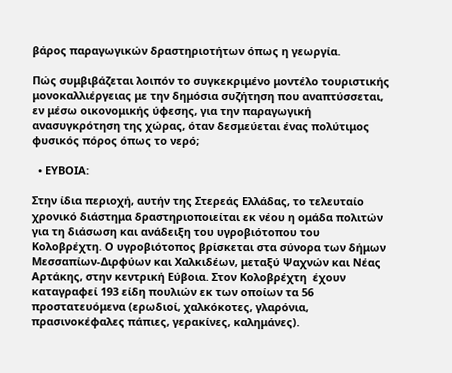βάρος παραγωγικών δραστηριοτήτων όπως η γεωργία.

Πώς συμβιβάζεται λοιπόν το συγκεκριμένο μοντέλο τουριστικής μονοκαλλιέργειας με την δημόσια συζήτηση που αναπτύσσεται, εν μέσω οικονομικής ύφεσης, για την παραγωγική ανασυγκρότηση της χώρας, όταν δεσμεύεται ένας πολύτιμος φυσικός πόρος όπως το νερό;

  • ΕΥΒΟΙΑ:

Στην ίδια περιοχή, αυτήν της Στερεάς Ελλάδας, το τελευταίο χρονικό διάστημα δραστηριοποιείται εκ νέου η ομάδα πολιτών για τη διάσωση και ανάδειξη του υγροβιότοπου του Κολοβρέχτη. Ο υγροβιότοπος βρίσκεται στα σύνορα των δήμων Μεσσαπίων-Διρφύων και Χαλκιδέων, μεταξύ Ψαχνών και Νέας Αρτάκης, στην κεντρική Εύβοια. Στον Κολοβρέχτη  έχουν καταγραφεί 193 είδη πουλιών εκ των οποίων τα 56 προστατευόμενα (ερωδιοί, χαλκόκοτες, γλαρόνια, πρασινοκέφαλες πάπιες, γερακίνες, καλημάνες).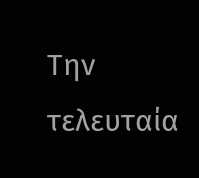Την τελευταία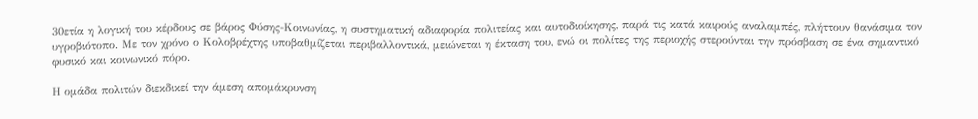30ετία η λογική του κέρδους σε βάρος Φύσης-Κοινωνίας, η συστηματική αδιαφορία πολιτείας και αυτοδιοίκησης, παρά τις κατά καιρούς αναλαμπές, πλήττουν θανάσιμα τον υγροβιότοπο. Με τον χρόνο ο Κολοβρέχτης υποβαθμίζεται περιβαλλοντικά, μειώνεται η έκταση του, ενώ οι πολίτες της περιοχής στερούνται την πρόσβαση σε ένα σημαντικό φυσικό και κοινωνικό πόρο.

Η ομάδα πολιτών διεκδικεί την άμεση απομάκρυνση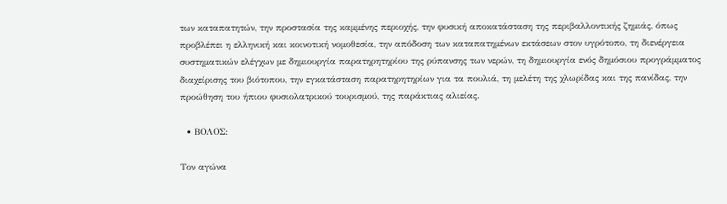των καταπατητών, την προστασία της καμμένης περιοχής, την φυσική αποκατάσταση της περιβαλλοντικής ζημιάς, όπως προβλέπει η ελληνική και κοινοτική νομοθεσία, την απόδοση των καταπατημένων εκτάσεων στον υγρότοπο, τη διενέργεια συστηματικών ελέγχων με δημιουργία παρατηρητηρίου της ρύπανσης των νερών, τη δημιουργία ενός δημόσιου προγράμματος διαχείρισης του βιότοπου, την εγκατάσταση παρατηρητηρίων για τα πουλιά, τη μελέτη της χλωρίδας και της πανίδας, την προώθηση του ήπιου φυσιολατρικού τουρισμού, της παράκτιας αλιείας.

  • ΒΟΛΟΣ:

Τον αγώνα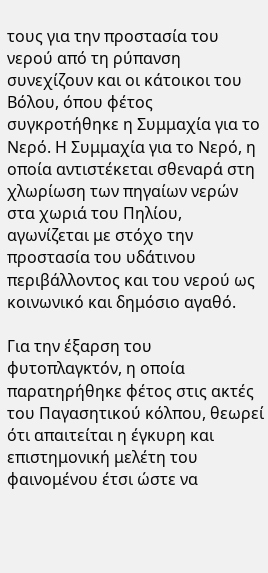τους για την προστασία του νερού από τη ρύπανση συνεχίζουν και οι κάτοικοι του Βόλου, όπου φέτος συγκροτήθηκε η Συμμαχία για το Νερό. Η Συμμαχία για το Νερό, η οποία αντιστέκεται σθεναρά στη χλωρίωση των πηγαίων νερών στα χωριά του Πηλίου, αγωνίζεται με στόχο την προστασία του υδάτινου περιβάλλοντος και του νερού ως κοινωνικό και δημόσιο αγαθό.

Για την έξαρση του φυτοπλαγκτόν, η οποία παρατηρήθηκε φέτος στις ακτές του Παγασητικού κόλπου, θεωρεί ότι απαιτείται η έγκυρη και επιστημονική μελέτη του φαινομένου έτσι ώστε να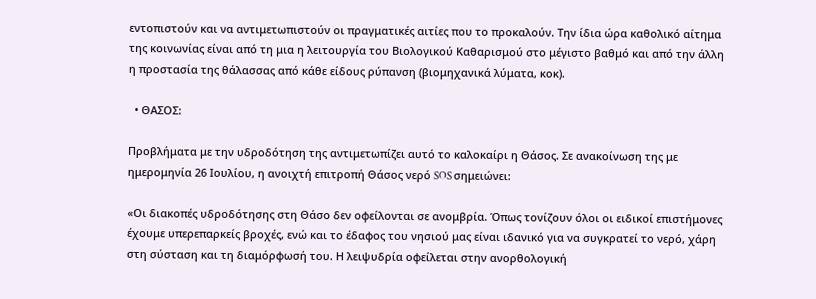εντοπιστούν και να αντιμετωπιστούν οι πραγματικές αιτίες που το προκαλούν. Την ίδια ώρα καθολικό αίτημα της κοινωνίας είναι από τη μια η λειτουργία του Βιολογικού Καθαρισμού στο μέγιστο βαθμό και από την άλλη η προστασία της θάλασσας από κάθε είδους ρύπανση (βιομηχανικά λύματα, κοκ).

  • ΘΑΣΟΣ:

Προβλήματα με την υδροδότηση της αντιμετωπίζει αυτό το καλοκαίρι η Θάσος. Σε ανακοίνωση της με ημερομηνία 26 Ιουλίου, η ανοιχτή επιτροπή Θάσος νερό SOS σημειώνει:

«Οι διακοπές υδροδότησης στη Θάσο δεν οφείλονται σε ανομβρία. Όπως τονίζουν όλοι οι ειδικοί επιστήμονες έχουμε υπερεπαρκείς βροχές, ενώ και το έδαφος του νησιού μας είναι ιδανικό για να συγκρατεί το νερό, χάρη στη σύσταση και τη διαμόρφωσή του. Η λειψυδρία οφείλεται στην ανορθολογική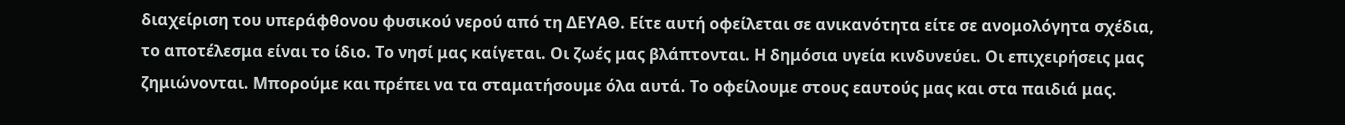διαχείριση του υπεράφθονου φυσικού νερού από τη ΔΕΥΑΘ. Είτε αυτή οφείλεται σε ανικανότητα είτε σε ανομολόγητα σχέδια, το αποτέλεσμα είναι το ίδιο. Το νησί μας καίγεται. Οι ζωές μας βλάπτονται. Η δημόσια υγεία κινδυνεύει. Οι επιχειρήσεις μας ζημιώνονται. Μπορούμε και πρέπει να τα σταματήσουμε όλα αυτά. Το οφείλουμε στους εαυτούς μας και στα παιδιά μας.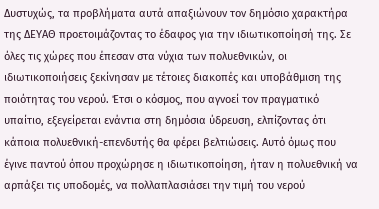Δυστυχώς, τα προβλήματα αυτά απαξιώνουν τον δημόσιο χαρακτήρα της ΔΕΥΑΘ προετοιμάζοντας το έδαφος για την ιδιωτικοποίησή της. Σε όλες τις χώρες που έπεσαν στα νύχια των πολυεθνικών, οι ιδιωτικοποιήσεις ξεκίνησαν με τέτοιες διακοπές και υποβάθμιση της ποιότητας του νερού. Έτσι ο κόσμος, που αγνοεί τον πραγματικό υπαίτιο, εξεγείρεται ενάντια στη δημόσια ύδρευση, ελπίζοντας ότι κάποια πολυεθνική-επενδυτής θα φέρει βελτιώσεις. Αυτό όμως που έγινε παντού όπου προχώρησε η ιδιωτικοποίηση, ήταν η πολυεθνική να αρπάξει τις υποδομές, να πολλαπλασιάσει την τιμή του νερού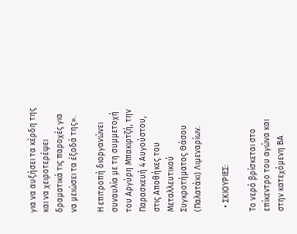για να αυξήσει τα κέρδη της και να χειροτερέψει δραματικά τις παροχές για να μειώσει τα έξοδά της».

Η επιτροπή διοργανώνει συναυλία με τη συμμετοχή του Αργύρη Μπακιρτζή, την Παρασκευή 4 Αυγούστου, στις Αποθήκες του Μεταλλευτικού Συγκροτήματος Θάσου (Παλατάκι) Λιμεναρίων.

  • ΣΚΙΟΥΡΙΕΣ:

Το νερό βρίσκεται στο επίκεντρο του αγώνα και στην κατεχόμενη ΒΑ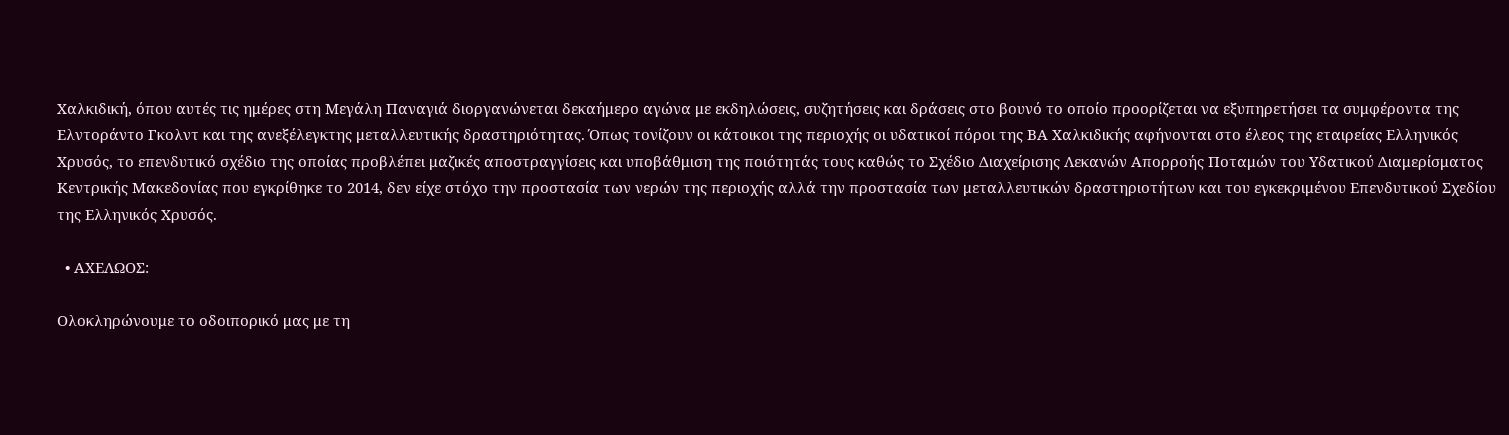Χαλκιδική, όπου αυτές τις ημέρες στη Μεγάλη Παναγιά διοργανώνεται δεκαήμερο αγώνα με εκδηλώσεις, συζητήσεις και δράσεις στο βουνό το οποίο προορίζεται να εξυπηρετήσει τα συμφέροντα της Ελντοράντο Γκολντ και της ανεξέλεγκτης μεταλλευτικής δραστηριότητας. Όπως τονίζουν οι κάτοικοι της περιοχής οι υδατικοί πόροι της ΒΑ Χαλκιδικής αφήνονται στο έλεος της εταιρείας Ελληνικός Χρυσός, το επενδυτικό σχέδιο της οποίας προβλέπει μαζικές αποστραγγίσεις και υποβάθμιση της ποιότητάς τους καθώς το Σχέδιο Διαχείρισης Λεκανών Απορροής Ποταμών του Υδατικού Διαμερίσματος Κεντρικής Μακεδονίας που εγκρίθηκε το 2014, δεν είχε στόχο την προστασία των νερών της περιοχής αλλά την προστασία των μεταλλευτικών δραστηριοτήτων και του εγκεκριμένου Επενδυτικού Σχεδίου της Ελληνικός Χρυσός.

  • ΑΧΕΛΩΟΣ:

Ολοκληρώνουμε το οδοιπορικό μας με τη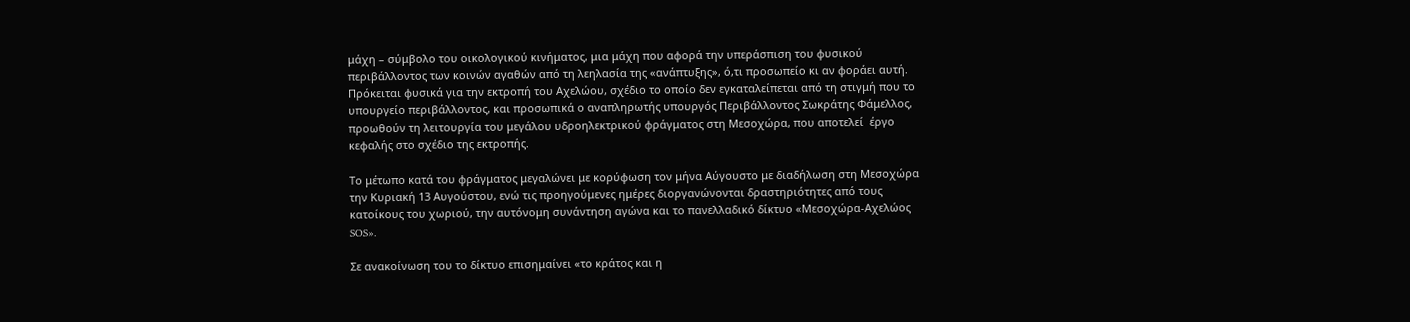μάχη – σύμβολο του οικολογικού κινήματος, μια μάχη που αφορά την υπεράσπιση του φυσικού περιβάλλοντος των κοινών αγαθών από τη λεηλασία της «ανάπτυξης», ό,τι προσωπείο κι αν φοράει αυτή. Πρόκειται φυσικά για την εκτροπή του Αχελώου, σχέδιο το οποίο δεν εγκαταλείπεται από τη στιγμή που το υπουργείο περιβάλλοντος, και προσωπικά ο αναπληρωτής υπουργός Περιβάλλοντος Σωκράτης Φάμελλος, προωθούν τη λειτουργία του μεγάλου υδροηλεκτρικού φράγματος στη Μεσοχώρα, που αποτελεί  έργο κεφαλής στο σχέδιο της εκτροπής.

Το μέτωπο κατά του φράγματος μεγαλώνει με κορύφωση τον μήνα Αύγουστο με διαδήλωση στη Μεσοχώρα την Κυριακή 13 Αυγούστου, ενώ τις προηγούμενες ημέρες διοργανώνονται δραστηριότητες από τους κατοίκους του χωριού, την αυτόνομη συνάντηση αγώνα και το πανελλαδικό δίκτυο «Μεσοχώρα-Αχελώος SOS».

Σε ανακοίνωση του το δίκτυο επισημαίνει «το κράτος και η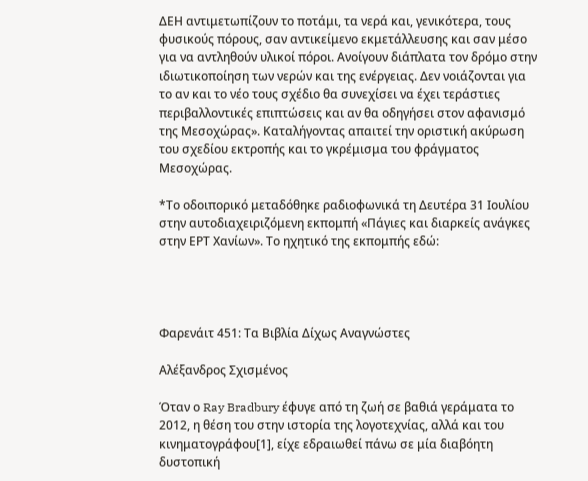ΔΕΗ αντιμετωπίζουν το ποτάμι, τα νερά και, γενικότερα, τους φυσικούς πόρους, σαν αντικείμενο εκμετάλλευσης και σαν μέσο για να αντληθούν υλικοί πόροι. Ανοίγουν διάπλατα τον δρόμο στην ιδιωτικοποίηση των νερών και της ενέργειας. Δεν νοιάζονται για το αν και το νέο τους σχέδιο θα συνεχίσει να έχει τεράστιες περιβαλλοντικές επιπτώσεις και αν θα οδηγήσει στον αφανισμό της Μεσοχώρας». Καταλήγοντας απαιτεί την οριστική ακύρωση του σχεδίου εκτροπής και το γκρέμισμα του φράγματος Μεσοχώρας.

*Το οδοιπορικό μεταδόθηκε ραδιοφωνικά τη Δευτέρα 31 Ιουλίου στην αυτοδιαχειριζόμενη εκπομπή «Πάγιες και διαρκείς ανάγκες στην ΕΡΤ Χανίων». Το ηχητικό της εκπομπής εδώ:




Φαρενάιτ 451: Τα Βιβλία Δίχως Αναγνώστες

Αλέξανδρος Σχισμένος

Όταν ο Ray Bradbury έφυγε από τη ζωή σε βαθιά γεράματα το 2012, η θέση του στην ιστορία της λογοτεχνίας, αλλά και του κινηματογράφου[1], είχε εδραιωθεί πάνω σε μία διαβόητη δυστοπική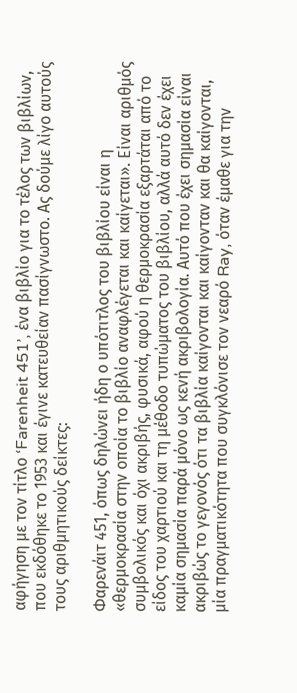αφήγηση με τον τίτλο ‘Farenheit 451’, ένα βιβλίο για το τέλος των βιβλίων, που εκδόθηκε το 1953 και έγινε κατευθείαν πασίγνωστο. Ας δούμε λίγο αυτούς τους αριθμητικούς δείκτες:

Φαρενάιτ 451, όπως δηλώνει ήδη ο υπότιτλος του βιβλίου είναι η «θερμοκρασία στην οποία το βιβλίο αναφλέγεται και καίγεται». Είναι αριθμός συμβολικός και όχι ακριβής, φυσικά, αφού η θερμοκρασία εξαρτάται από το είδος του χαρτιού και τη μέθοδο τυπώματος του βιβλίου, αλλά αυτό δεν έχει καμία σημασία παρά μόνο ως κενή ακριβολογία. Αυτό που έχει σημασία είναι ακριβώς το γεγονός ότι τα βιβλία καίγονται και καίγονταν και θα καίγονται, μία πραγματικότητα που συγκλόνισε τον νεαρό Ray, όταν έμαθε για την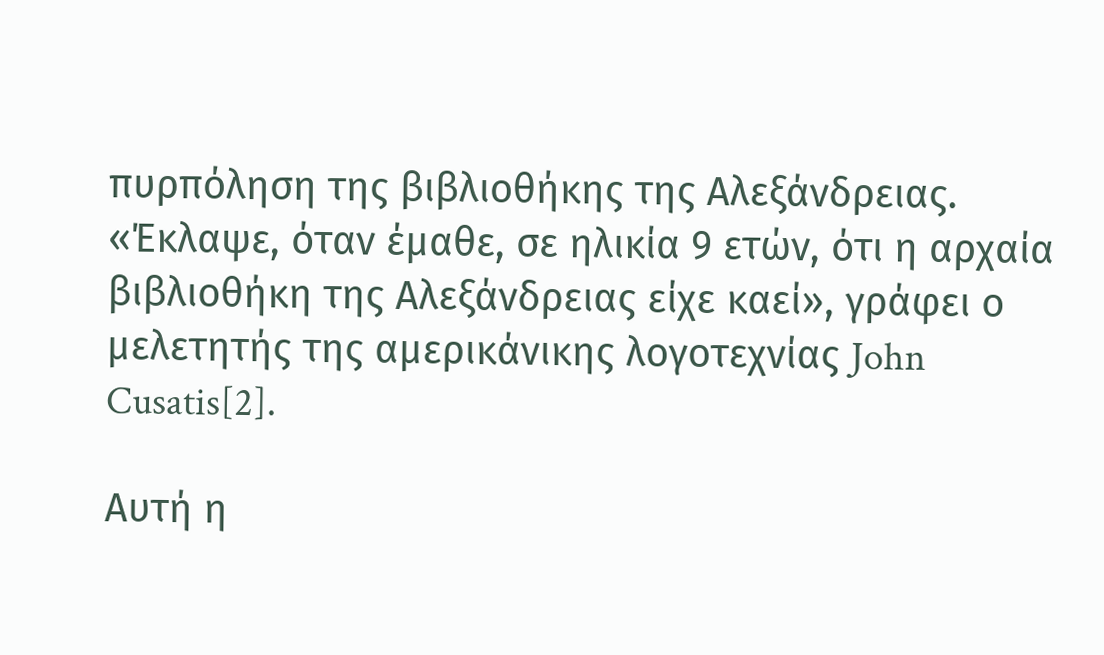πυρπόληση της βιβλιοθήκης της Αλεξάνδρειας. «Έκλαψε, όταν έμαθε, σε ηλικία 9 ετών, ότι η αρχαία βιβλιοθήκη της Αλεξάνδρειας είχε καεί», γράφει ο μελετητής της αμερικάνικης λογοτεχνίας John Cusatis[2].

Αυτή η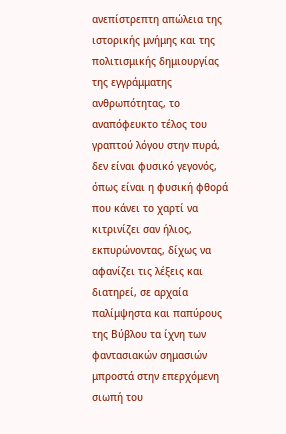ανεπίστρεπτη απώλεια της ιστορικής μνήμης και της πολιτισμικής δημιουργίας της εγγράμματης ανθρωπότητας, το αναπόφευκτο τέλος του γραπτού λόγου στην πυρά, δεν είναι φυσικό γεγονός, όπως είναι η φυσική φθορά που κάνει το χαρτί να κιτρινίζει σαν ήλιος, εκπυρώνοντας, δίχως να αφανίζει τις λέξεις και διατηρεί, σε αρχαία παλίμψηστα και παπύρους της Βύβλου τα ίχνη των φαντασιακών σημασιών μπροστά στην επερχόμενη σιωπή του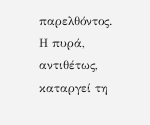παρελθόντος. Η πυρά, αντιθέτως, καταργεί τη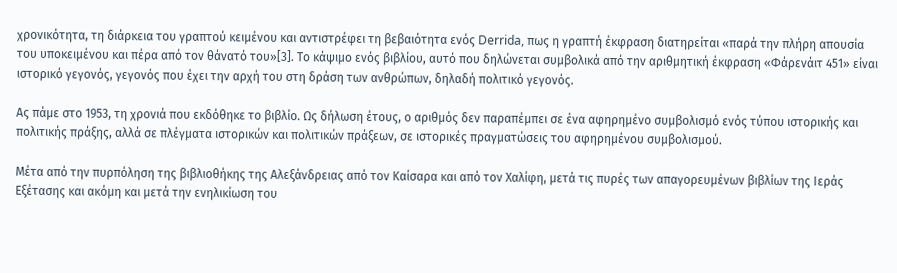χρονικότητα, τη διάρκεια του γραπτού κειμένου και αντιστρέφει τη βεβαιότητα ενός Derrida, πως η γραπτή έκφραση διατηρείται «παρά την πλήρη απουσία του υποκειμένου και πέρα από τον θάνατό του»[3]. Το κάψιμο ενός βιβλίου, αυτό που δηλώνεται συμβολικά από την αριθμητική έκφραση «Φάρενάιτ 451» είναι ιστορικό γεγονός, γεγονός που έχει την αρχή του στη δράση των ανθρώπων, δηλαδή πολιτικό γεγονός.

Ας πάμε στο 1953, τη χρονιά που εκδόθηκε το βιβλίο. Ως δήλωση έτους, ο αριθμός δεν παραπέμπει σε ένα αφηρημένο συμβολισμό ενός τύπου ιστορικής και πολιτικής πράξης, αλλά σε πλέγματα ιστορικών και πολιτικών πράξεων, σε ιστορικές πραγματώσεις του αφηρημένου συμβολισμού.

Μέτα από την πυρπόληση της βιβλιοθήκης της Αλεξάνδρειας από τον Καίσαρα και από τον Χαλίφη, μετά τις πυρές των απαγορευμένων βιβλίων της Ιεράς Εξέτασης και ακόμη και μετά την ενηλικίωση του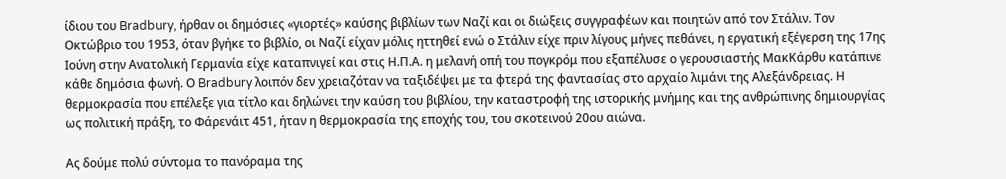ίδιου του Bradbury, ήρθαν οι δημόσιες «γιορτές» καύσης βιβλίων των Ναζί και οι διώξεις συγγραφέων και ποιητών από τον Στάλιν. Τον Οκτώβριο του 1953, όταν βγήκε το βιβλίο, οι Ναζί είχαν μόλις ηττηθεί ενώ ο Στάλιν είχε πριν λίγους μήνες πεθάνει, η εργατική εξέγερση της 17ης Ιούνη στην Ανατολική Γερμανία είχε καταπνιγεί και στις Η.Π.Α. η μελανή οπή του πογκρόμ που εξαπέλυσε ο γερουσιαστής ΜακΚάρθυ κατάπινε κάθε δημόσια φωνή. Ο Bradbury λοιπόν δεν χρειαζόταν να ταξιδέψει με τα φτερά της φαντασίας στο αρχαίο λιμάνι της Αλεξάνδρειας. Η θερμοκρασία που επέλεξε για τίτλο και δηλώνει την καύση του βιβλίου, την καταστροφή της ιστορικής μνήμης και της ανθρώπινης δημιουργίας ως πολιτική πράξη, το Φάρενάιτ 451, ήταν η θερμοκρασία της εποχής του, του σκοτεινού 20ου αιώνα.

Ας δούμε πολύ σύντομα το πανόραμα της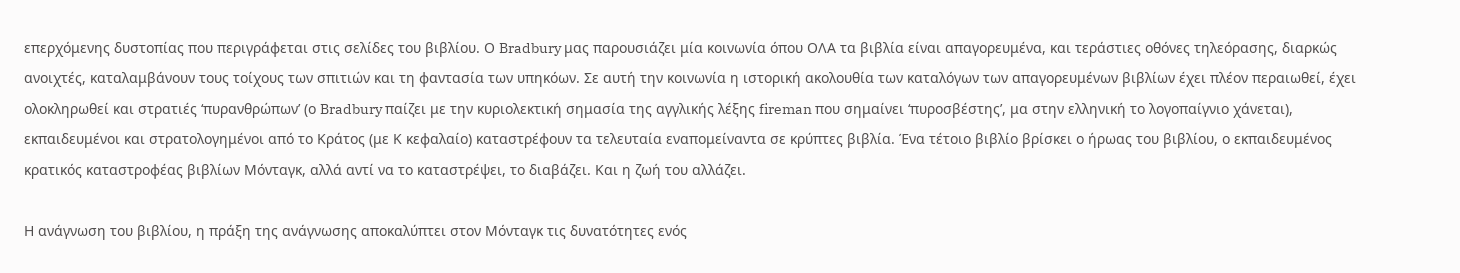επερχόμενης δυστοπίας που περιγράφεται στις σελίδες του βιβλίου. Ο Bradbury μας παρουσιάζει μία κοινωνία όπου ΟΛΑ τα βιβλία είναι απαγορευμένα, και τεράστιες οθόνες τηλεόρασης, διαρκώς ανοιχτές, καταλαμβάνουν τους τοίχους των σπιτιών και τη φαντασία των υπηκόων. Σε αυτή την κοινωνία η ιστορική ακολουθία των καταλόγων των απαγορευμένων βιβλίων έχει πλέον περαιωθεί, έχει ολοκληρωθεί και στρατιές ‘πυρανθρώπων’ (ο Bradbury παίζει με την κυριολεκτική σημασία της αγγλικής λέξης fireman που σημαίνει ‘πυροσβέστης’, μα στην ελληνική το λογοπαίγνιο χάνεται), εκπαιδευμένοι και στρατολογημένοι από το Κράτος (με Κ κεφαλαίο) καταστρέφουν τα τελευταία εναπομείναντα σε κρύπτες βιβλία. Ένα τέτοιο βιβλίο βρίσκει ο ήρωας του βιβλίου, ο εκπαιδευμένος κρατικός καταστροφέας βιβλίων Μόνταγκ, αλλά αντί να το καταστρέψει, το διαβάζει. Και η ζωή του αλλάζει.

Η ανάγνωση του βιβλίου, η πράξη της ανάγνωσης αποκαλύπτει στον Μόνταγκ τις δυνατότητες ενός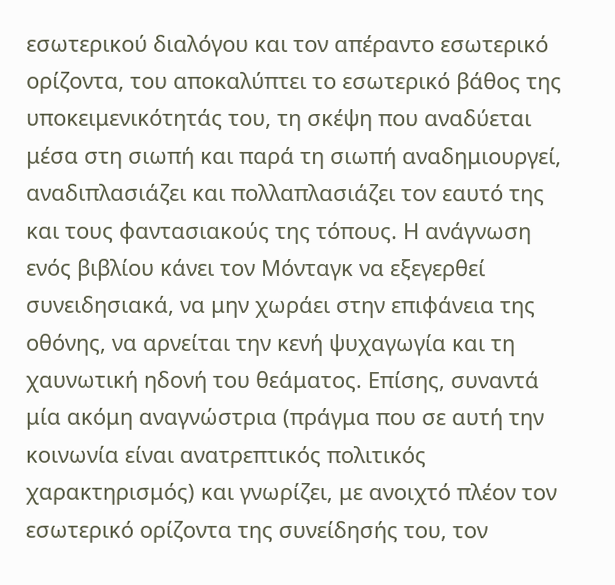εσωτερικού διαλόγου και τον απέραντο εσωτερικό ορίζοντα, του αποκαλύπτει το εσωτερικό βάθος της υποκειμενικότητάς του, τη σκέψη που αναδύεται μέσα στη σιωπή και παρά τη σιωπή αναδημιουργεί, αναδιπλασιάζει και πολλαπλασιάζει τον εαυτό της και τους φαντασιακούς της τόπους. Η ανάγνωση ενός βιβλίου κάνει τον Μόνταγκ να εξεγερθεί συνειδησιακά, να μην χωράει στην επιφάνεια της οθόνης, να αρνείται την κενή ψυχαγωγία και τη χαυνωτική ηδονή του θεάματος. Επίσης, συναντά μία ακόμη αναγνώστρια (πράγμα που σε αυτή την κοινωνία είναι ανατρεπτικός πολιτικός χαρακτηρισμός) και γνωρίζει, με ανοιχτό πλέον τον εσωτερικό ορίζοντα της συνείδησής του, τον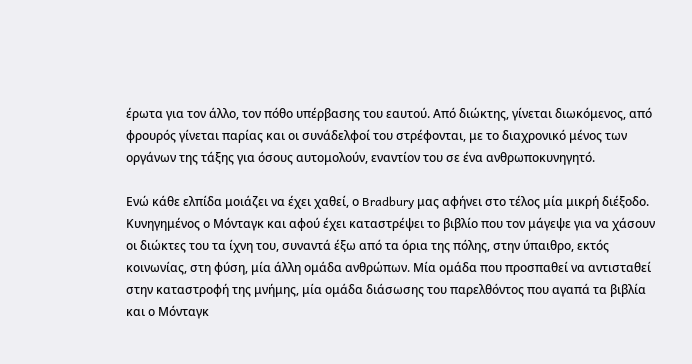έρωτα για τον άλλο, τον πόθο υπέρβασης του εαυτού. Από διώκτης, γίνεται διωκόμενος, από φρουρός γίνεται παρίας και οι συνάδελφοί του στρέφονται, με το διαχρονικό μένος των οργάνων της τάξης για όσους αυτομολούν, εναντίον του σε ένα ανθρωποκυνηγητό.

Ενώ κάθε ελπίδα μοιάζει να έχει χαθεί, ο Bradbury μας αφήνει στο τέλος μία μικρή διέξοδο. Κυνηγημένος ο Μόνταγκ και αφού έχει καταστρέψει το βιβλίο που τον μάγεψε για να χάσουν οι διώκτες του τα ίχνη του, συναντά έξω από τα όρια της πόλης, στην ύπαιθρο, εκτός κοινωνίας, στη φύση, μία άλλη ομάδα ανθρώπων. Μία ομάδα που προσπαθεί να αντισταθεί στην καταστροφή της μνήμης, μία ομάδα διάσωσης του παρελθόντος που αγαπά τα βιβλία και ο Μόνταγκ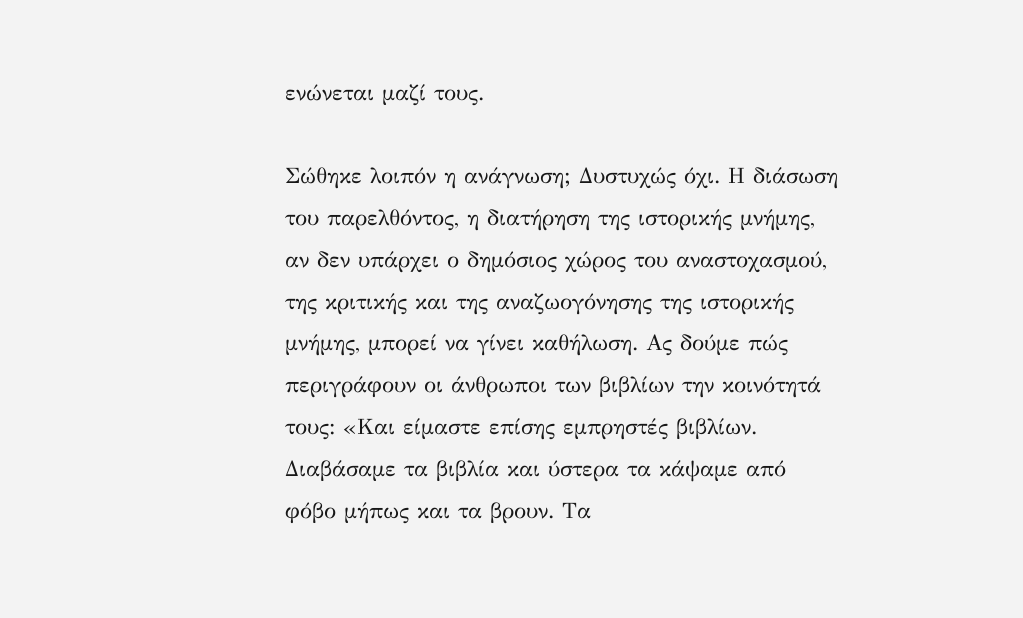ενώνεται μαζί τους.

Σώθηκε λοιπόν η ανάγνωση; Δυστυχώς όχι. Η διάσωση του παρελθόντος, η διατήρηση της ιστορικής μνήμης, αν δεν υπάρχει ο δημόσιος χώρος του αναστοχασμού, της κριτικής και της αναζωογόνησης της ιστορικής μνήμης, μπορεί να γίνει καθήλωση. Ας δούμε πώς περιγράφουν οι άνθρωποι των βιβλίων την κοινότητά τους: «Και είμαστε επίσης εμπρηστές βιβλίων. Διαβάσαμε τα βιβλία και ύστερα τα κάψαμε από φόβο μήπως και τα βρουν. Τα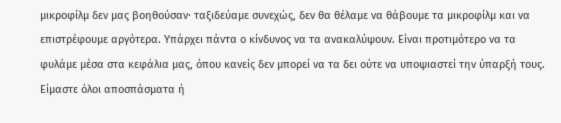μικροφίλμ δεν μας βοηθούσαν· ταξιδεύαμε συνεχώς, δεν θα θέλαμε να θάβουμε τα μικροφίλμ και να επιστρέφουμε αργότερα. Υπάρχει πάντα ο κίνδυνος να τα ανακαλύψουν. Είναι προτιμότερο να τα φυλάμε μέσα στα κεφάλια μας, όπου κανείς δεν μπορεί να τα δει ούτε να υποψιαστεί την ύπαρξή τους. Είμαστε όλοι αποσπάσματα ή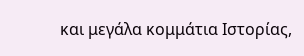και μεγάλα κομμάτια Ιστορίας,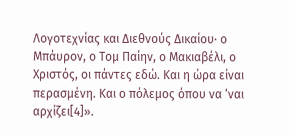Λογοτεχνίας και Διεθνούς Δικαίου· ο Μπάυρον, ο Τομ Παίην, ο Μακιαβέλι, ο Χριστός, οι πάντες εδώ. Και η ώρα είναι περασμένη. Και ο πόλεμος όπου να ‘ναι αρχίζει[4]».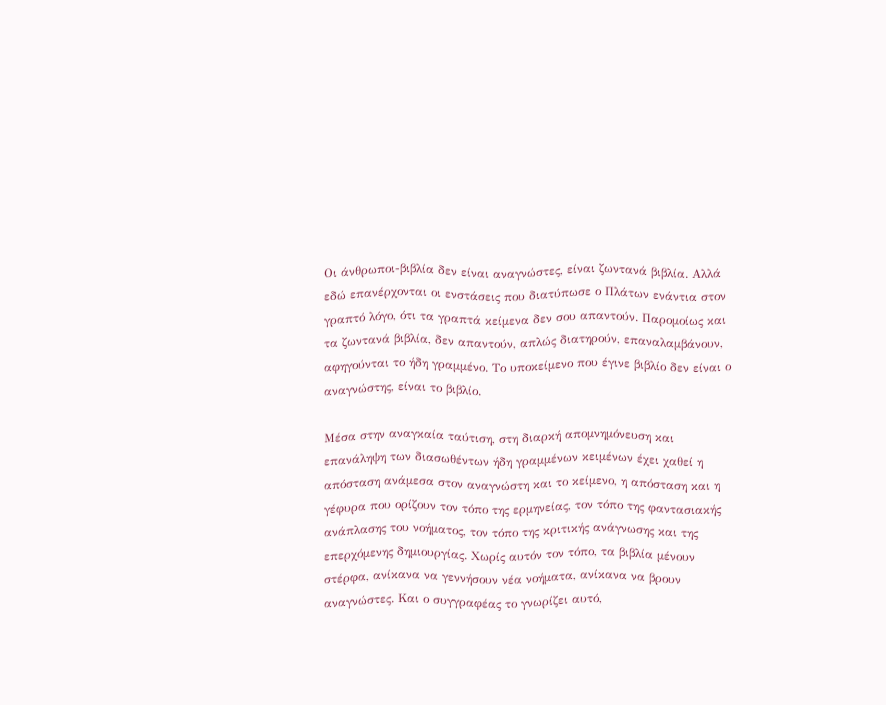Οι άνθρωποι-βιβλία δεν είναι αναγνώστες, είναι ζωντανά βιβλία. Αλλά εδώ επανέρχονται οι ενστάσεις που διατύπωσε ο Πλάτων ενάντια στον γραπτό λόγο, ότι τα γραπτά κείμενα δεν σου απαντούν. Παρομοίως και τα ζωντανά βιβλία, δεν απαντούν, απλώς διατηρούν, επαναλαμβάνουν, αφηγούνται το ήδη γραμμένο. Το υποκείμενο που έγινε βιβλίο δεν είναι ο αναγνώστης, είναι το βιβλίο.

Μέσα στην αναγκαία ταύτιση, στη διαρκή απομνημόνευση και επανάληψη των διασωθέντων ήδη γραμμένων κειμένων έχει χαθεί η απόσταση ανάμεσα στον αναγνώστη και το κείμενο, η απόσταση και η γέφυρα που ορίζουν τον τόπο της ερμηνείας, τον τόπο της φαντασιακής ανάπλασης του νοήματος, τον τόπο της κριτικής ανάγνωσης και της επερχόμενης δημιουργίας. Χωρίς αυτόν τον τόπο, τα βιβλία μένουν στέρφα, ανίκανα να γεννήσουν νέα νοήματα, ανίκανα να βρουν αναγνώστες. Και ο συγγραφέας το γνωρίζει αυτό,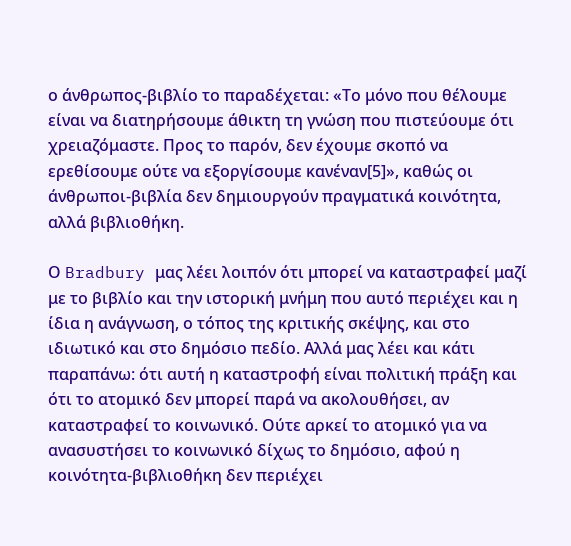ο άνθρωπος-βιβλίο το παραδέχεται: «Το μόνο που θέλουμε είναι να διατηρήσουμε άθικτη τη γνώση που πιστεύουμε ότι χρειαζόμαστε. Προς το παρόν, δεν έχουμε σκοπό να ερεθίσουμε ούτε να εξοργίσουμε κανέναν[5]», καθώς οι άνθρωποι-βιβλία δεν δημιουργούν πραγματικά κοινότητα, αλλά βιβλιοθήκη.

Ο Bradbury μας λέει λοιπόν ότι μπορεί να καταστραφεί μαζί με το βιβλίο και την ιστορική μνήμη που αυτό περιέχει και η ίδια η ανάγνωση, ο τόπος της κριτικής σκέψης, και στο ιδιωτικό και στο δημόσιο πεδίο. Αλλά μας λέει και κάτι παραπάνω: ότι αυτή η καταστροφή είναι πολιτική πράξη και ότι το ατομικό δεν μπορεί παρά να ακολουθήσει, αν καταστραφεί το κοινωνικό. Ούτε αρκεί το ατομικό για να ανασυστήσει το κοινωνικό δίχως το δημόσιο, αφού η κοινότητα-βιβλιοθήκη δεν περιέχει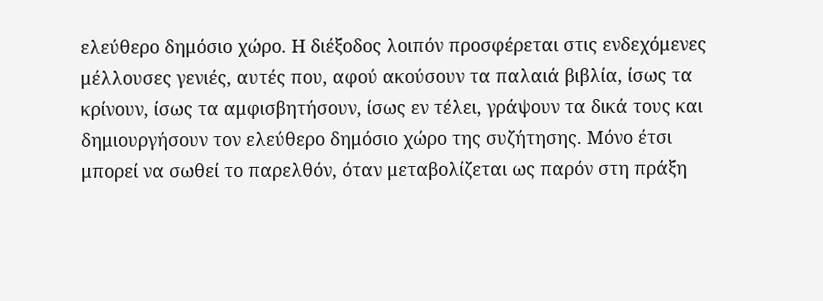ελεύθερο δημόσιο χώρο. Η διέξοδος λοιπόν προσφέρεται στις ενδεχόμενες μέλλουσες γενιές, αυτές που, αφού ακούσουν τα παλαιά βιβλία, ίσως τα κρίνουν, ίσως τα αμφισβητήσουν, ίσως εν τέλει, γράψουν τα δικά τους και δημιουργήσουν τον ελεύθερο δημόσιο χώρο της συζήτησης. Μόνο έτσι μπορεί να σωθεί το παρελθόν, όταν μεταβολίζεται ως παρόν στη πράξη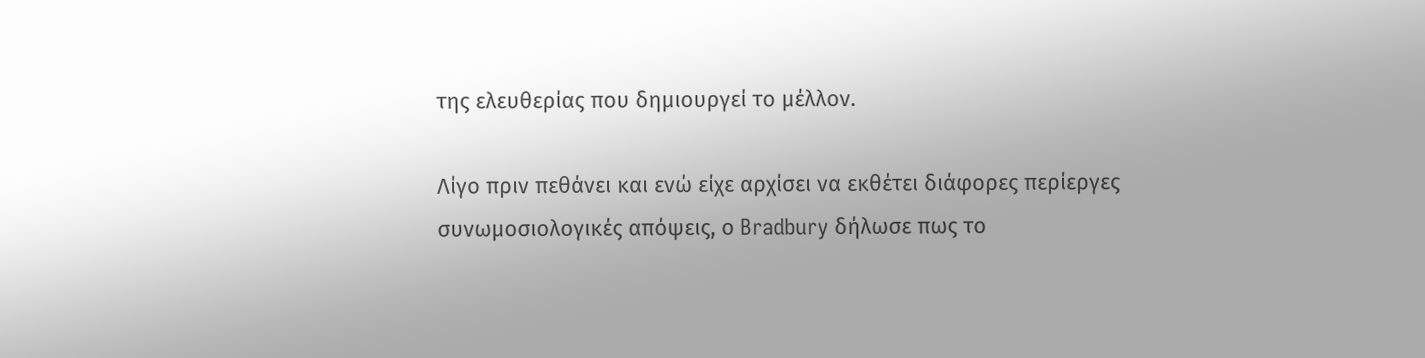της ελευθερίας που δημιουργεί το μέλλον.

Λίγο πριν πεθάνει και ενώ είχε αρχίσει να εκθέτει διάφορες περίεργες συνωμοσιολογικές απόψεις, ο Bradbury δήλωσε πως το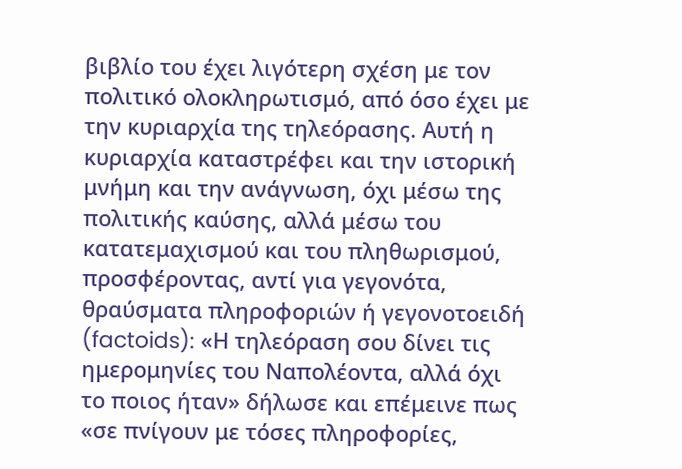βιβλίο του έχει λιγότερη σχέση με τον πολιτικό ολοκληρωτισμό, από όσο έχει με την κυριαρχία της τηλεόρασης. Αυτή η κυριαρχία καταστρέφει και την ιστορική μνήμη και την ανάγνωση, όχι μέσω της πολιτικής καύσης, αλλά μέσω του κατατεμαχισμού και του πληθωρισμού, προσφέροντας, αντί για γεγονότα, θραύσματα πληροφοριών ή γεγονοτοειδή (factoids): «Η τηλεόραση σου δίνει τις ημερομηνίες του Ναπολέοντα, αλλά όχι το ποιος ήταν» δήλωσε και επέμεινε πως «σε πνίγουν με τόσες πληροφορίες,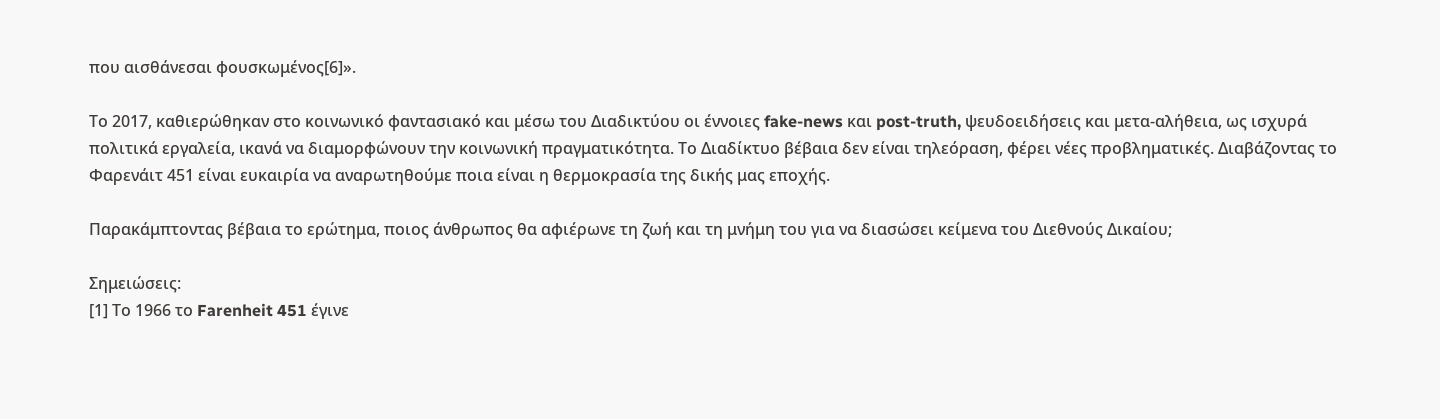που αισθάνεσαι φουσκωμένος[6]».

Το 2017, καθιερώθηκαν στο κοινωνικό φαντασιακό και μέσω του Διαδικτύου οι έννοιες fake-news και post-truth, ψευδοειδήσεις και μετα-αλήθεια, ως ισχυρά πολιτικά εργαλεία, ικανά να διαμορφώνουν την κοινωνική πραγματικότητα. Το Διαδίκτυο βέβαια δεν είναι τηλεόραση, φέρει νέες προβληματικές. Διαβάζοντας το Φαρενάιτ 451 είναι ευκαιρία να αναρωτηθούμε ποια είναι η θερμοκρασία της δικής μας εποχής.

Παρακάμπτοντας βέβαια το ερώτημα, ποιος άνθρωπος θα αφιέρωνε τη ζωή και τη μνήμη του για να διασώσει κείμενα του Διεθνούς Δικαίου;

Σημειώσεις:
[1] Το 1966 το Farenheit 451 έγινε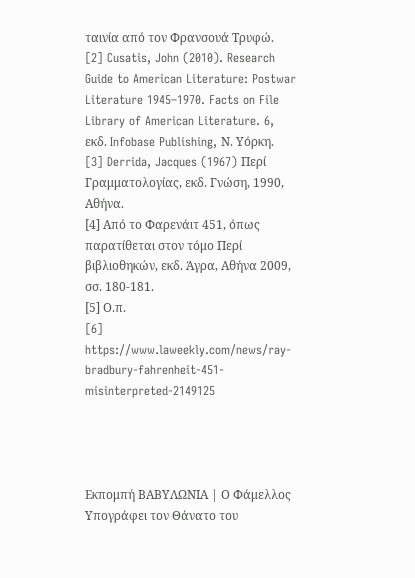ταινία από τον Φρανσουά Τρυφώ.
[2] Cusatis, John (2010). Research Guide to American Literature: Postwar Literature 1945–1970. Facts on File Library of American Literature. 6, εκδ. Infobase Publishing, Ν. Υόρκη.
[3] Derrida, Jacques (1967) Περί Γραμματολογίας, εκδ. Γνώση, 1990, Αθήνα.
[4] Από το Φαρενάιτ 451, όπως παρατίθεται στον τόμο Περί βιβλιοθηκών, εκδ. Άγρα, Αθήνα 2009, σσ. 180-181.
[5] Ο.π.
[6] https://www.laweekly.com/news/ray-bradbury-fahrenheit-451-misinterpreted-2149125




Εκπομπή ΒΑΒΥΛΩΝΙΑ | Ο Φάμελλος Υπογράφει τον Θάνατο του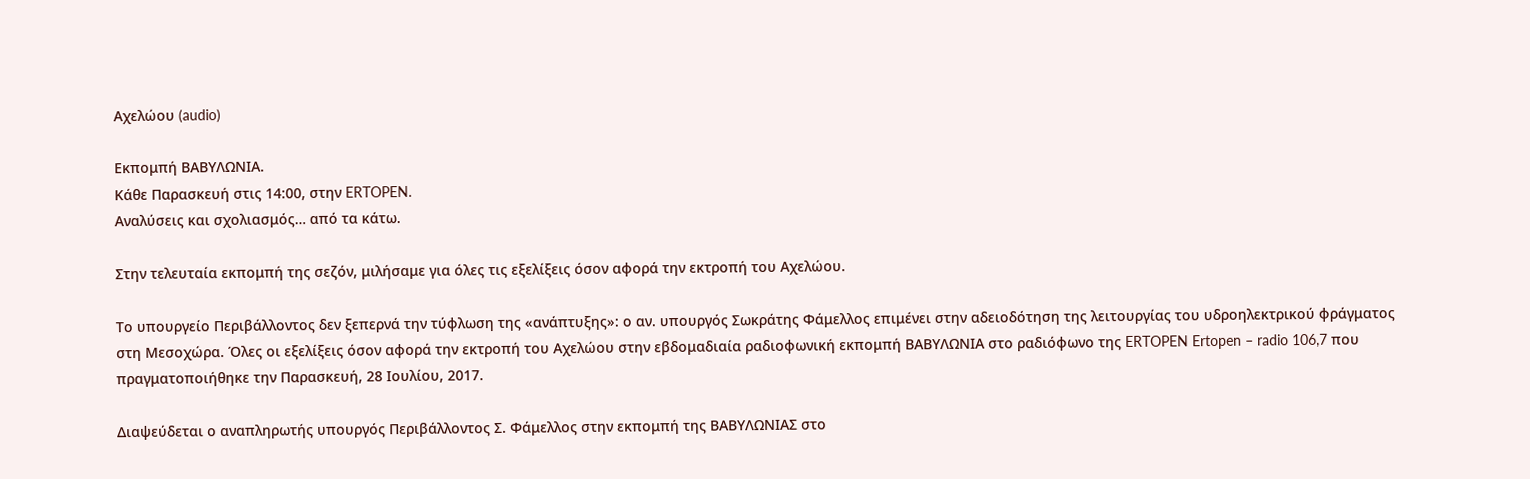Αχελώου (audio)

Εκπομπή ΒΑΒΥΛΩΝΙΑ.
Κάθε Παρασκευή στις 14:00, στην ERTOPEN.
Αναλύσεις και σχολιασμός… από τα κάτω.

Στην τελευταία εκπομπή της σεζόν, μιλήσαμε για όλες τις εξελίξεις όσον αφορά την εκτροπή του Αχελώου.

Το υπουργείο Περιβάλλοντος δεν ξεπερνά την τύφλωση της «ανάπτυξης»: ο αν. υπουργός Σωκράτης Φάμελλος επιμένει στην αδειοδότηση της λειτουργίας του υδροηλεκτρικού φράγματος στη Μεσοχώρα. Όλες οι εξελίξεις όσον αφορά την εκτροπή του Αχελώου στην εβδομαδιαία ραδιοφωνική εκπομπή ΒΑΒΥΛΩΝΙΑ στο ραδιόφωνο της ERTOPEN Ertopen – radio 106,7 που πραγματοποιήθηκε την Παρασκευή, 28 Ιουλίου, 2017.

Διαψεύδεται ο αναπληρωτής υπουργός Περιβάλλοντος Σ. Φάμελλος στην εκπομπή της ΒΑΒΥΛΩΝΙΑΣ στο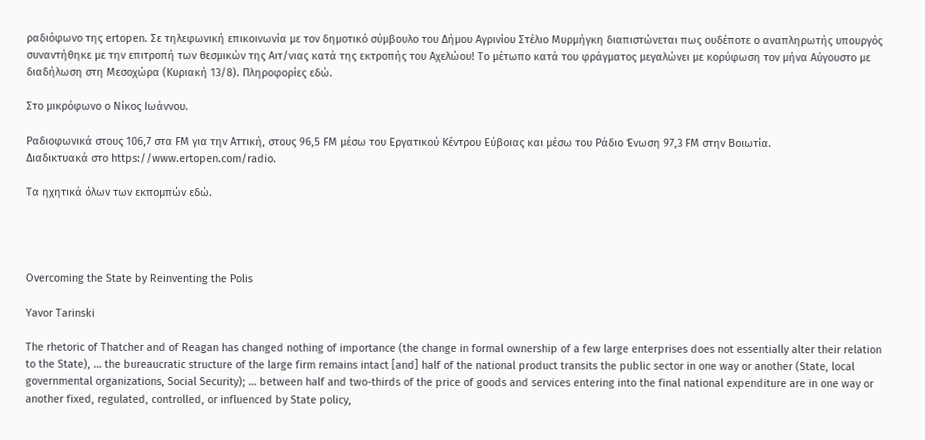ραδιόφωνο της ertopen. Σε τηλεφωνική επικοινωνία με τον δημοτικό σύμβουλο του Δήμου Αγρινίου Στέλιο Μυρμήγκη διαπιστώνεται πως ουδέποτε ο αναπληρωτής υπουργός συναντήθηκε με την επιτροπή των θεσμικών της Αιτ/νιας κατά της εκτροπής του Αχελώου! Το μέτωπο κατά του φράγματος μεγαλώνει με κορύφωση τον μήνα Αύγουστο με διαδήλωση στη Μεσοχώρα (Κυριακή 13/8). Πληροφορίες εδώ.

Στο μικρόφωνο ο Νίκος Ιωάννου.

Ραδιοφωνικά στους 106,7 στα FM για την Αττική, στους 96,5 FM μέσω του Εργατικού Κέντρου Εύβοιας και μέσω του Ράδιο Ένωση 97,3 FM στην Βοιωτία.
Διαδικτυακά στο https://www.ertopen.com/radio.

Τα ηχητικά όλων των εκπομπών εδώ.




Overcoming the State by Reinventing the Polis

Yavor Tarinski

The rhetoric of Thatcher and of Reagan has changed nothing of importance (the change in formal ownership of a few large enterprises does not essentially alter their relation to the State), … the bureaucratic structure of the large firm remains intact [and] half of the national product transits the public sector in one way or another (State, local governmental organizations, Social Security); … between half and two-thirds of the price of goods and services entering into the final national expenditure are in one way or another fixed, regulated, controlled, or influenced by State policy,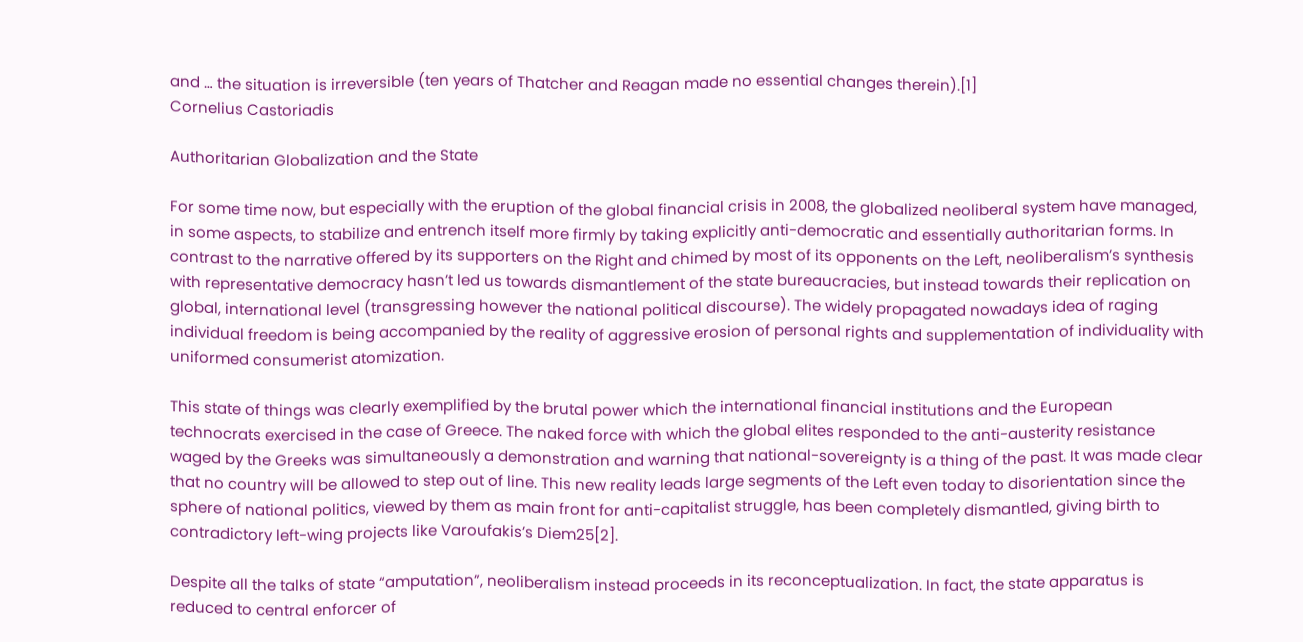and … the situation is irreversible (ten years of Thatcher and Reagan made no essential changes therein).[1]
Cornelius Castoriadis

Authoritarian Globalization and the State

For some time now, but especially with the eruption of the global financial crisis in 2008, the globalized neoliberal system have managed, in some aspects, to stabilize and entrench itself more firmly by taking explicitly anti-democratic and essentially authoritarian forms. In contrast to the narrative offered by its supporters on the Right and chimed by most of its opponents on the Left, neoliberalism’s synthesis with representative democracy hasn’t led us towards dismantlement of the state bureaucracies, but instead towards their replication on global, international level (transgressing however the national political discourse). The widely propagated nowadays idea of raging individual freedom is being accompanied by the reality of aggressive erosion of personal rights and supplementation of individuality with uniformed consumerist atomization.

This state of things was clearly exemplified by the brutal power which the international financial institutions and the European technocrats exercised in the case of Greece. The naked force with which the global elites responded to the anti-austerity resistance waged by the Greeks was simultaneously a demonstration and warning that national-sovereignty is a thing of the past. It was made clear that no country will be allowed to step out of line. This new reality leads large segments of the Left even today to disorientation since the sphere of national politics, viewed by them as main front for anti-capitalist struggle, has been completely dismantled, giving birth to contradictory left-wing projects like Varoufakis’s Diem25[2].

Despite all the talks of state “amputation”, neoliberalism instead proceeds in its reconceptualization. In fact, the state apparatus is reduced to central enforcer of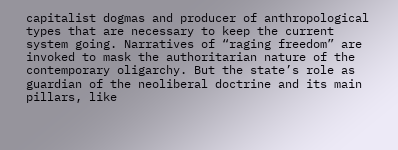capitalist dogmas and producer of anthropological types that are necessary to keep the current system going. Narratives of “raging freedom” are invoked to mask the authoritarian nature of the contemporary oligarchy. But the state’s role as guardian of the neoliberal doctrine and its main pillars, like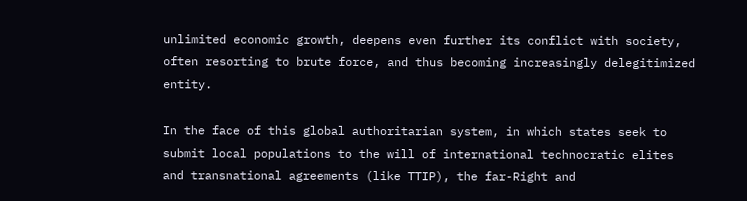unlimited economic growth, deepens even further its conflict with society, often resorting to brute force, and thus becoming increasingly delegitimized entity.

In the face of this global authoritarian system, in which states seek to submit local populations to the will of international technocratic elites and transnational agreements (like TTIP), the far-Right and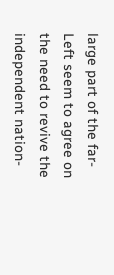large part of the far-Left seem to agree on the need to revive the independent nation-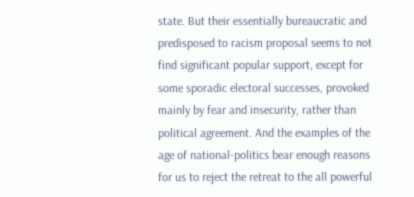state. But their essentially bureaucratic and predisposed to racism proposal seems to not find significant popular support, except for some sporadic electoral successes, provoked mainly by fear and insecurity, rather than political agreement. And the examples of the age of national-politics bear enough reasons for us to reject the retreat to the all powerful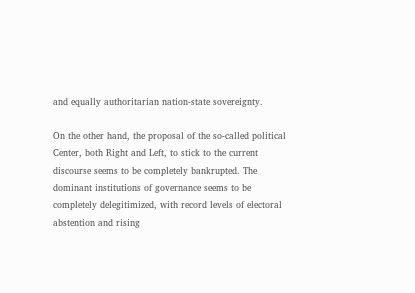and equally authoritarian nation-state sovereignty.

On the other hand, the proposal of the so-called political Center, both Right and Left, to stick to the current discourse seems to be completely bankrupted. The dominant institutions of governance seems to be completely delegitimized, with record levels of electoral abstention and rising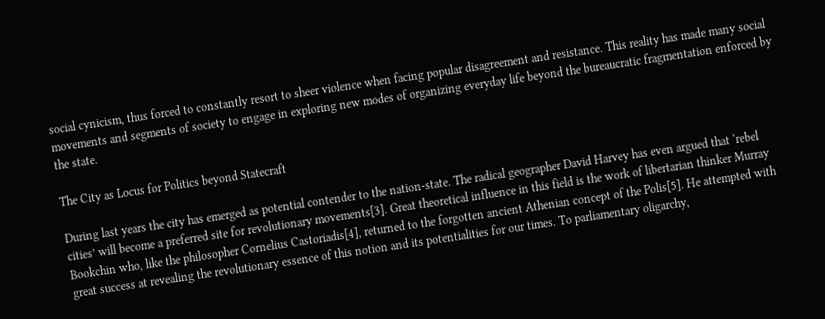social cynicism, thus forced to constantly resort to sheer violence when facing popular disagreement and resistance. This reality has made many social movements and segments of society to engage in exploring new modes of organizing everyday life beyond the bureaucratic fragmentation enforced by the state.

The City as Locus for Politics beyond Statecraft

During last years the city has emerged as potential contender to the nation-state. The radical geographer David Harvey has even argued that ‘rebel cities’ will become a preferred site for revolutionary movements[3]. Great theoretical influence in this field is the work of libertarian thinker Murray Bookchin who, like the philosopher Cornelius Castoriadis[4], returned to the forgotten ancient Athenian concept of the Polis[5]. He attempted with great success at revealing the revolutionary essence of this notion and its potentialities for our times. To parliamentary oligarchy,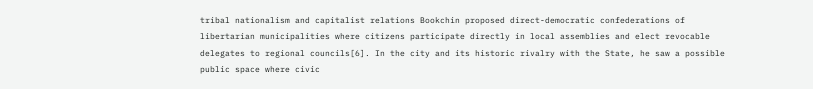tribal nationalism and capitalist relations Bookchin proposed direct-democratic confederations of libertarian municipalities where citizens participate directly in local assemblies and elect revocable delegates to regional councils[6]. In the city and its historic rivalry with the State, he saw a possible public space where civic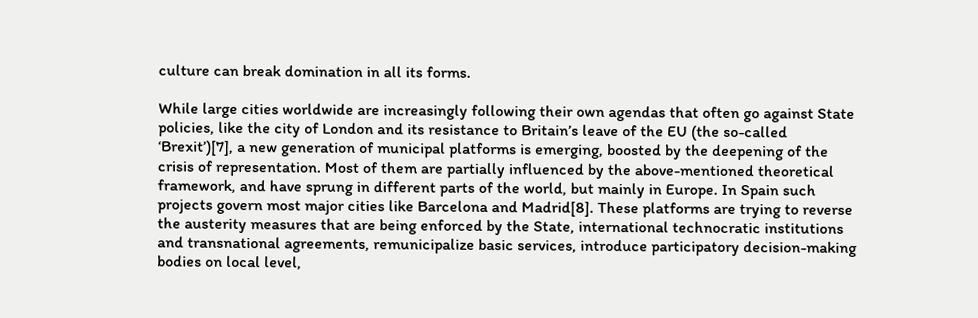culture can break domination in all its forms.

While large cities worldwide are increasingly following their own agendas that often go against State policies, like the city of London and its resistance to Britain’s leave of the EU (the so-called ‘Brexit’)[7], a new generation of municipal platforms is emerging, boosted by the deepening of the crisis of representation. Most of them are partially influenced by the above-mentioned theoretical framework, and have sprung in different parts of the world, but mainly in Europe. In Spain such projects govern most major cities like Barcelona and Madrid[8]. These platforms are trying to reverse the austerity measures that are being enforced by the State, international technocratic institutions and transnational agreements, remunicipalize basic services, introduce participatory decision-making bodies on local level,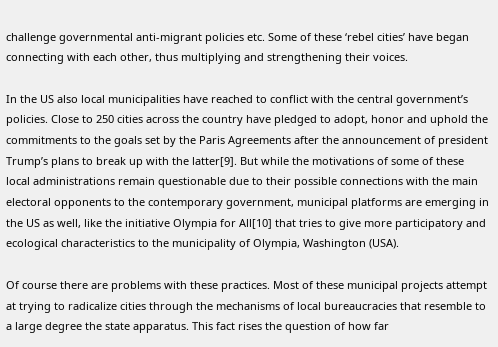challenge governmental anti-migrant policies etc. Some of these ‘rebel cities’ have began connecting with each other, thus multiplying and strengthening their voices.

In the US also local municipalities have reached to conflict with the central government’s policies. Close to 250 cities across the country have pledged to adopt, honor and uphold the commitments to the goals set by the Paris Agreements after the announcement of president Trump’s plans to break up with the latter[9]. But while the motivations of some of these local administrations remain questionable due to their possible connections with the main electoral opponents to the contemporary government, municipal platforms are emerging in the US as well, like the initiative Olympia for All[10] that tries to give more participatory and ecological characteristics to the municipality of Olympia, Washington (USA).

Of course there are problems with these practices. Most of these municipal projects attempt at trying to radicalize cities through the mechanisms of local bureaucracies that resemble to a large degree the state apparatus. This fact rises the question of how far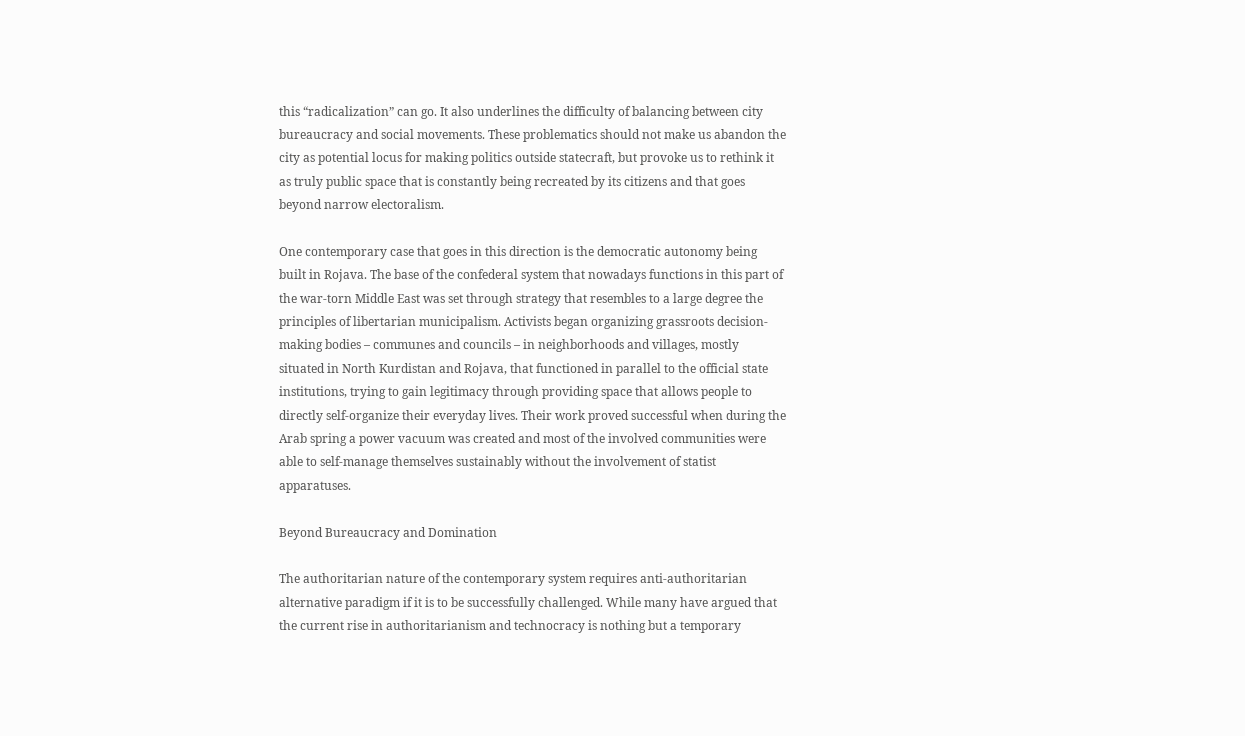this “radicalization” can go. It also underlines the difficulty of balancing between city bureaucracy and social movements. These problematics should not make us abandon the city as potential locus for making politics outside statecraft, but provoke us to rethink it as truly public space that is constantly being recreated by its citizens and that goes beyond narrow electoralism.

One contemporary case that goes in this direction is the democratic autonomy being built in Rojava. The base of the confederal system that nowadays functions in this part of the war-torn Middle East was set through strategy that resembles to a large degree the principles of libertarian municipalism. Activists began organizing grassroots decision-making bodies – communes and councils – in neighborhoods and villages, mostly situated in North Kurdistan and Rojava, that functioned in parallel to the official state institutions, trying to gain legitimacy through providing space that allows people to directly self-organize their everyday lives. Their work proved successful when during the Arab spring a power vacuum was created and most of the involved communities were able to self-manage themselves sustainably without the involvement of statist apparatuses.

Beyond Bureaucracy and Domination

The authoritarian nature of the contemporary system requires anti-authoritarian alternative paradigm if it is to be successfully challenged. While many have argued that the current rise in authoritarianism and technocracy is nothing but a temporary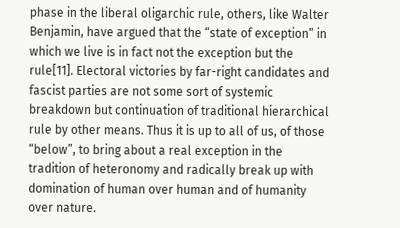phase in the liberal oligarchic rule, others, like Walter Benjamin, have argued that the “state of exception” in which we live is in fact not the exception but the rule[11]. Electoral victories by far-right candidates and fascist parties are not some sort of systemic breakdown but continuation of traditional hierarchical rule by other means. Thus it is up to all of us, of those “below”, to bring about a real exception in the tradition of heteronomy and radically break up with domination of human over human and of humanity over nature.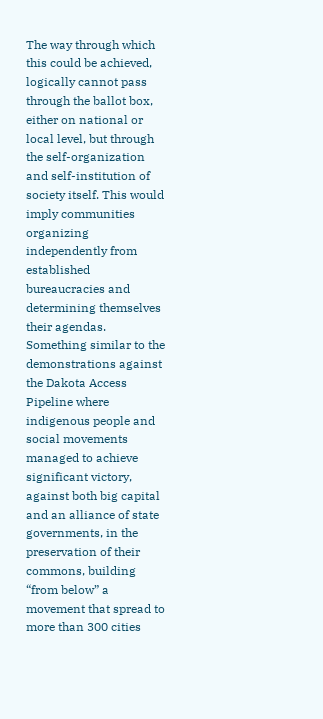The way through which this could be achieved, logically cannot pass through the ballot box, either on national or local level, but through the self-organization and self-institution of society itself. This would imply communities organizing independently from established bureaucracies and determining themselves their agendas. Something similar to the demonstrations against the Dakota Access Pipeline where indigenous people and social movements managed to achieve significant victory, against both big capital and an alliance of state governments, in the preservation of their commons, building “from below” a movement that spread to more than 300 cities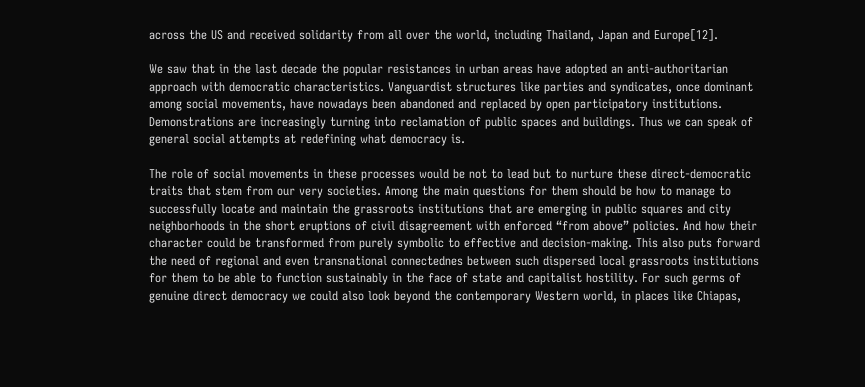across the US and received solidarity from all over the world, including Thailand, Japan and Europe[12].

We saw that in the last decade the popular resistances in urban areas have adopted an anti-authoritarian approach with democratic characteristics. Vanguardist structures like parties and syndicates, once dominant among social movements, have nowadays been abandoned and replaced by open participatory institutions. Demonstrations are increasingly turning into reclamation of public spaces and buildings. Thus we can speak of general social attempts at redefining what democracy is.

The role of social movements in these processes would be not to lead but to nurture these direct-democratic traits that stem from our very societies. Among the main questions for them should be how to manage to successfully locate and maintain the grassroots institutions that are emerging in public squares and city neighborhoods in the short eruptions of civil disagreement with enforced “from above” policies. And how their character could be transformed from purely symbolic to effective and decision-making. This also puts forward the need of regional and even transnational connectednes between such dispersed local grassroots institutions for them to be able to function sustainably in the face of state and capitalist hostility. For such germs of genuine direct democracy we could also look beyond the contemporary Western world, in places like Chiapas,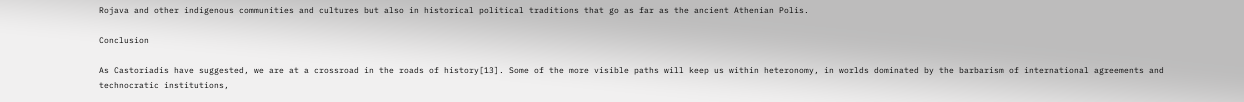Rojava and other indigenous communities and cultures but also in historical political traditions that go as far as the ancient Athenian Polis.

Conclusion

As Castoriadis have suggested, we are at a crossroad in the roads of history[13]. Some of the more visible paths will keep us within heteronomy, in worlds dominated by the barbarism of international agreements and technocratic institutions,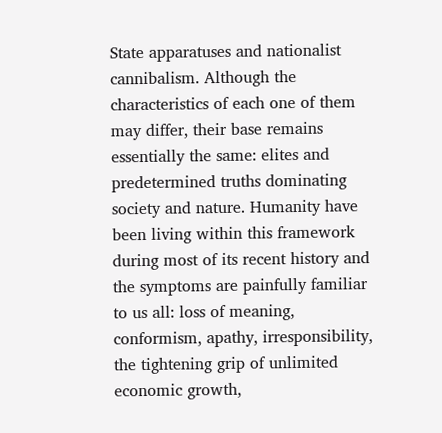State apparatuses and nationalist cannibalism. Although the characteristics of each one of them may differ, their base remains essentially the same: elites and predetermined truths dominating society and nature. Humanity have been living within this framework during most of its recent history and the symptoms are painfully familiar to us all: loss of meaning, conformism, apathy, irresponsibility, the tightening grip of unlimited economic growth,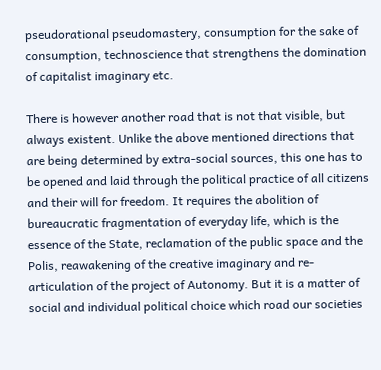pseudorational pseudomastery, consumption for the sake of consumption, technoscience that strengthens the domination of capitalist imaginary etc.

There is however another road that is not that visible, but always existent. Unlike the above mentioned directions that are being determined by extra-social sources, this one has to be opened and laid through the political practice of all citizens and their will for freedom. It requires the abolition of bureaucratic fragmentation of everyday life, which is the essence of the State, reclamation of the public space and the Polis, reawakening of the creative imaginary and re-articulation of the project of Autonomy. But it is a matter of social and individual political choice which road our societies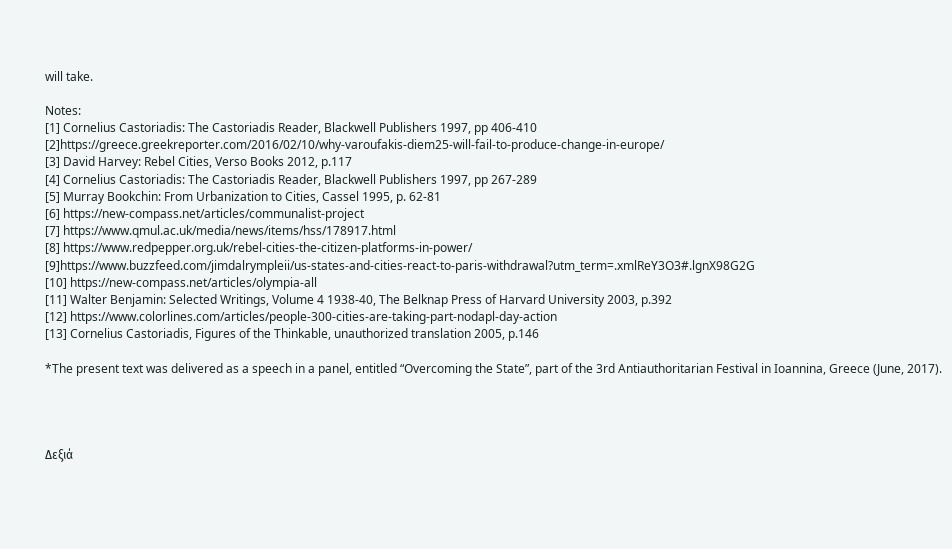will take.

Notes:
[1] Cornelius Castoriadis: The Castoriadis Reader, Blackwell Publishers 1997, pp 406-410
[2]https://greece.greekreporter.com/2016/02/10/why-varoufakis-diem25-will-fail-to-produce-change-in-europe/
[3] David Harvey: Rebel Cities, Verso Books 2012, p.117
[4] Cornelius Castoriadis: The Castoriadis Reader, Blackwell Publishers 1997, pp 267-289
[5] Murray Bookchin: From Urbanization to Cities, Cassel 1995, p. 62-81
[6] https://new-compass.net/articles/communalist-project
[7] https://www.qmul.ac.uk/media/news/items/hss/178917.html
[8] https://www.redpepper.org.uk/rebel-cities-the-citizen-platforms-in-power/
[9]https://www.buzzfeed.com/jimdalrympleii/us-states-and-cities-react-to-paris-withdrawal?utm_term=.xmlReY3O3#.lgnX98G2G
[10] https://new-compass.net/articles/olympia-all
[11] Walter Benjamin: Selected Writings, Volume 4 1938-40, The Belknap Press of Harvard University 2003, p.392
[12] https://www.colorlines.com/articles/people-300-cities-are-taking-part-nodapl-day-action
[13] Cornelius Castoriadis, Figures of the Thinkable, unauthorized translation 2005, p.146

*The present text was delivered as a speech in a panel, entitled “Overcoming the State”, part of the 3rd Antiauthoritarian Festival in Ioannina, Greece (June, 2017).




Δεξιά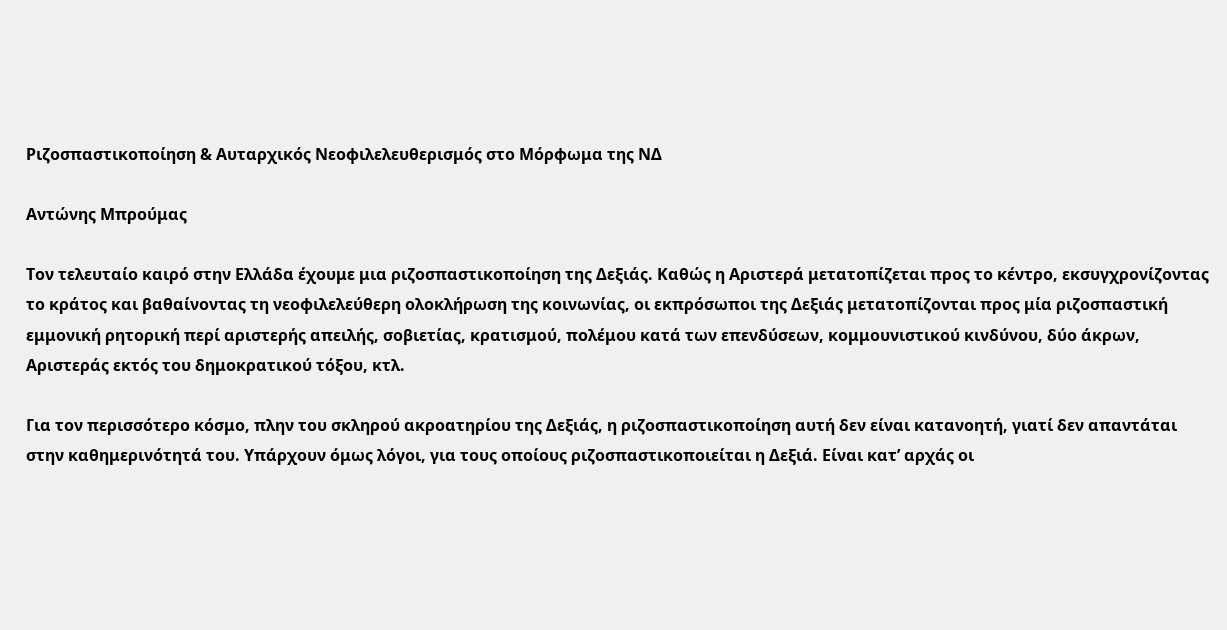Ριζοσπαστικοποίηση & Αυταρχικός Νεοφιλελευθερισμός στο Μόρφωμα της ΝΔ

Αντώνης Μπρούμας

Τον τελευταίο καιρό στην Ελλάδα έχουμε μια ριζοσπαστικοποίηση της Δεξιάς. Καθώς η Αριστερά μετατοπίζεται προς το κέντρο, εκσυγχρονίζοντας το κράτος και βαθαίνοντας τη νεοφιλελεύθερη ολοκλήρωση της κοινωνίας, οι εκπρόσωποι της Δεξιάς μετατοπίζονται προς μία ριζοσπαστική εμμονική ρητορική περί αριστερής απειλής, σοβιετίας, κρατισμού, πολέμου κατά των επενδύσεων, κομμουνιστικού κινδύνου, δύο άκρων, Αριστεράς εκτός του δημοκρατικού τόξου, κτλ.

Για τον περισσότερο κόσμο, πλην του σκληρού ακροατηρίου της Δεξιάς, η ριζοσπαστικοποίηση αυτή δεν είναι κατανοητή, γιατί δεν απαντάται στην καθημερινότητά του. Υπάρχουν όμως λόγοι, για τους οποίους ριζοσπαστικοποιείται η Δεξιά. Είναι κατ’ αρχάς οι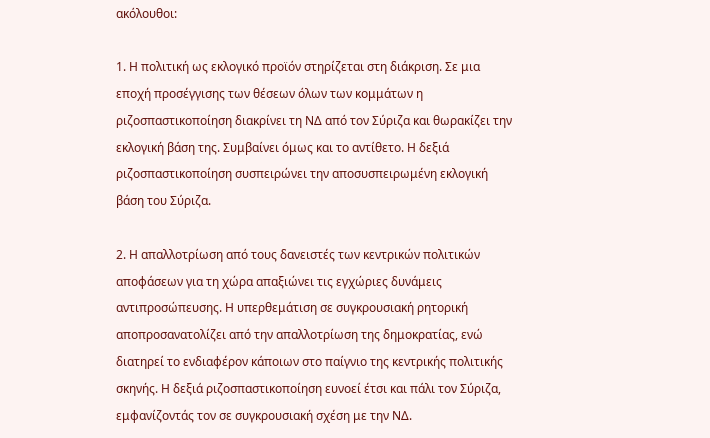ακόλουθοι:

1. Η πολιτική ως εκλογικό προϊόν στηρίζεται στη διάκριση. Σε μια εποχή προσέγγισης των θέσεων όλων των κομμάτων η ριζοσπαστικοποίηση διακρίνει τη ΝΔ από τον Σύριζα και θωρακίζει την εκλογική βάση της. Συμβαίνει όμως και το αντίθετο. Η δεξιά ριζοσπαστικοποίηση συσπειρώνει την αποσυσπειρωμένη εκλογική βάση του Σύριζα.

2. Η απαλλοτρίωση από τους δανειστές των κεντρικών πολιτικών αποφάσεων για τη χώρα απαξιώνει τις εγχώριες δυνάμεις αντιπροσώπευσης. Η υπερθεμάτιση σε συγκρουσιακή ρητορική αποπροσανατολίζει από την απαλλοτρίωση της δημοκρατίας, ενώ διατηρεί το ενδιαφέρον κάποιων στο παίγνιο της κεντρικής πολιτικής σκηνής. Η δεξιά ριζοσπαστικοποίηση ευνοεί έτσι και πάλι τον Σύριζα, εμφανίζοντάς τον σε συγκρουσιακή σχέση με την ΝΔ.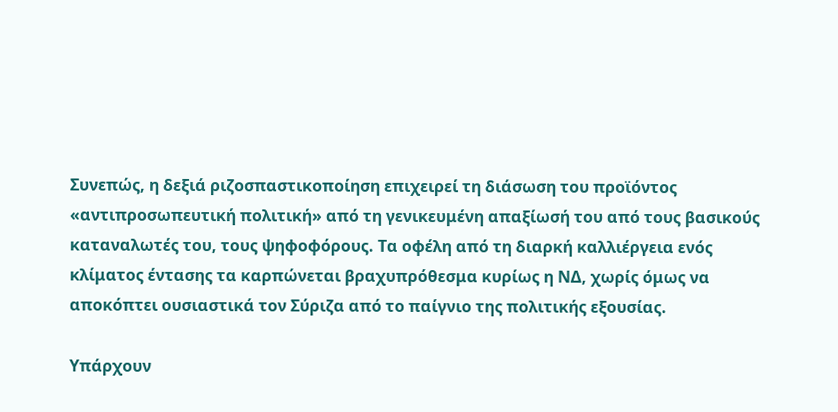Συνεπώς, η δεξιά ριζοσπαστικοποίηση επιχειρεί τη διάσωση του προϊόντος «αντιπροσωπευτική πολιτική» από τη γενικευμένη απαξίωσή του από τους βασικούς καταναλωτές του, τους ψηφοφόρους. Τα οφέλη από τη διαρκή καλλιέργεια ενός κλίματος έντασης τα καρπώνεται βραχυπρόθεσμα κυρίως η ΝΔ, χωρίς όμως να αποκόπτει ουσιαστικά τον Σύριζα από το παίγνιο της πολιτικής εξουσίας.

Υπάρχουν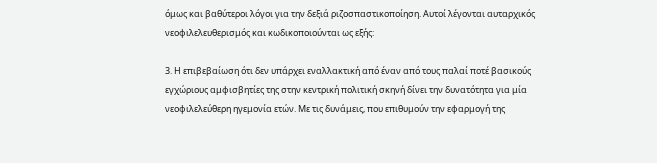όμως και βαθύτεροι λόγοι για την δεξιά ριζοσπαστικοποίηση. Αυτοί λέγονται αυταρχικός νεοφιλελευθερισμός και κωδικοποιούνται ως εξής:

3. Η επιβεβαίωση ότι δεν υπάρχει εναλλακτική από έναν από τους παλαί ποτέ βασικούς εγχώριους αμφισβητίες της στην κεντρική πολιτική σκηνή δίνει την δυνατότητα για μία νεοφιλελεύθερη ηγεμονία ετών. Με τις δυνάμεις, που επιθυμούν την εφαρμογή της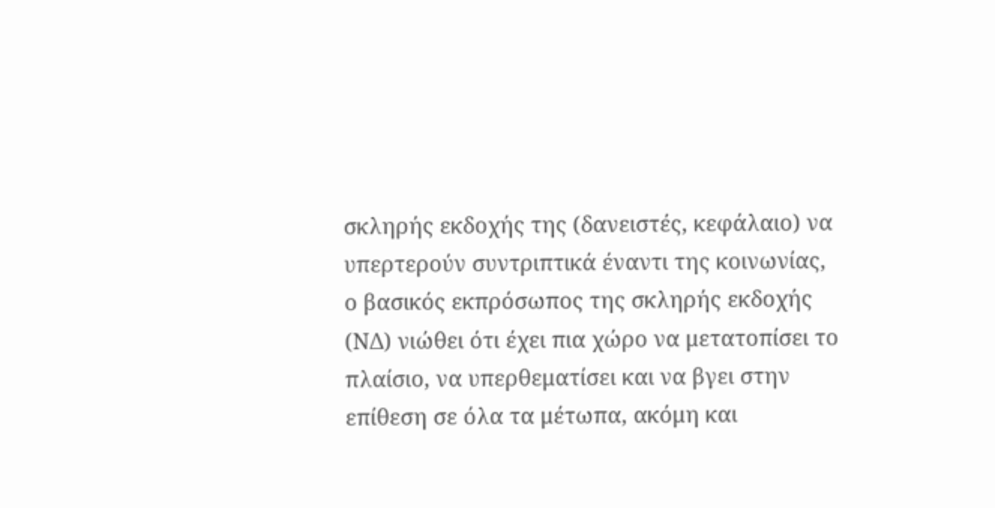σκληρής εκδοχής της (δανειστές, κεφάλαιο) να υπερτερούν συντριπτικά έναντι της κοινωνίας, ο βασικός εκπρόσωπος της σκληρής εκδοχής (ΝΔ) νιώθει ότι έχει πια χώρο να μετατοπίσει το πλαίσιο, να υπερθεματίσει και να βγει στην επίθεση σε όλα τα μέτωπα, ακόμη και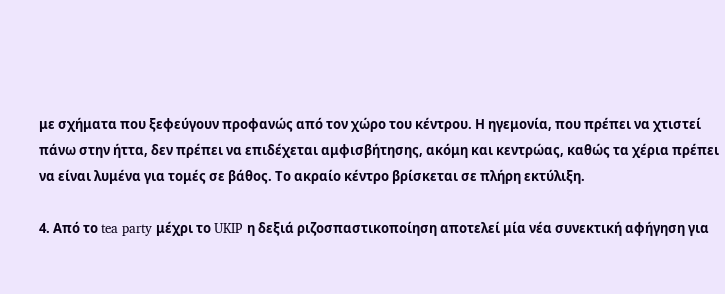με σχήματα που ξεφεύγουν προφανώς από τον χώρο του κέντρου. Η ηγεμονία, που πρέπει να χτιστεί πάνω στην ήττα, δεν πρέπει να επιδέχεται αμφισβήτησης, ακόμη και κεντρώας, καθώς τα χέρια πρέπει να είναι λυμένα για τομές σε βάθος. Το ακραίο κέντρο βρίσκεται σε πλήρη εκτύλιξη.

4. Από το tea party μέχρι το UKIP η δεξιά ριζοσπαστικοποίηση αποτελεί μία νέα συνεκτική αφήγηση για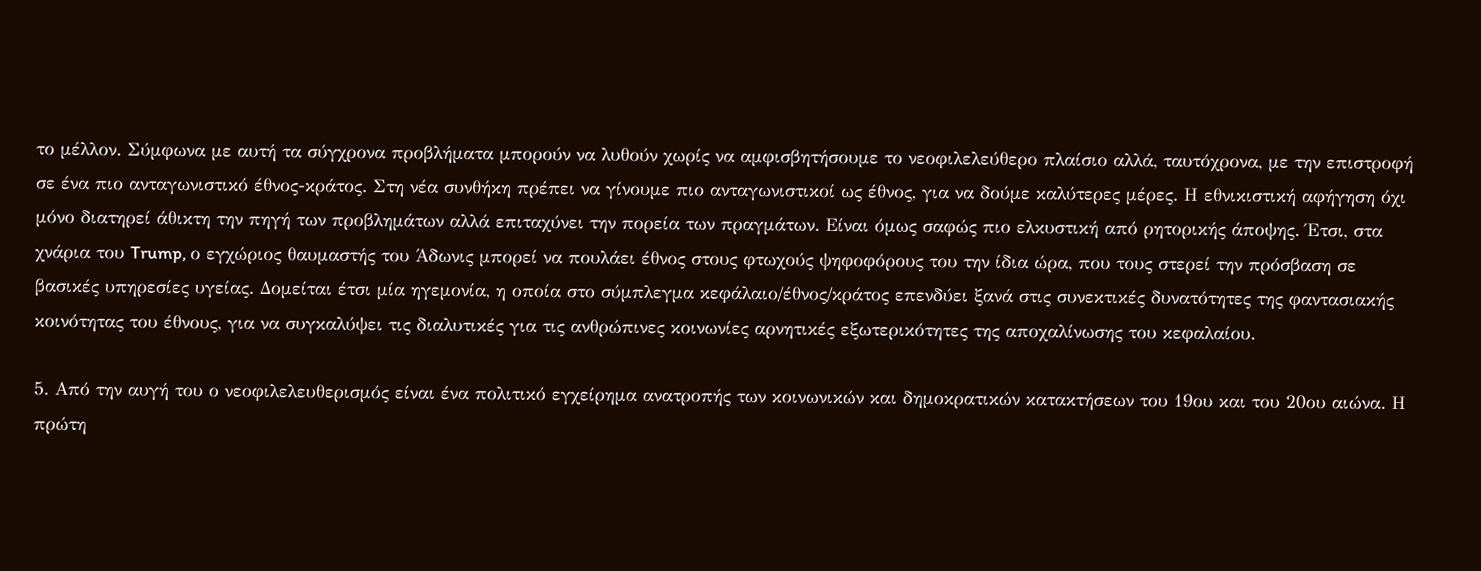το μέλλον. Σύμφωνα με αυτή τα σύγχρονα προβλήματα μπορούν να λυθούν χωρίς να αμφισβητήσουμε το νεοφιλελεύθερο πλαίσιο αλλά, ταυτόχρονα, με την επιστροφή σε ένα πιο ανταγωνιστικό έθνος-κράτος. Στη νέα συνθήκη πρέπει να γίνουμε πιο ανταγωνιστικοί ως έθνος, για να δούμε καλύτερες μέρες. Η εθνικιστική αφήγηση όχι μόνο διατηρεί άθικτη την πηγή των προβλημάτων αλλά επιταχύνει την πορεία των πραγμάτων. Είναι όμως σαφώς πιο ελκυστική από ρητορικής άποψης. Έτσι, στα χνάρια του Trump, ο εγχώριος θαυμαστής του Άδωνις μπορεί να πουλάει έθνος στους φτωχούς ψηφοφόρους του την ίδια ώρα, που τους στερεί την πρόσβαση σε βασικές υπηρεσίες υγείας. Δομείται έτσι μία ηγεμονία, η οποία στο σύμπλεγμα κεφάλαιο/έθνος/κράτος επενδύει ξανά στις συνεκτικές δυνατότητες της φαντασιακής κοινότητας του έθνους, για να συγκαλύψει τις διαλυτικές για τις ανθρώπινες κοινωνίες αρνητικές εξωτερικότητες της αποχαλίνωσης του κεφαλαίου.

5. Από την αυγή του ο νεοφιλελευθερισμός είναι ένα πολιτικό εγχείρημα ανατροπής των κοινωνικών και δημοκρατικών κατακτήσεων του 19ου και του 20ου αιώνα. Η πρώτη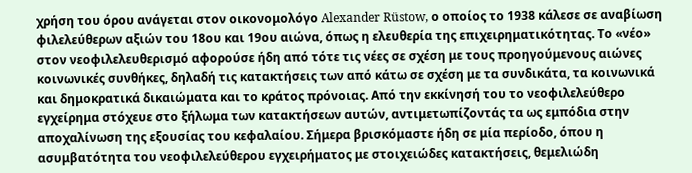χρήση του όρου ανάγεται στον οικονομολόγο Alexander Rüstow, ο οποίος το 1938 κάλεσε σε αναβίωση φιλελεύθερων αξιών του 18ου και 19ου αιώνα, όπως η ελευθερία της επιχειρηματικότητας. Το «νέο» στον νεοφιλελευθερισμό αφορούσε ήδη από τότε τις νέες σε σχέση με τους προηγούμενους αιώνες κοινωνικές συνθήκες, δηλαδή τις κατακτήσεις των από κάτω σε σχέση με τα συνδικάτα, τα κοινωνικά και δημοκρατικά δικαιώματα και το κράτος πρόνοιας. Από την εκκίνησή του το νεοφιλελεύθερο εγχείρημα στόχευε στο ξήλωμα των κατακτήσεων αυτών, αντιμετωπίζοντάς τα ως εμπόδια στην αποχαλίνωση της εξουσίας του κεφαλαίου. Σήμερα βρισκόμαστε ήδη σε μία περίοδο, όπου η ασυμβατότητα του νεοφιλελεύθερου εγχειρήματος με στοιχειώδες κατακτήσεις, θεμελιώδη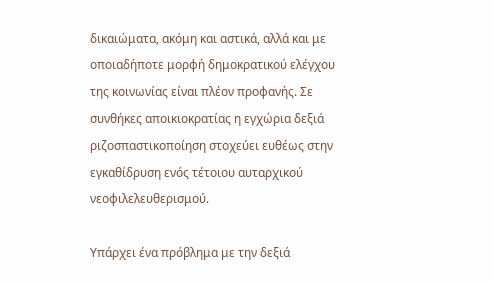δικαιώματα, ακόμη και αστικά, αλλά και με οποιαδήποτε μορφή δημοκρατικού ελέγχου της κοινωνίας είναι πλέον προφανής. Σε συνθήκες αποικιοκρατίας η εγχώρια δεξιά ριζοσπαστικοποίηση στοχεύει ευθέως στην εγκαθίδρυση ενός τέτοιου αυταρχικού νεοφιλελευθερισμού.

Υπάρχει ένα πρόβλημα με την δεξιά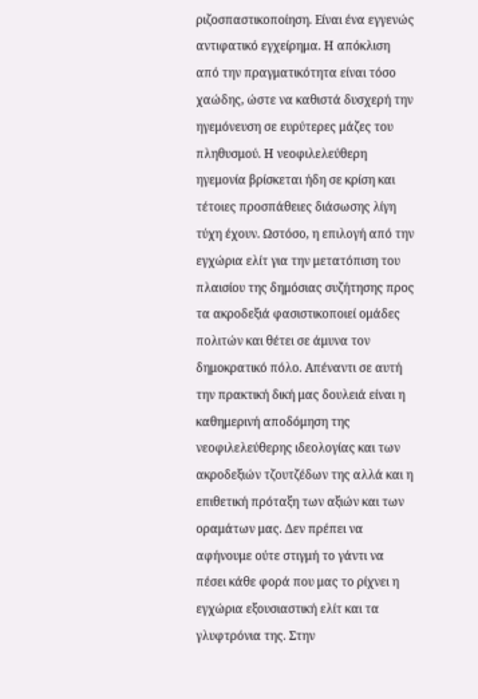ριζοσπαστικοποίηση. Είναι ένα εγγενώς αντιφατικό εγχείρημα. Η απόκλιση από την πραγματικότητα είναι τόσο χαώδης, ώστε να καθιστά δυσχερή την ηγεμόνευση σε ευρύτερες μάζες του πληθυσμού. Η νεοφιλελεύθερη ηγεμονία βρίσκεται ήδη σε κρίση και τέτοιες προσπάθειες διάσωσης λίγη τύχη έχουν. Ωστόσο, η επιλογή από την εγχώρια ελίτ για την μετατόπιση του πλαισίου της δημόσιας συζήτησης προς τα ακροδεξιά φασιστικοποιεί ομάδες πολιτών και θέτει σε άμυνα τον δημοκρατικό πόλο. Απέναντι σε αυτή την πρακτική δική μας δουλειά είναι η καθημερινή αποδόμηση της νεοφιλελεύθερης ιδεολογίας και των ακροδεξιών τζουτζέδων της αλλά και η επιθετική πρόταξη των αξιών και των οραμάτων μας. Δεν πρέπει να αφήνουμε ούτε στιγμή το γάντι να πέσει κάθε φορά που μας το ρίχνει η εγχώρια εξουσιαστική ελίτ και τα γλυφτρόνια της. Στην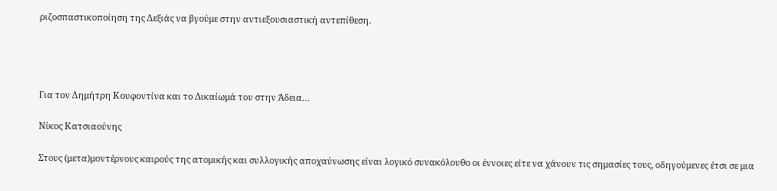ριζοσπαστικοποίηση της Δεξιάς να βγούμε στην αντιεξουσιαστική αντεπίθεση.




Για τον Δημήτρη Κουφοντίνα και το Δικαίωμά του στην Άδεια…

Νίκος Κατσιαούνης

Στους (μετα)μοντέρνους καιρούς της ατομικής και συλλογικής αποχαύνωσης είναι λογικό συνακόλουθο οι έννοιες είτε να χάνουν τις σημασίες τους, οδηγούμενες έτσι σε μια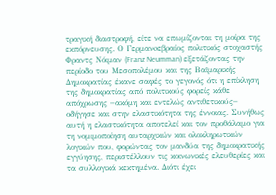τραγική διαστροφή, είτε να επωμίζονται τη μοίρα της εκπόρνευσης. Ο Γερμανoεβραίος πολιτικός στοχαστής Φραντς Νόιμαν (Franz Neumman) εξετάζοντας την περίοδο του Μεσοπολέμου και της Βαϊμαρικής Δημοκρατίας έκανε σαφές το γεγονός ότι η επίκληση της δημοκρατίας από πολιτικούς φορείς κάθε απόχρωσης −ακόμη και εντελώς αντιθετικούς− οδήγησε και στην ελαστικότητα της έννοιας. Συνήθως αυτή η ελαστικότητα αποτελεί και τον προθάλαμο για τη νομιμοποίηση αυταρχικών και ολοκληρωτικών λογικών που, φορώντας τον μανδύα της δημοκρατικής εγγύησης, περιστέλλουν τις κοινωνικές ελευθερίες και τα συλλογικά κεκτημένα. Διότι έχει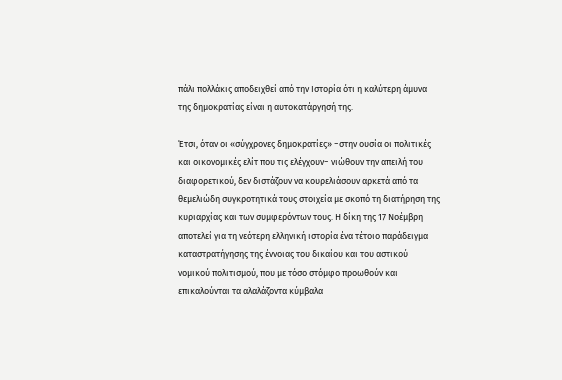πάλι πολλάκις αποδειχθεί από την Ιστορία ότι η καλύτερη άμυνα της δημοκρατίας είναι η αυτοκατάργησή της.

Έτσι, όταν οι «σύγχρονες δημοκρατίες» −στην ουσία οι πολιτικές και οικονομικές ελίτ που τις ελέγχουν− νιώθουν την απειλή του διαφορετικού, δεν διστάζουν να κουρελιάσουν αρκετά από τα θεμελιώδη συγκροτητικά τους στοιχεία με σκοπό τη διατήρηση της κυριαρχίας και των συμφερόντων τους. Η δίκη της 17 Νοέμβρη αποτελεί για τη νεότερη ελληνική ιστορία ένα τέτοιο παράδειγμα καταστρατήγησης της έννοιας του δικαίου και του αστικού νομικού πολιτισμού, που με τόσο στόμφο προωθούν και επικαλούνται τα αλαλάζοντα κύμβαλα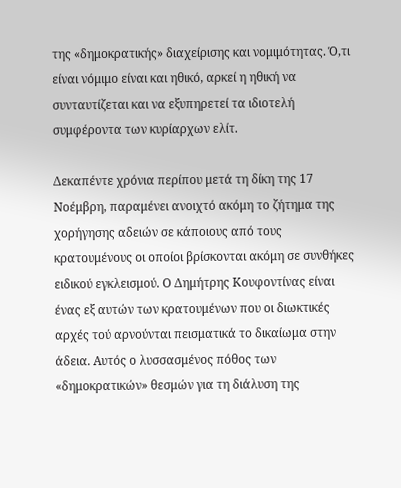της «δημοκρατικής» διαχείρισης και νομιμότητας. Ό,τι είναι νόμιμο είναι και ηθικό, αρκεί η ηθική να συνταυτίζεται και να εξυπηρετεί τα ιδιοτελή συμφέροντα των κυρίαρχων ελίτ.

Δεκαπέντε χρόνια περίπου μετά τη δίκη της 17 Νοέμβρη, παραμένει ανοιχτό ακόμη το ζήτημα της χορήγησης αδειών σε κάποιους από τους κρατουμένους οι οποίοι βρίσκονται ακόμη σε συνθήκες ειδικού εγκλεισμού. Ο Δημήτρης Κουφοντίνας είναι ένας εξ αυτών των κρατουμένων που οι διωκτικές αρχές τού αρνούνται πεισματικά το δικαίωμα στην άδεια. Αυτός ο λυσσασμένος πόθος των «δημοκρατικών» θεσμών για τη διάλυση της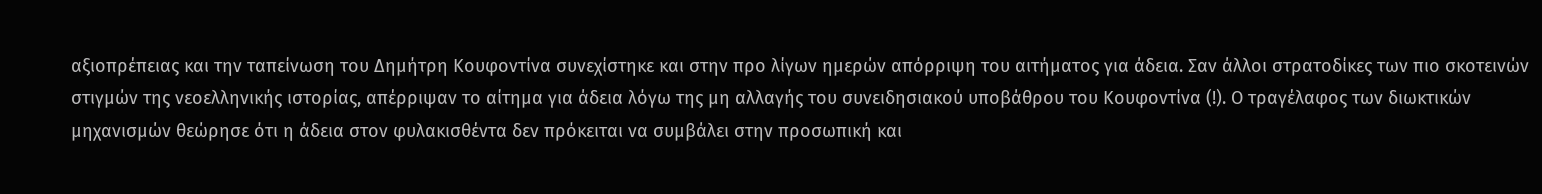αξιοπρέπειας και την ταπείνωση του Δημήτρη Κουφοντίνα συνεχίστηκε και στην προ λίγων ημερών απόρριψη του αιτήματος για άδεια. Σαν άλλοι στρατοδίκες των πιο σκοτεινών στιγμών της νεοελληνικής ιστορίας, απέρριψαν το αίτημα για άδεια λόγω της μη αλλαγής του συνειδησιακού υποβάθρου του Κουφοντίνα (!). Ο τραγέλαφος των διωκτικών μηχανισμών θεώρησε ότι η άδεια στον φυλακισθέντα δεν πρόκειται να συμβάλει στην προσωπική και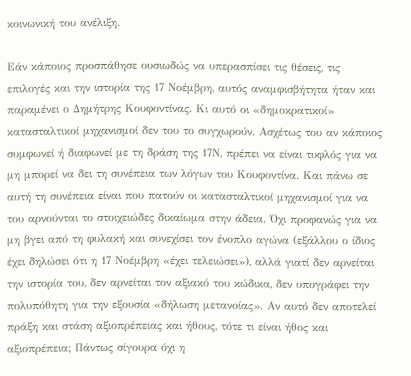κοινωνική του ανέλιξη.

Εάν κάποιος προσπάθησε ουσιωδώς να υπερασπίσει τις θέσεις, τις επιλογές και την ιστορία της 17 Νοέμβρη, αυτός αναμφισβήτητα ήταν και παραμένει ο Δημήτρης Κουφοντίνας. Κι αυτό οι «δημοκρατικοί» κατασταλτικοί μηχανισμοί δεν του το συγχωρούν. Ασχέτως του αν κάποιος συμφωνεί ή διαφωνεί με τη δράση της 17Ν, πρέπει να είναι τυφλός για να μη μπορεί να δει τη συνέπεια των λόγων του Κουφοντίνα. Και πάνω σε αυτή τη συνέπεια είναι που πατούν οι κατασταλτικοί μηχανισμοί για να του αρνούνται το στοιχειώδες δικαίωμα στην άδεια. Όχι προφανώς για να μη βγει από τη φυλακή και συνεχίσει τον ένοπλο αγώνα (εξάλλου ο ίδιος έχει δηλώσει ότι η 17 Νοέμβρη «έχει τελειώσει»), αλλά γιατί δεν αρνείται την ιστορία του, δεν αρνείται τον αξιακό του κώδικα, δεν υπογράφει την πολυπόθητη για την εξουσία «δήλωση μετανοίας». Αν αυτό δεν αποτελεί πράξη και στάση αξιοπρέπειας και ήθους, τότε τι είναι ήθος και αξιοπρέπεια; Πάντως σίγουρα όχι η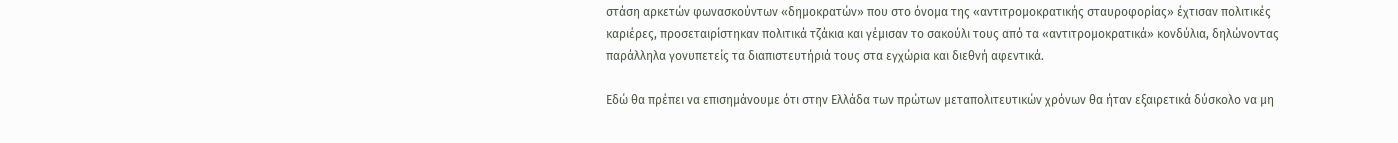στάση αρκετών φωνασκούντων «δημοκρατών» που στο όνομα της «αντιτρομοκρατικής σταυροφορίας» έχτισαν πολιτικές καριέρες, προσεταιρίστηκαν πολιτικά τζάκια και γέμισαν το σακούλι τους από τα «αντιτρομοκρατικά» κονδύλια, δηλώνοντας παράλληλα γονυπετείς τα διαπιστευτήριά τους στα εγχώρια και διεθνή αφεντικά.

Εδώ θα πρέπει να επισημάνουμε ότι στην Ελλάδα των πρώτων μεταπολιτευτικών χρόνων θα ήταν εξαιρετικά δύσκολο να μη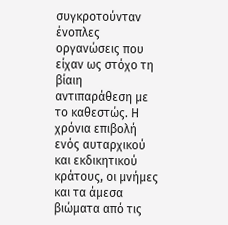συγκροτούνταν ένοπλες οργανώσεις που είχαν ως στόχο τη βίαιη αντιπαράθεση με το καθεστώς. Η χρόνια επιβολή ενός αυταρχικού και εκδικητικού κράτους, οι μνήμες και τα άμεσα βιώματα από τις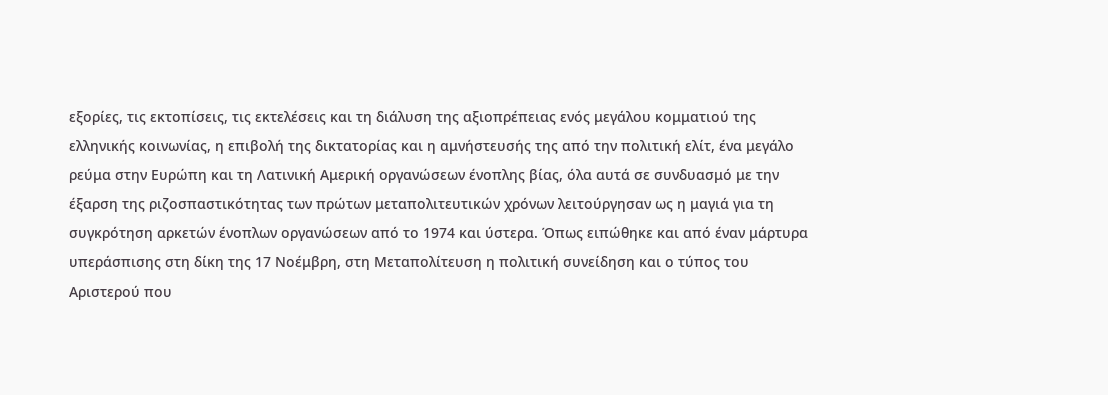εξορίες, τις εκτοπίσεις, τις εκτελέσεις και τη διάλυση της αξιοπρέπειας ενός μεγάλου κομματιού της ελληνικής κοινωνίας, η επιβολή της δικτατορίας και η αμνήστευσής της από την πολιτική ελίτ, ένα μεγάλο ρεύμα στην Ευρώπη και τη Λατινική Αμερική οργανώσεων ένοπλης βίας, όλα αυτά σε συνδυασμό με την έξαρση της ριζοσπαστικότητας των πρώτων μεταπολιτευτικών χρόνων λειτούργησαν ως η μαγιά για τη συγκρότηση αρκετών ένοπλων οργανώσεων από το 1974 και ύστερα. Όπως ειπώθηκε και από έναν μάρτυρα υπεράσπισης στη δίκη της 17 Νοέμβρη, στη Μεταπολίτευση η πολιτική συνείδηση και ο τύπος του Αριστερού που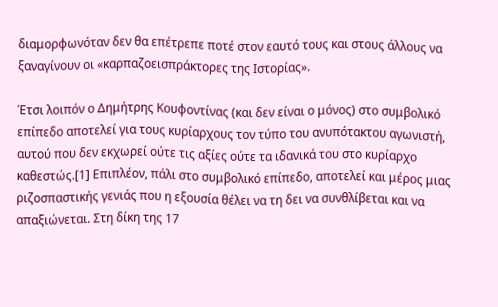διαμορφωνόταν δεν θα επέτρεπε ποτέ στον εαυτό τους και στους άλλους να ξαναγίνουν οι «καρπαζοεισπράκτορες της Ιστορίας».

Έτσι λοιπόν ο Δημήτρης Κουφοντίνας (και δεν είναι ο μόνος) στο συμβολικό επίπεδο αποτελεί για τους κυρίαρχους τον τύπο του ανυπότακτου αγωνιστή, αυτού που δεν εκχωρεί ούτε τις αξίες ούτε τα ιδανικά του στο κυρίαρχο καθεστώς.[1] Επιπλέον, πάλι στο συμβολικό επίπεδο, αποτελεί και μέρος μιας ριζοσπαστικής γενιάς που η εξουσία θέλει να τη δει να συνθλίβεται και να απαξιώνεται. Στη δίκη της 17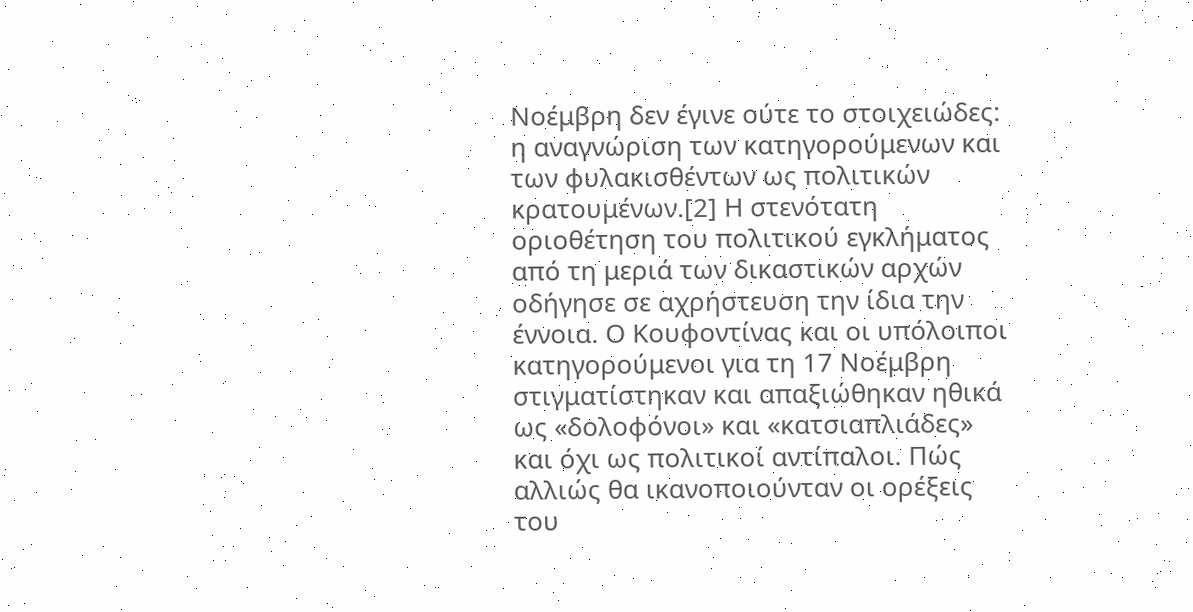Νοέμβρη δεν έγινε ούτε το στοιχειώδες: η αναγνώριση των κατηγορούμενων και των φυλακισθέντων ως πολιτικών κρατουμένων.[2] Η στενότατη οριοθέτηση του πολιτικού εγκλήματος από τη μεριά των δικαστικών αρχών οδήγησε σε αχρήστευση την ίδια την έννοια. Ο Κουφοντίνας και οι υπόλοιποι κατηγορούμενοι για τη 17 Νοέμβρη στιγματίστηκαν και απαξιώθηκαν ηθικά ως «δολοφόνοι» και «κατσιαπλιάδες» και όχι ως πολιτικοί αντίπαλοι. Πώς αλλιώς θα ικανοποιούνταν οι ορέξεις του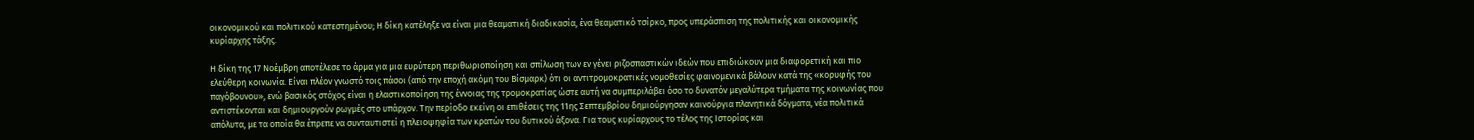οικονομικού και πολιτικού κατεστημένου; Η δίκη κατέληξε να είναι μια θεαματική διαδικασία, ένα θεαματικό τσίρκο, προς υπεράσπιση της πολιτικής και οικονομικής κυρίαρχης τάξης.

Η δίκη της 17 Νοέμβρη αποτέλεσε το άρμα για μια ευρύτερη περιθωριοποίηση και σπίλωση των εν γένει ριζοσπαστικών ιδεών που επιδιώκουν μια διαφορετική και πιο ελεύθερη κοινωνία. Είναι πλέον γνωστό τοις πάσοι (από την εποχή ακόμη του Βίσμαρκ) ότι οι αντιτρομοκρατικές νομοθεσίες φαινομενικά βάλουν κατά της «κορυφής του παγόβουνου», ενώ βασικός στόχος είναι η ελαστικοποίηση της έννοιας της τρομοκρατίας ώστε αυτή να συμπεριλάβει όσο το δυνατόν μεγαλύτερα τμήματα της κοινωνίας που αντιστέκονται και δημιουργούν ρωγμές στο υπάρχον. Την περίοδο εκείνη οι επιθέσεις της 11ης Σεπτεμβρίου δημιούργησαν καινούργια πλανητικά δόγματα, νέα πολιτικά απόλυτα, με τα οποία θα έπρεπε να συνταυτιστεί η πλειοψηφία των κρατών του δυτικού άξονα. Για τους κυρίαρχους το τέλος της Ιστορίας και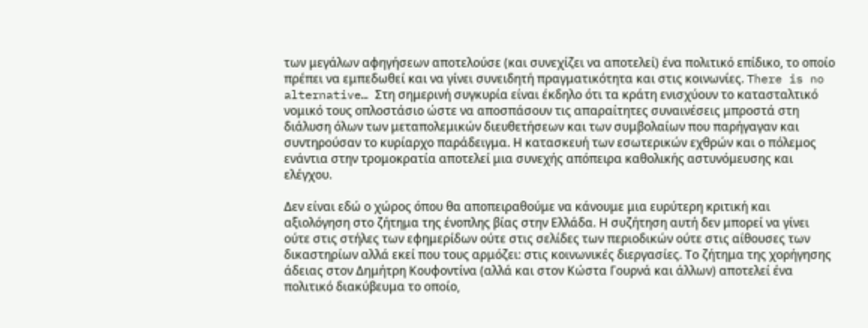των μεγάλων αφηγήσεων αποτελούσε (και συνεχίζει να αποτελεί) ένα πολιτικό επίδικο, το οποίο πρέπει να εμπεδωθεί και να γίνει συνειδητή πραγματικότητα και στις κοινωνίες. There is no alternative… Στη σημερινή συγκυρία είναι έκδηλο ότι τα κράτη ενισχύουν το κατασταλτικό νομικό τους οπλοστάσιο ώστε να αποσπάσουν τις απαραίτητες συναινέσεις μπροστά στη διάλυση όλων των μεταπολεμικών διευθετήσεων και των συμβολαίων που παρήγαγαν και συντηρούσαν το κυρίαρχο παράδειγμα. Η κατασκευή των εσωτερικών εχθρών και ο πόλεμος ενάντια στην τρομοκρατία αποτελεί μια συνεχής απόπειρα καθολικής αστυνόμευσης και ελέγχου.

Δεν είναι εδώ ο χώρος όπου θα αποπειραθούμε να κάνουμε μια ευρύτερη κριτική και αξιολόγηση στο ζήτημα της ένοπλης βίας στην Ελλάδα. Η συζήτηση αυτή δεν μπορεί να γίνει ούτε στις στήλες των εφημερίδων ούτε στις σελίδες των περιοδικών ούτε στις αίθουσες των δικαστηρίων αλλά εκεί που τους αρμόζει: στις κοινωνικές διεργασίες. Το ζήτημα της χορήγησης άδειας στον Δημήτρη Κουφοντίνα (αλλά και στον Κώστα Γουρνά και άλλων) αποτελεί ένα πολιτικό διακύβευμα το οποίο,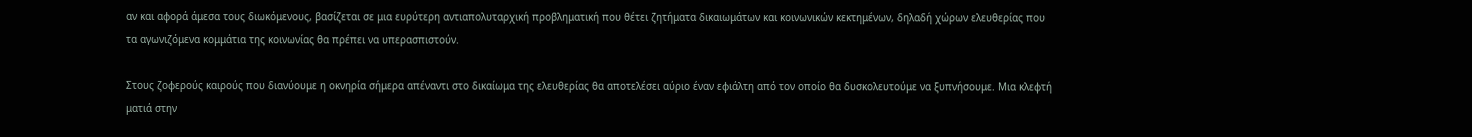αν και αφορά άμεσα τους διωκόμενους, βασίζεται σε μια ευρύτερη αντιαπολυταρχική προβληματική που θέτει ζητήματα δικαιωμάτων και κοινωνικών κεκτημένων, δηλαδή χώρων ελευθερίας που τα αγωνιζόμενα κομμάτια της κοινωνίας θα πρέπει να υπερασπιστούν.

Στους ζοφερούς καιρούς που διανύουμε η οκνηρία σήμερα απέναντι στο δικαίωμα της ελευθερίας θα αποτελέσει αύριο έναν εφιάλτη από τον οποίο θα δυσκολευτούμε να ξυπνήσουμε. Μια κλεφτή ματιά στην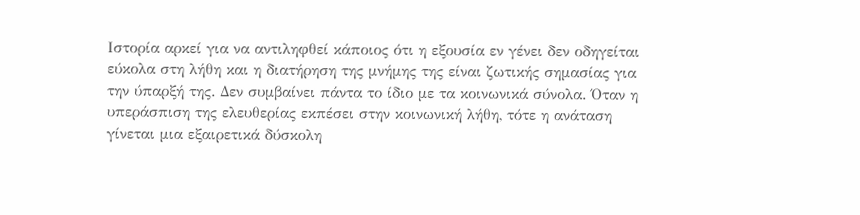Ιστορία αρκεί για να αντιληφθεί κάποιος ότι η εξουσία εν γένει δεν οδηγείται εύκολα στη λήθη και η διατήρηση της μνήμης της είναι ζωτικής σημασίας για την ύπαρξή της. Δεν συμβαίνει πάντα το ίδιο με τα κοινωνικά σύνολα. Όταν η υπεράσπιση της ελευθερίας εκπέσει στην κοινωνική λήθη, τότε η ανάταση γίνεται μια εξαιρετικά δύσκολη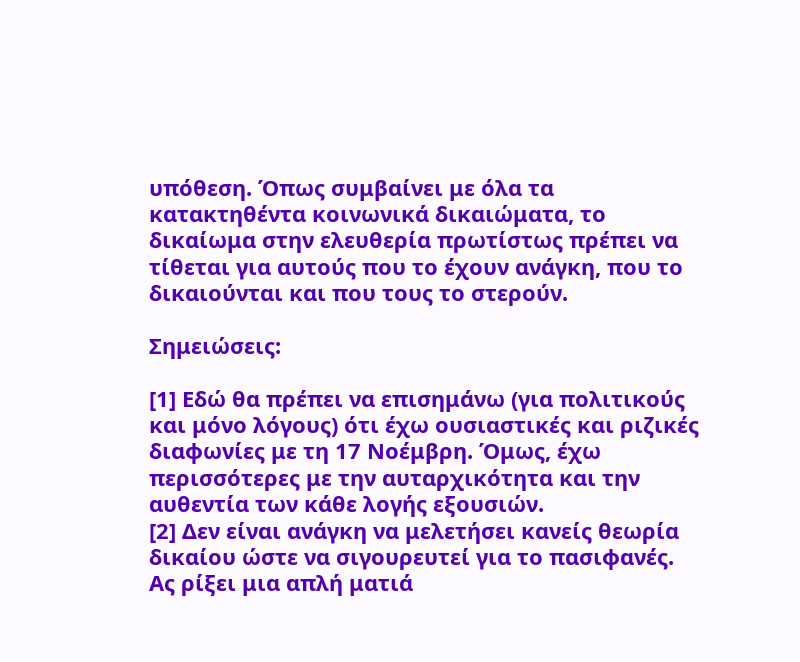υπόθεση. Όπως συμβαίνει με όλα τα κατακτηθέντα κοινωνικά δικαιώματα, το δικαίωμα στην ελευθερία πρωτίστως πρέπει να τίθεται για αυτούς που το έχουν ανάγκη, που το δικαιούνται και που τους το στερούν.

Σημειώσεις:

[1] Εδώ θα πρέπει να επισημάνω (για πολιτικούς και μόνο λόγους) ότι έχω ουσιαστικές και ριζικές διαφωνίες με τη 17 Νοέμβρη. Όμως, έχω περισσότερες με την αυταρχικότητα και την αυθεντία των κάθε λογής εξουσιών.
[2] Δεν είναι ανάγκη να μελετήσει κανείς θεωρία δικαίου ώστε να σιγουρευτεί για το πασιφανές. Ας ρίξει μια απλή ματιά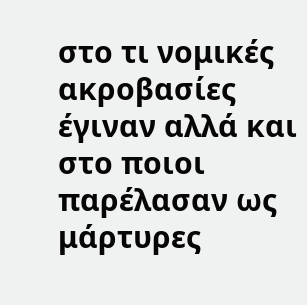στο τι νομικές ακροβασίες έγιναν αλλά και στο ποιοι παρέλασαν ως μάρτυρες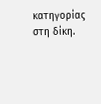κατηγορίας στη δίκη.